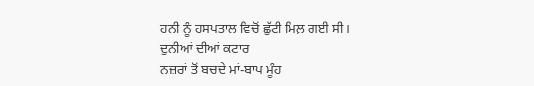ਹਨੀ ਨੂੰ ਹਸਪਤਾਲ ਵਿਚੋਂ ਛੁੱਟੀ ਮਿਲ਼ ਗਈ ਸੀ।
ਦੁਨੀਆਂ ਦੀਆਂ ਕਟਾਰ
ਨਜ਼ਰਾਂ ਤੋਂ ਬਚਦੇ ਮਾਂ-ਬਾਪ ਮੂੰਹ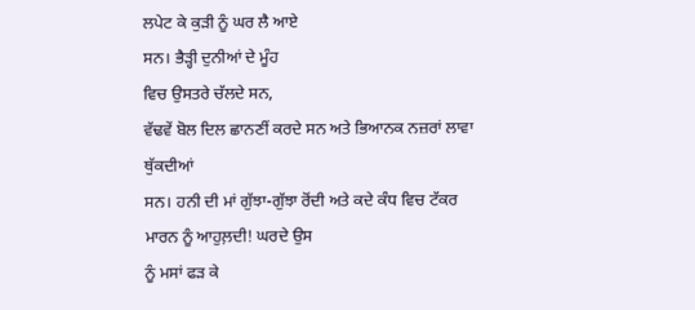ਲਪੇਟ ਕੇ ਕੁੜੀ ਨੂੰ ਘਰ ਲੈ ਆਏ
ਸਨ। ਭੈੜ੍ਹੀ ਦੁਨੀਆਂ ਦੇ ਮੂੰਹ
ਵਿਚ ਉਸਤਰੇ ਚੱਲਦੇ ਸਨ,
ਵੱਢਵੇਂ ਬੋਲ ਦਿਲ ਛਾਨਣੀਂ ਕਰਦੇ ਸਨ ਅਤੇ ਭਿਆਨਕ ਨਜ਼ਰਾਂ ਲਾਵਾ
ਥੁੱਕਦੀਆਂ
ਸਨ। ਹਨੀ ਦੀ ਮਾਂ ਗੁੱਝਾ-ਗੁੱਝਾ ਰੋਂਦੀ ਅਤੇ ਕਦੇ ਕੰਧ ਵਿਚ ਟੱਕਰ
ਮਾਰਨ ਨੂੰ ਆਹੁਲ਼ਦੀ! ਘਰਦੇ ਉਸ
ਨੂੰ ਮਸਾਂ ਫੜ ਕੇ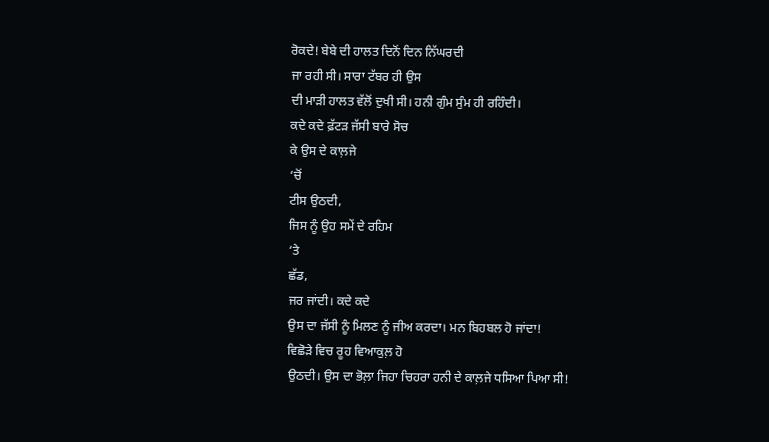ਰੋਕਦੇ! ਬੇਬੇ ਦੀ ਹਾਲਤ ਦਿਨੋਂ ਦਿਨ ਨਿੱਘਰਦੀ
ਜਾ ਰਹੀ ਸੀ। ਸਾਰਾ ਟੱਬਰ ਹੀ ਉਸ
ਦੀ ਮਾੜੀ ਹਾਲਤ ਵੱਲੋਂ ਦੁਖੀ ਸੀ। ਹਨੀ ਗੁੰਮ ਸੁੰਮ ਹੀ ਰਹਿੰਦੀ।
ਕਦੇ ਕਦੇ ਫ਼ੱਟੜ ਜੱਸੀ ਬਾਰੇ ਸੋਚ
ਕੇ ਉਸ ਦੇ ਕਾਲ਼ਜੇ
‘ਚੋਂ
ਟੀਸ ਉਠਦੀ,
ਜਿਸ ਨੂੰ ਉਹ ਸਮੇਂ ਦੇ ਰਹਿਮ
‘ਤੇ
ਛੱਡ,
ਜਰ ਜਾਂਦੀ। ਕਦੇ ਕਦੇ
ਉਸ ਦਾ ਜੱਸੀ ਨੂੰ ਮਿਲਣ ਨੂੰ ਜੀਅ ਕਰਦਾ। ਮਨ ਬਿਹਬਲ ਹੋ ਜਾਂਦਾ!
ਵਿਛੋੜੇ ਵਿਚ ਰੂਹ ਵਿਆਕੁਲ਼ ਹੋ
ਉਠਦੀ। ਉਸ ਦਾ ਭੋਲ਼ਾ ਜਿਹਾ ਚਿਹਰਾ ਹਨੀ ਦੇ ਕਾਲ਼ਜੇ ਧਸਿਆ ਪਿਆ ਸੀ!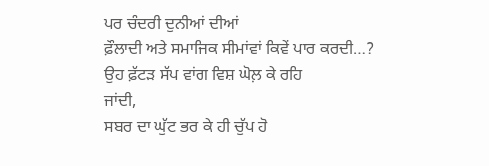ਪਰ ਚੰਦਰੀ ਦੁਨੀਆਂ ਦੀਆਂ
ਫ਼ੌਲਾਦੀ ਅਤੇ ਸਮਾਜਿਕ ਸੀਮਾਂਵਾਂ ਕਿਵੇਂ ਪਾਰ ਕਰਦੀ…?
ਉਹ ਫ਼ੱਟੜ ਸੱਪ ਵਾਂਗ ਵਿਸ਼ ਘੋਲ਼ ਕੇ ਰਹਿ
ਜਾਂਦੀ,
ਸਬਰ ਦਾ ਘੁੱਟ ਭਰ ਕੇ ਹੀ ਚੁੱਪ ਹੋ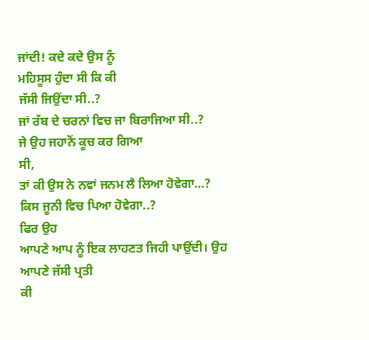ਜਾਂਦੀ! ਕਦੇ ਕਦੇ ਉਸ ਨੂੰ
ਮਹਿਸੂਸ ਹੁੰਦਾ ਸੀ ਕਿ ਕੀ
ਜੱਸੀ ਜਿਉਂਦਾ ਸੀ..?
ਜਾਂ ਰੱਬ ਦੇ ਚਰਨਾਂ ਵਿਚ ਜਾ ਬਿਰਾਜਿਆ ਸੀ..?
ਜੇ ਉਹ ਜਹਾਨੋਂ ਕੂਚ ਕਰ ਗਿਆ
ਸੀ,
ਤਾਂ ਕੀ ਉਸ ਨੇ ਨਵਾਂ ਜਨਮ ਲੈ ਲਿਆ ਹੋਵੇਗਾ…?
ਕਿਸ ਜੂਨੀ ਵਿਚ ਪਿਆ ਹੋਵੇਗਾ..?
ਫਿਰ ਉਹ
ਆਪਣੇ ਆਪ ਨੂੰ ਇਕ ਲਾਹਣਤ ਜਿਹੀ ਪਾਉਂਦੀ। ਉਹ ਆਪਣੇ ਜੱਸੀ ਪ੍ਰਤੀ
ਕੀ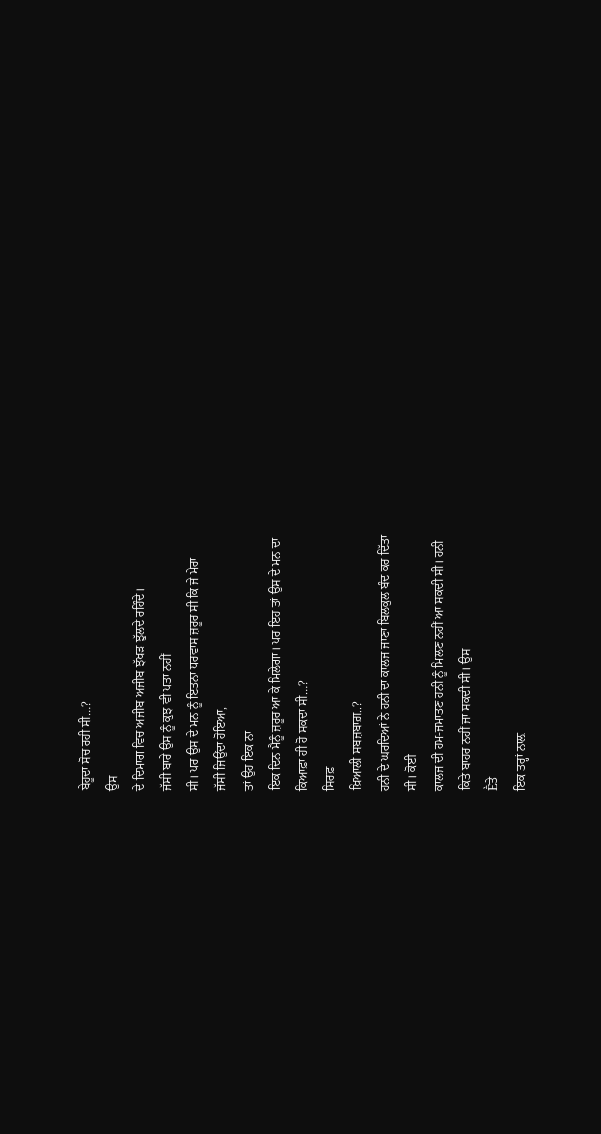ਬੇਹੂਦਾ ਸੋਚ ਰਹੀ ਸੀ…?
ਉਸ
ਦੇ ਦਿਮਾਗ ਵਿਚ ਅਜੀਬ ਅਜੀਬ ਝੱਖੜ ਝੁੱਲਦੇ ਰਹਿੰਦੇ।
ਜੱਸੀ ਬਾਰੇ ਉਸ ਨੂੰ ਕੁਝ ਵੀ ਪਤਾ ਨਹੀਂ
ਸੀ। ਪਰ ਉਸ ਦੇ ਮਨ ਨੂੰ ਇਤਨਾ ਧਰਵਾਸ ਜ਼ਰੂਰ ਸੀ ਕਿ ਜੇ ਮੇਰਾ
ਜੱਸੀ ਜਿਉਂਦਾ ਹੋਇਆ,
ਤਾਂ ਉਹ ਇਕ ਨਾ
ਇਕ ਦਿਨ ਮੈਨੂੰ ਜ਼ਰੂਰ ਆ ਕੇ ਮਿਲੇਗਾ। ਪਰ ਇਹ ਤਾਂ ਉਸ ਦੇ ਮਨ ਦਾ
ਕਿਆਫ਼ਾ ਹੀ ਹੋ ਸਕਦਾ ਸੀ…?
ਸਿਰਫ਼
ਖ਼ਿਆਲੀ ਸਬਜ਼ਬਾਗ਼..?
ਹਨੀ ਦੇ ਘਰਦਿਆਂ ਨੇ ਹਨੀ ਦਾ ਕਾਲਜ ਜਾਣਾ ਬਿਲਕੁਲ ਬੰਦ ਕਰ ਦਿੱਤਾ
ਸੀ। ਕੋਈ
ਕਾਲਜ ਦੀ ਹਮ-ਜਮਾਤਣ ਹਨੀ ਨੂੰ ਮਿਲਣ ਨਹੀਂ ਆ ਸਕਦੀ ਸੀ। ਹਨੀ
ਕਿਤੇ ਬਾਹਰ ਨਹੀਂ ਜਾ ਸਕਦੀ ਸੀ। ਉਸ
Ḕਤੇ
ਇਕ ਤਰ੍ਹਾਂ ਨਾਲ਼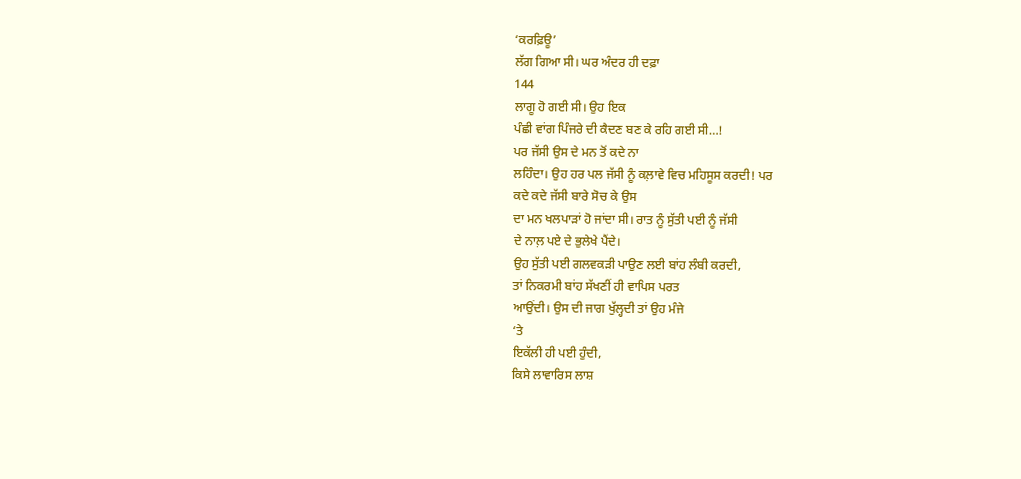‘ਕਰਫ਼ਿਊ’
ਲੱਗ ਗਿਆ ਸੀ। ਘਰ ਅੰਦਰ ਹੀ ਦਫ਼ਾ
144
ਲਾਗੂ ਹੋ ਗਈ ਸੀ। ਉਹ ਇਕ
ਪੰਛੀ ਵਾਂਗ ਪਿੰਜਰੇ ਦੀ ਕੈਦਣ ਬਣ ਕੇ ਰਹਿ ਗਈ ਸੀ…!
ਪਰ ਜੱਸੀ ਉਸ ਦੇ ਮਨ ਤੋਂ ਕਦੇ ਨਾ
ਲਹਿੰਦਾ। ਉਹ ਹਰ ਪਲ ਜੱਸੀ ਨੂੰ ਕਲ਼ਾਵੇ ਵਿਚ ਮਹਿਸੂਸ ਕਰਦੀ! ਪਰ
ਕਦੇ ਕਦੇ ਜੱਸੀ ਬਾਰੇ ਸੋਚ ਕੇ ਉਸ
ਦਾ ਮਨ ਖਲਪਾੜਾਂ ਹੋ ਜਾਂਦਾ ਸੀ। ਰਾਤ ਨੂੰ ਸੁੱਤੀ ਪਈ ਨੂੰ ਜੱਸੀ
ਦੇ ਨਾਲ਼ ਪਏ ਦੇ ਭੁਲੇਖੇ ਪੈਂਦੇ।
ਉਹ ਸੁੱਤੀ ਪਈ ਗਲਵਕੜੀ ਪਾਉਣ ਲਈ ਬਾਂਹ ਲੰਬੀ ਕਰਦੀ,
ਤਾਂ ਨਿਕਰਮੀ ਬਾਂਹ ਸੱਖਣੀਂ ਹੀ ਵਾਪਿਸ ਪਰਤ
ਆਉਂਦੀ। ਉਸ ਦੀ ਜਾਗ ਖੁੱਲ੍ਹਦੀ ਤਾਂ ਉਹ ਮੰਜੇ
‘ਤੇ
ਇਕੱਲੀ ਹੀ ਪਈ ਹੁੰਦੀ,
ਕਿਸੇ ਲਾਵਾਰਿਸ ਲਾਸ਼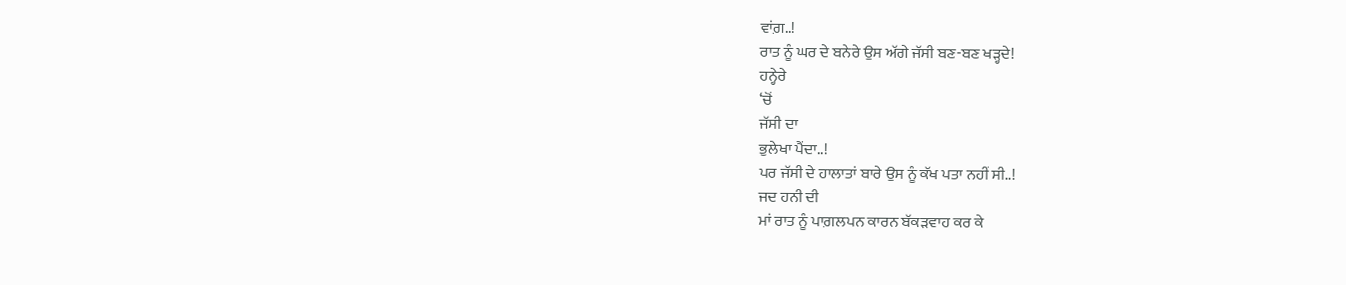ਵਾਂਗ਼..!
ਰਾਤ ਨੂੰ ਘਰ ਦੇ ਬਨੇਰੇ ਉਸ ਅੱਗੇ ਜੱਸੀ ਬਣ-ਬਣ ਖੜ੍ਹਦੇ!
ਹਨ੍ਹੇਰੇ
‘ਚੋਂ
ਜੱਸੀ ਦਾ
ਭੁਲੇਖਾ ਪੈਂਦਾ..!
ਪਰ ਜੱਸੀ ਦੇ ਹਾਲਾਤਾਂ ਬਾਰੇ ਉਸ ਨੂੰ ਕੱਖ ਪਤਾ ਨਹੀਂ ਸੀ..!
ਜਦ ਹਨੀ ਦੀ
ਮਾਂ ਰਾਤ ਨੂੰ ਪਾਗ਼ਲਪਨ ਕਾਰਨ ਬੱਕੜਵਾਹ ਕਰ ਕੇ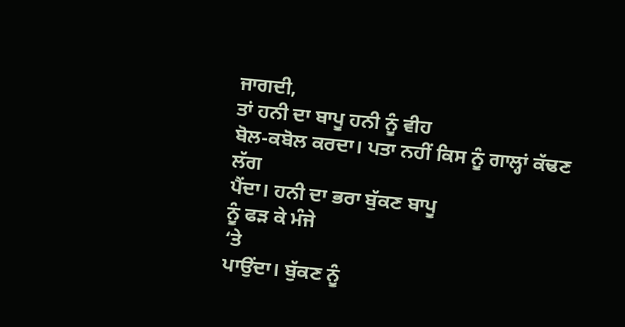ਜਾਗਦੀ,
ਤਾਂ ਹਨੀ ਦਾ ਬਾਪੂ ਹਨੀ ਨੂੰ ਵੀਹ
ਬੋਲ-ਕਬੋਲ ਕਰਦਾ। ਪਤਾ ਨਹੀਂ ਕਿਸ ਨੂੰ ਗਾਲ੍ਹਾਂ ਕੱਢਣ ਲੱਗ
ਪੈਂਦਾ। ਹਨੀ ਦਾ ਭਰਾ ਬੁੱਕਣ ਬਾਪੂ
ਨੂੰ ਫੜ ਕੇ ਮੰਜੇ
‘ਤੇ
ਪਾਉਂਦਾ। ਬੁੱਕਣ ਨੂੰ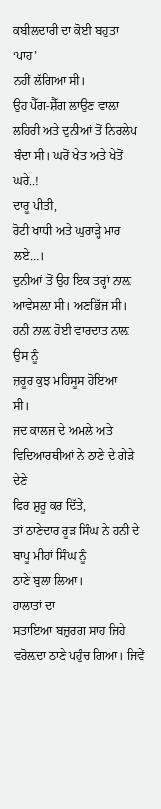ਕਬੀਲਦਾਰੀ ਦਾ ਕੋਈ ਬਹੁਤਾ
‘ਪਾਹ’
ਨਹੀਂ ਲੱਗਿਆ ਸੀ।
ਉਹ ਪੈੱਗ-ਸ਼ੈੱਗ ਲਾਉਣ ਵਾਲ਼ਾ ਲਹਿਰੀ ਅਤੇ ਦੁਨੀਆਂ ਤੋਂ ਨਿਰਲੇਪ
ਬੰਦਾ ਸੀ। ਘਰੋਂ ਖੇਤ ਅਤੇ ਖੇਤੋਂ
ਘਰੇ..!
ਦਾਰੂ ਪੀਤੀ,
ਰੋਟੀ ਖਾਧੀ ਅਤੇ ਘੁਰਾੜ੍ਹੇ ਮਾਰ ਲਏ…।
ਦੁਨੀਆਂ ਤੋਂ ਉਹ ਇਕ ਤਰ੍ਹਾਂ ਨਾਲ਼
ਆਵੇਸਲ਼ਾ ਸੀ। ਅਣਭਿੱਜ ਸੀ। ਹਨੀ ਨਾਲ਼ ਹੋਈ ਵਾਰਦਾਤ ਨਾਲ਼ ਉਸ ਨੂੰ
ਜ਼ਰੂਰ ਕੁਝ ਮਹਿਸੂਸ ਹੋਇਆ
ਸੀ।
ਜਦ ਕਾਲਜ ਦੇ ਅਮਲੇ ਅਤੇ ਵਿਦਿਆਰਥੀਆਂ ਨੇ ਠਾਣੇ ਦੇ ਗੇੜੇ ਦੇਣੇ
ਫਿਰ ਸ਼ੁਰੂ ਕਰ ਦਿੱਤੇ,
ਤਾਂ ਠਾਣੇਦਾਰ ਰੂੜ ਸਿੰਘ ਨੇ ਹਨੀ ਦੇ ਬਾਪੂ ਮੀਹਾਂ ਸਿੰਘ ਨੂੰ
ਠਾਣੇ ਬੁਲਾ ਲਿਆ।
ਹਾਲਾਤਾਂ ਦਾ
ਸਤਾਇਆ ਬਜ਼ੁਰਗ ਸਾਹ ਜਿਹੇ ਵਰੋਲ਼ਦਾ ਠਾਣੇ ਪਹੁੰਚ ਗਿਆ। ਜਿਵੇਂ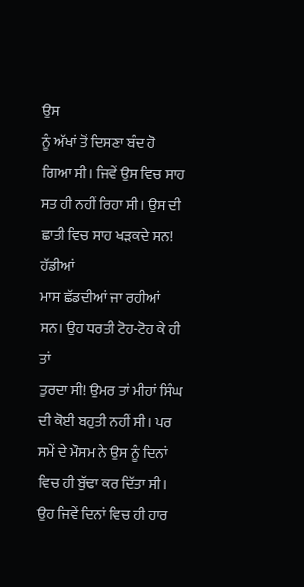ਉਸ
ਨੂੰ ਅੱਖਾਂ ਤੋਂ ਦਿਸਣਾ ਬੰਦ ਹੋ
ਗਿਆ ਸੀ। ਜਿਵੇਂ ਉਸ ਵਿਚ ਸਾਹ ਸਤ ਹੀ ਨਹੀਂ ਰਿਹਾ ਸੀ। ਉਸ ਦੀ
ਛਾਤੀ ਵਿਚ ਸਾਹ ਖੜਕਦੇ ਸਨ! ਹੱਡੀਆਂ
ਮਾਸ ਛੱਡਦੀਆਂ ਜਾ ਰਹੀਆਂ ਸਨ। ਉਹ ਧਰਤੀ ਟੋਹ-ਟੋਹ ਕੇ ਹੀ ਤਾਂ
ਤੁਰਦਾ ਸੀ! ਉਮਰ ਤਾਂ ਮੀਹਾਂ ਸਿੰਘ
ਦੀ ਕੋਈ ਬਹੁਤੀ ਨਹੀਂ ਸੀ। ਪਰ ਸਮੇਂ ਦੇ ਮੌਸਮ ਨੇ ਉਸ ਨੂੰ ਦਿਨਾਂ
ਵਿਚ ਹੀ ਬੁੱਢਾ ਕਰ ਦਿੱਤਾ ਸੀ।
ਉਹ ਜਿਵੇਂ ਦਿਨਾਂ ਵਿਚ ਹੀ ਹਾਰ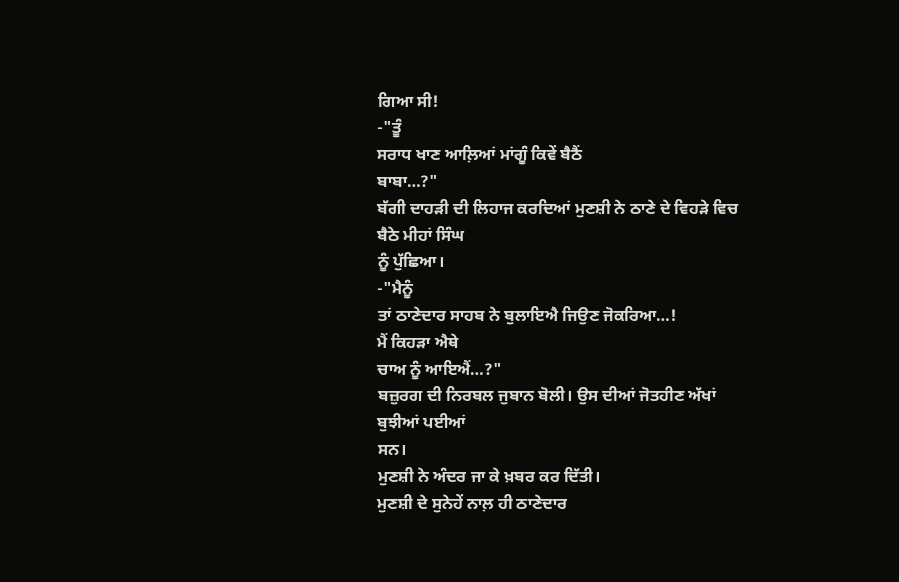ਗਿਆ ਸੀ!
-"ਤੂੰ
ਸਰਾਧ ਖਾਣ ਆਲ਼ਿਆਂ ਮਾਂਗੂੰ ਕਿਵੇਂ ਬੈਠੈਂ
ਬਾਬਾ…?"
ਬੱਗੀ ਦਾਹੜੀ ਦੀ ਲਿਹਾਜ ਕਰਦਿਆਂ ਮੁਣਸ਼ੀ ਨੇ ਠਾਣੇ ਦੇ ਵਿਹੜੇ ਵਿਚ
ਬੈਠੇ ਮੀਹਾਂ ਸਿੰਘ
ਨੂੰ ਪੁੱਛਿਆ।
-"ਮੈਨੂੰ
ਤਾਂ ਠਾਣੇਦਾਰ ਸਾਹਬ ਨੇ ਬੁਲਾਇਐ ਜਿਉਣ ਜੋਕਰਿਆ…!
ਮੈਂ ਕਿਹੜਾ ਐਥੇ
ਚਾਅ ਨੂੰ ਆਇਐਂ…?"
ਬਜ਼ੁਰਗ ਦੀ ਨਿਰਬਲ ਜੁਬਾਨ ਬੋਲੀ। ਉਸ ਦੀਆਂ ਜੋਤਹੀਣ ਅੱਖਾਂ
ਬੁਝੀਆਂ ਪਈਆਂ
ਸਨ।
ਮੁਣਸ਼ੀ ਨੇ ਅੰਦਰ ਜਾ ਕੇ ਖ਼ਬਰ ਕਰ ਦਿੱਤੀ।
ਮੁਣਸ਼ੀ ਦੇ ਸੁਨੇਹੇਂ ਨਾਲ਼ ਹੀ ਠਾਣੇਦਾਰ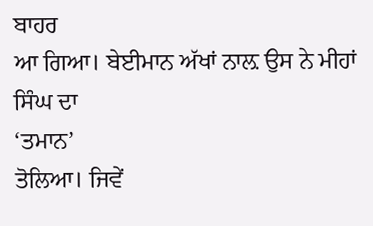ਬਾਹਰ
ਆ ਗਿਆ। ਬੇਈਮਾਨ ਅੱਖਾਂ ਨਾਲ਼ ਉਸ ਨੇ ਮੀਹਾਂ ਸਿੰਘ ਦਾ
‘ਤਮਾਨ’
ਤੋਲਿਆ। ਜਿਵੇਂ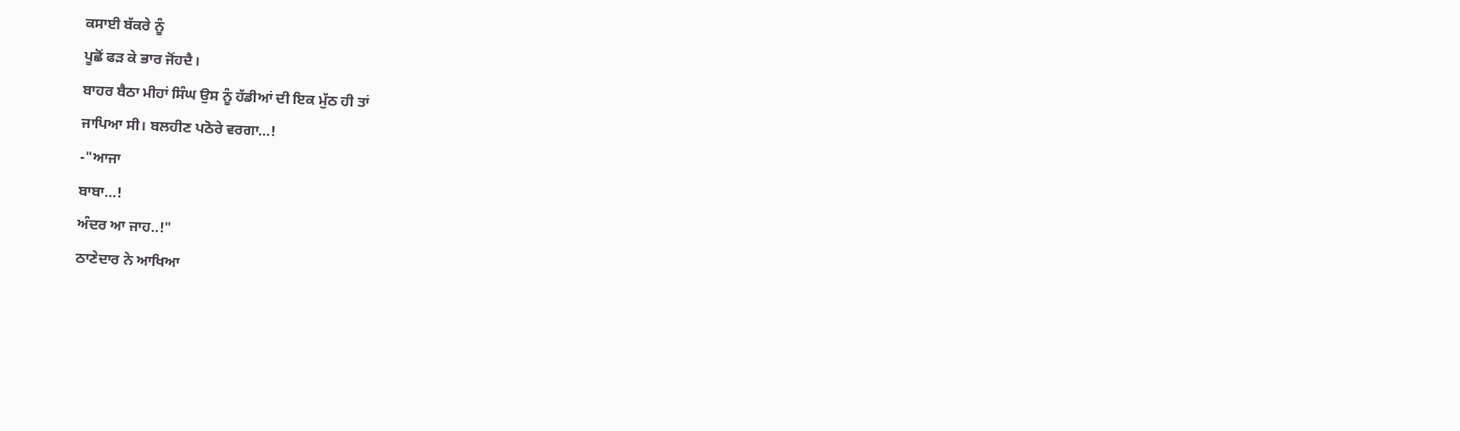ਕਸਾਈ ਬੱਕਰੇ ਨੂੰ
ਪੂਛੋਂ ਫੜ ਕੇ ਭਾਰ ਜੋਂਹਦੈ।
ਬਾਹਰ ਬੈਠਾ ਮੀਹਾਂ ਸਿੰਘ ਉਸ ਨੂੰ ਹੱਡੀਆਂ ਦੀ ਇਕ ਮੁੱਠ ਹੀ ਤਾਂ
ਜਾਪਿਆ ਸੀ। ਬਲਹੀਣ ਪਠੋਰੇ ਵਰਗਾ…!
-"ਆਜਾ
ਬਾਬਾ…!
ਅੰਦਰ ਆ ਜਾਹ..!"
ਠਾਣੇਦਾਰ ਨੇ ਆਖਿਆ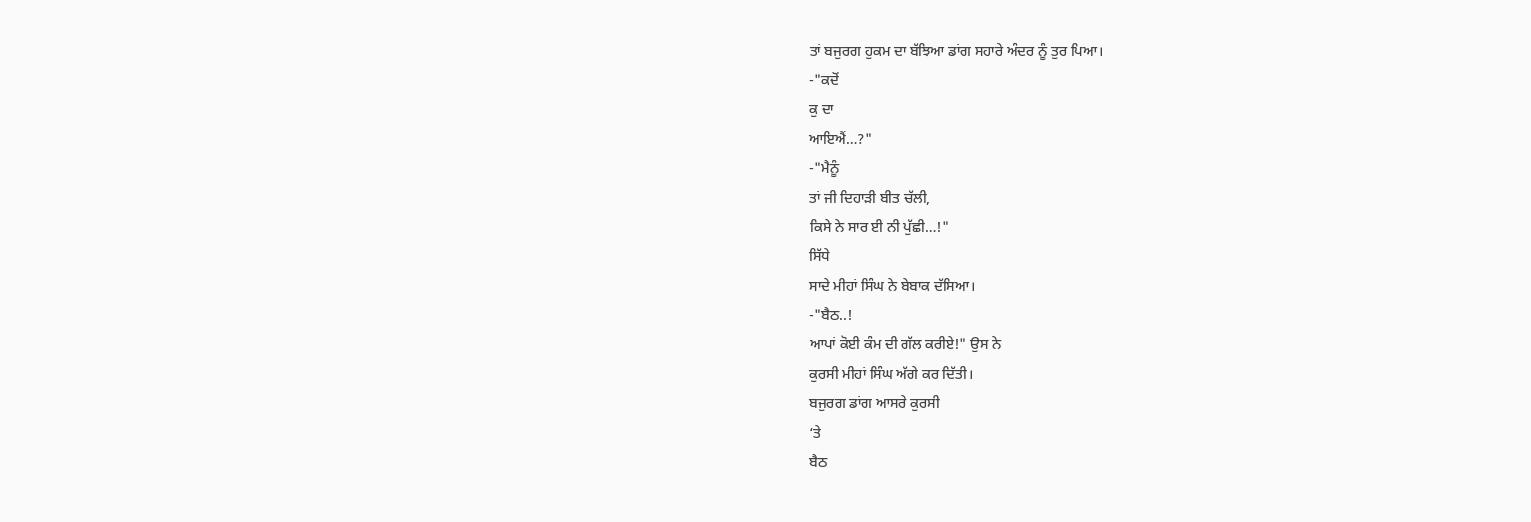ਤਾਂ ਬਜੁਰਗ ਹੁਕਮ ਦਾ ਬੱਝਿਆ ਡਾਂਗ ਸਹਾਰੇ ਅੰਦਰ ਨੂੰ ਤੁਰ ਪਿਆ।
-"ਕਦੋਂ
ਕੁ ਦਾ
ਆਇਐਂ…?"
-"ਮੈਨੂੰ
ਤਾਂ ਜੀ ਦਿਹਾੜੀ ਬੀਤ ਚੱਲੀ,
ਕਿਸੇ ਨੇ ਸਾਰ ਈ ਨੀ ਪੁੱਛੀ…!"
ਸਿੱਧੇ
ਸਾਦੇ ਮੀਹਾਂ ਸਿੰਘ ਨੇ ਬੇਬਾਕ ਦੱਸਿਆ।
-"ਬੈਠ..!
ਆਪਾਂ ਕੋਈ ਕੰਮ ਦੀ ਗੱਲ ਕਰੀਏ!" ਉਸ ਨੇ
ਕੁਰਸੀ ਮੀਹਾਂ ਸਿੰਘ ਅੱਗੇ ਕਰ ਦਿੱਤੀ।
ਬਜੁਰਗ ਡਾਂਗ ਆਸਰੇ ਕੁਰਸੀ
‘ਤੇ
ਬੈਠ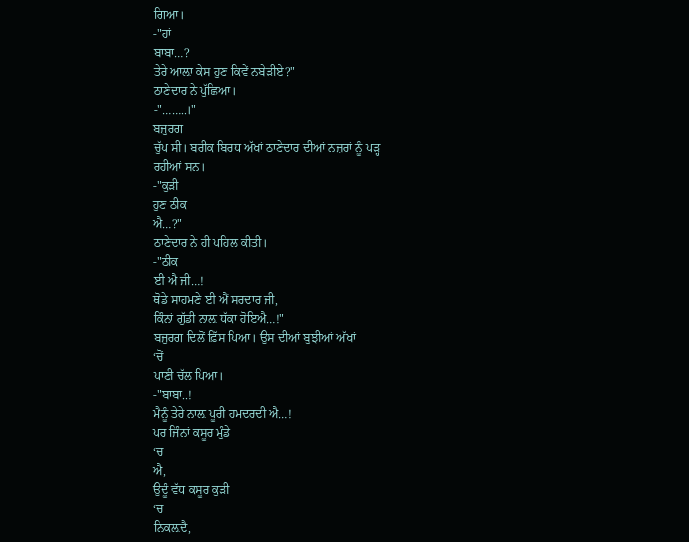ਗਿਆ।
-"ਹਾਂ
ਬਾਬਾ…?
ਤੇਰੇ ਆਲ਼ਾ ਕੇਸ ਹੁਣ ਕਿਵੇਂ ਨਬੇੜੀਏ?"
ਠਾਣੇਦਾਰ ਨੇ ਪੁੱਛਿਆ।
-"……..।"
ਬਜੁਰਗ
ਚੁੱਪ ਸੀ। ਬਰੀਕ ਬਿਰਧ ਅੱਖਾਂ ਠਾਣੇਦਾਰ ਦੀਆਂ ਨਜ਼ਰਾਂ ਨੂੰ ਪੜ੍ਹ
ਰਹੀਆਂ ਸਨ।
-"ਕੁੜੀ
ਹੁਣ ਠੀਕ
ਐ…?"
ਠਾਣੇਦਾਰ ਨੇ ਹੀ ਪਹਿਲ ਕੀਤੀ।
-"ਠੀਕ
ਈ ਐ ਜੀ…!
ਥੋਡੇ ਸਾਹਮਣੇ ਈ ਐਂ ਸਰਦਾਰ ਜੀ,
ਕਿੰਨਾਂ ਗੁੱਡੀ ਨਾਲ਼ ਧੱਕਾ ਹੋਇਐ…!"
ਬਜੁਰਗ ਦਿਲੋਂ ਫ਼ਿੱਸ ਪਿਆ। ਉਸ ਦੀਆਂ ਬੁਝੀਆਂ ਅੱਖਾਂ
‘ਚੋਂ
ਪਾਣੀ ਚੱਲ ਪਿਆ।
-"ਬਾਬਾ..!
ਮੈਨੂੰ ਤੇਰੇ ਨਾਲ਼ ਪੂਰੀ ਹਮਦਰਦੀ ਐ…!
ਪਰ ਜਿੰਨਾਂ ਕਸੂਰ ਮੁੰਡੇ
‘ਚ
ਐ,
ਉਦੂੰ ਵੱਧ ਕਸੂਰ ਕੁੜੀ
‘ਚ
ਨਿਕਲ਼ਦੈ,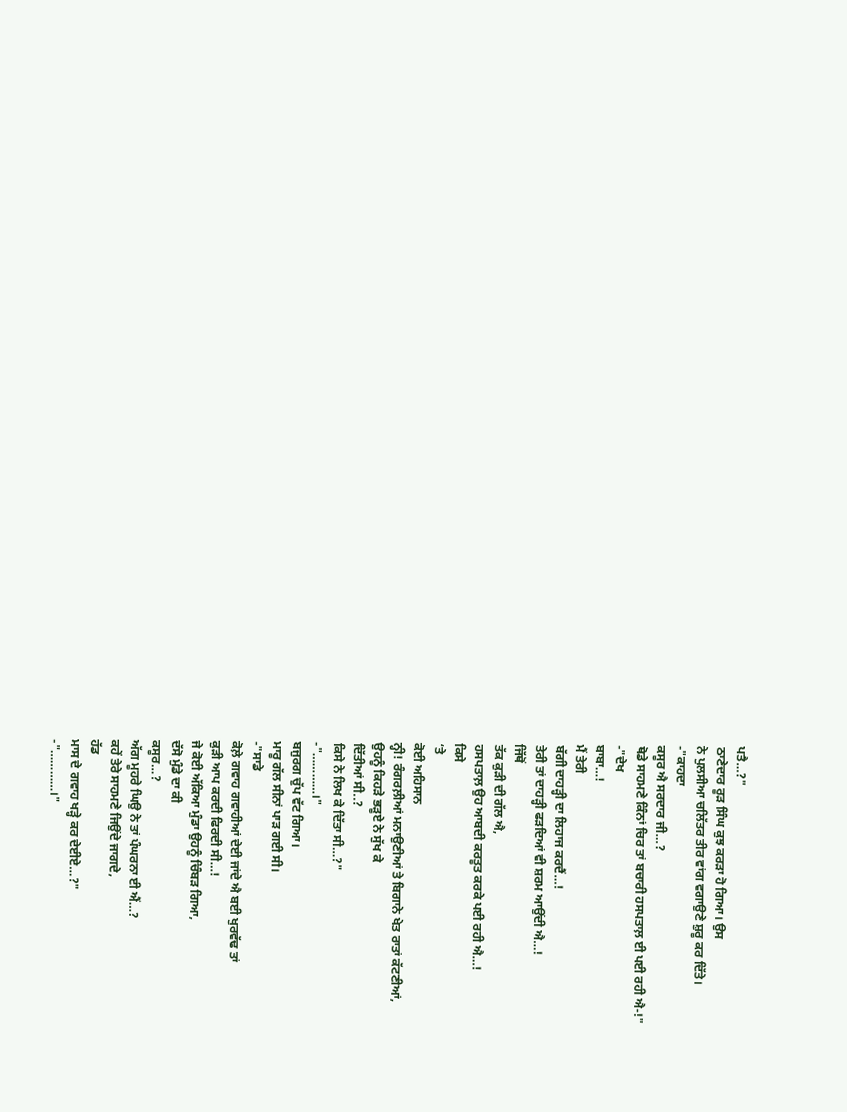ਪਤੈ…?"
ਠਾਣੇਦਾਰ ਰੂੜ ਸਿੰਘ ਕੁਝ ਕਰੜਾ ਹੋ ਗਿਆ। ਉਸ
ਨੇ ਪੁਲਸੀਆ ਚਲਿੱਤਰ ਤੀਰ ਵਾਂਗ ਵਗਾਉਣੇ ਸ਼ੁਰੂ ਕਰ ਦਿੱਤੇ।
-"ਕਾਹਦਾ
ਕਸੂਰ ਐ ਸਰਦਾਰ ਜੀ…?
ਥੋਡੇ ਸਾਹਮਣੇ ਕਿੰਨਾਂ ਚਿਰ ਤਾਂ ਬਚਾਰੀ ਹਸਪਤਾਲ਼ ਈ ਪਈ ਰਹੀ ਐ-!"
-"ਦੇਖ
ਬਾਬਾ…!
ਮੈਂ ਤੇਰੀ
ਬੱਗੀ ਦਾਹੜ੍ਹੀ ਦਾ ਲਿਹਾਜ ਕਰਦੈਂ…!
ਤੇਰੀ ਤਾਂ ਦਾਹੜ੍ਹੀ ਫੜਦਿਆਂ ਵੀ ਸ਼ਰਮ ਆਉਂਦੀ ਐ…!
ਜਿੱਥੋਂ
ਤੱਕ ਕੁੜੀ ਦੀ ਗੱਲ ਐ,
ਹਸਪਤਾਲ਼ ਉਹ ਆਬਦੀ ਕਰਤੂਤ ਕਰਕੇ ਪਈ ਰਹੀ ਐ…!
ਕਿਸੇ
‘ਤੇ
ਕੋਈ ਅਹਿਸਾਨ
ਨ੍ਹੀ! ਰੰਗਰਲ਼ੀਆਂ ਮਨਾਉਣੀਆਂ ਤੇ ਬਿਗਾਨੇ ਖੇਤ ਰਾਤਾਂ ਕੱਟਣੀਆਂ,
ਉਹਨੂੰ ਕਿਹੜੇ ਭੜੂਏ ਨੇ ਸੁੱਖ ਕੇ
ਦਿੱਤੀਆਂ ਸੀ..?
ਕਿਸੇ ਨੇ ਲਿਖ ਕੇ ਦਿੱਤਾ ਸੀ…?"
-"…………।"
ਬਜੁਰਗ ਚੁੱਪ ਵੱਟ ਗਿਆ।
ਮਾਰੂ ਗੱਲ ਸੀਨਾਂ ਪਾੜ ਗਈ ਸੀ।
-"ਸਾਡੇ
ਕੋਲ਼ੇ ਗਵਾਹ ਗਵਾਹੀਆਂ ਦੇਈ ਜਾਂਦੇ ਐ ਬਈ ਖੁਰਵੱਢ ਤਾਂ
ਕੁੜੀ ਆਪ ਕਰਦੀ ਫਿਰਦੀ ਸੀ…!
ਜੇ ਕੋਈ ਅੱਕਿਆ ਮੁੰਡਾ ਉਹਨੂੰ ਚਿੰਬੜ ਗਿਆ,
ਦੱਸੋ ਮੁੰਡੇ ਦਾ ਕੀ
ਕਸੂਰ…?
ਅੱਗ ਮੂਹਰੇ ਘਿਉ ਨੇ ਤਾਂ ਪੰਘਰਨਾ ਈ ਐਂ…?
ਕਹੇਂ ਤੇਰੇ ਸਾਹਮਣੇ ਜਿਉਂਦੇ ਜਾਗਦੇ,
ਹੱਡ
ਮਾਸ ਦੇ ਗਵਾਹ ਖੜ੍ਹੇ ਕਰ ਦੇਈਏ…?"
-"…………।"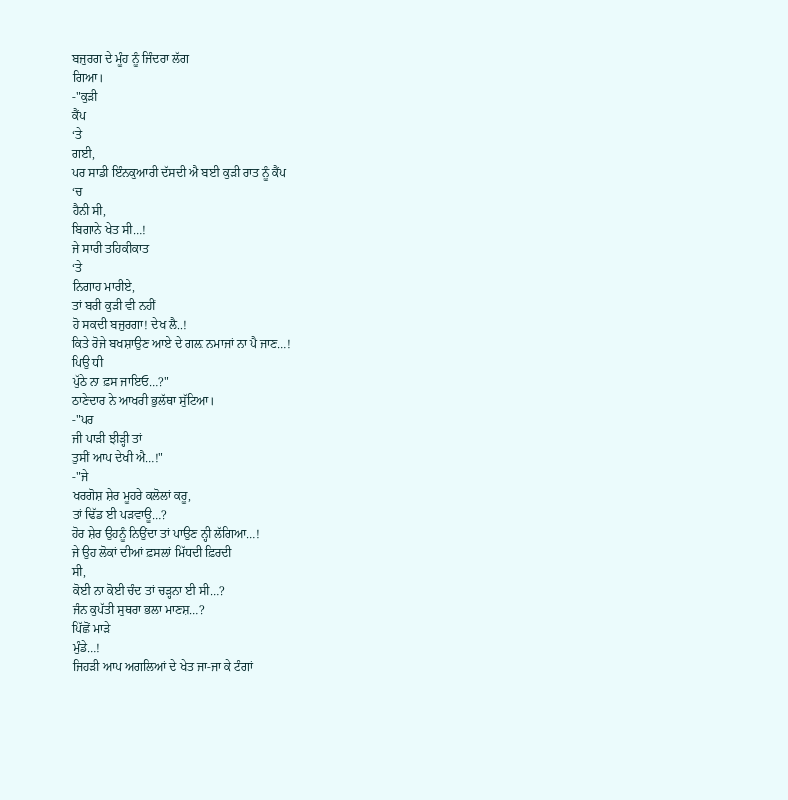ਬਜੁਰਗ ਦੇ ਮੂੰਹ ਨੂੰ ਜਿੰਦਰਾ ਲੱਗ
ਗਿਆ।
-"ਕੁੜੀ
ਕੈਂਪ
‘ਤੇ
ਗਈ,
ਪਰ ਸਾਡੀ ਇੰਨਕੁਆਰੀ ਦੱਸਦੀ ਐ ਬਈ ਕੁੜੀ ਰਾਤ ਨੂੰ ਕੈਂਪ
‘ਚ
ਹੈਨੀ ਸੀ,
ਬਿਗਾਨੇ ਖੇਤ ਸੀ…!
ਜੇ ਸਾਰੀ ਤਹਿਕੀਕਾਤ
‘ਤੇ
ਨਿਗਾਹ ਮਾਰੀਏ,
ਤਾਂ ਬਰੀ ਕੁੜੀ ਵੀ ਨਹੀਂ
ਹੋ ਸਕਦੀ ਬਜੁਰਗਾ! ਦੇਖ ਲੈ..!
ਕਿਤੇ ਰੋਜੇ ਬਖਸ਼ਾਉਣ ਆਏ ਦੇ ਗਲ਼ ਨਮਾਜਾਂ ਨਾ ਪੈ ਜਾਣ…!
ਪਿਉ ਧੀ
ਪੁੱਠੇ ਨਾ ਫ਼ਸ ਜਾਇਓ…?"
ਠਾਣੇਦਾਰ ਨੇ ਆਖਰੀ ਭੁਲੱਥਾ ਸੁੱਟਿਆ।
-"ਪਰ
ਜੀ ਪਾੜੀ ਝੀੜ੍ਹੀ ਤਾਂ
ਤੁਸੀਂ ਆਪ ਦੇਖੀ ਐ…!"
-"ਜੇ
ਖਰਗੋਸ਼ ਸ਼ੇਰ ਮੂਹਰੇ ਕਲੋਲਾਂ ਕਰੂ,
ਤਾਂ ਢਿੱਡ ਈ ਪੜਵਾਊ…?
ਹੋਰ ਸ਼ੇਰ ਉਹਨੂੰ ਨਿਉਂਦਾ ਤਾਂ ਪਾਉਣ ਨ੍ਹੀ ਲੱਗਿਆ…!
ਜੇ ਉਹ ਲੋਕਾਂ ਦੀਆਂ ਫ਼ਸਲਾਂ ਮਿੱਧਦੀ ਫ਼ਿਰਦੀ
ਸੀ,
ਕੋਈ ਨਾ ਕੋਈ ਚੰਦ ਤਾਂ ਚੜ੍ਹਨਾ ਈ ਸੀ…?
ਜੰਨ ਕੁਪੱਤੀ ਸੁਥਰਾ ਭਲਾ ਮਾਣਸ਼…?
ਪਿੱਛੋਂ ਮਾੜੇ
ਮੁੰਡੇ…!
ਜਿਹੜੀ ਆਪ ਅਗਲਿਆਂ ਦੇ ਖੇਤ ਜਾ-ਜਾ ਕੇ ਟੰਗਾਂ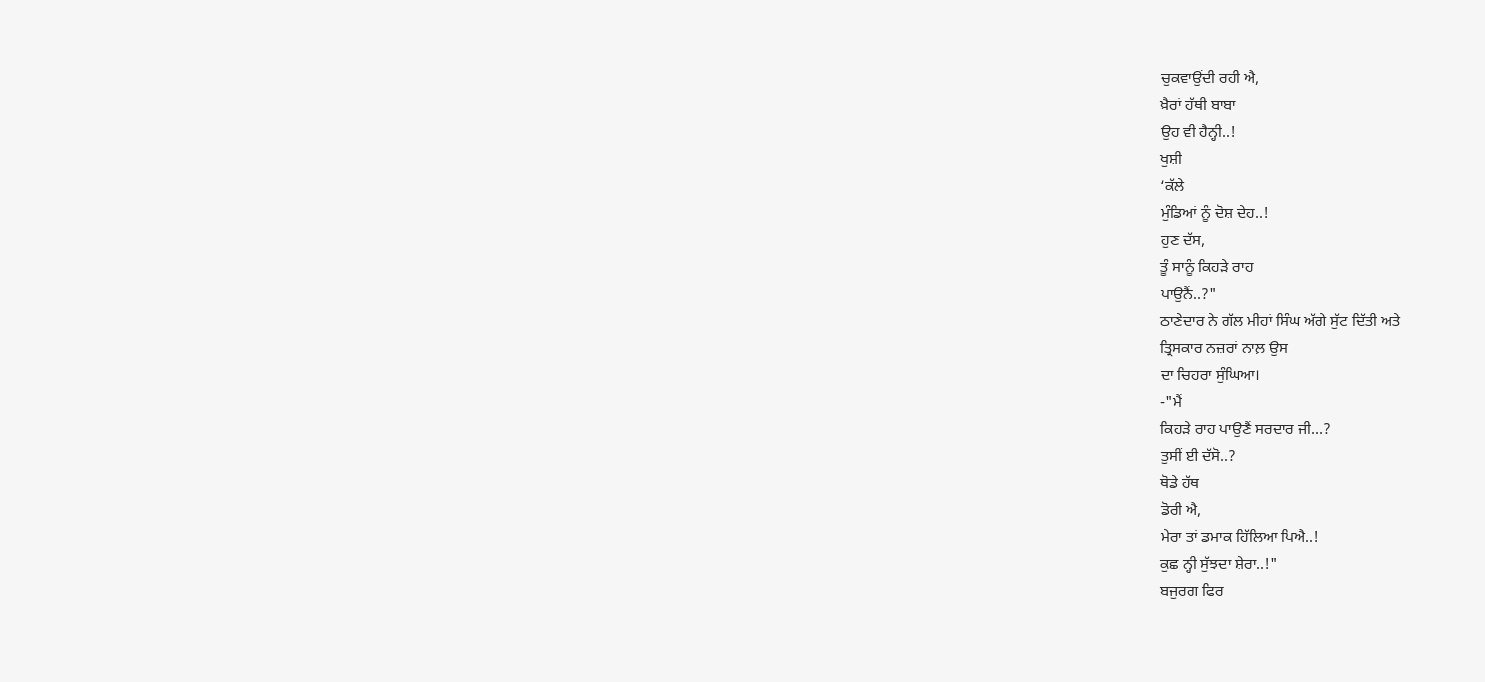ਚੁਕਵਾਉਂਦੀ ਰਹੀ ਐ,
ਖ਼ੈਰਾਂ ਹੱਥੀ ਬਾਬਾ
ਉਹ ਵੀ ਹੈਨ੍ਹੀ..!
ਖੁਸ਼ੀ
‘ਕੱਲੇ
ਮੁੰਡਿਆਂ ਨੂੰ ਦੋਸ਼ ਦੇਹ..!
ਹੁਣ ਦੱਸ,
ਤੂੰ ਸਾਨੂੰ ਕਿਹੜੇ ਰਾਹ
ਪਾਉਨੈਂ..?"
ਠਾਣੇਦਾਰ ਨੇ ਗੱਲ ਮੀਹਾਂ ਸਿੰਘ ਅੱਗੇ ਸੁੱਟ ਦਿੱਤੀ ਅਤੇ
ਤ੍ਰਿਸਕਾਰ ਨਜ਼ਰਾਂ ਨਾਲ਼ ਉਸ
ਦਾ ਚਿਹਰਾ ਸੁੰਘਿਆ।
-"ਮੈਂ
ਕਿਹੜੇ ਰਾਹ ਪਾਉਣੈਂ ਸਰਦਾਰ ਜੀ…?
ਤੁਸੀਂ ਈ ਦੱਸੋ..?
ਥੋਡੇ ਹੱਥ
ਡੋਰੀ ਐ,
ਮੇਰਾ ਤਾਂ ਡਮਾਕ ਹਿੱਲਿਆ ਪਿਐ..!
ਕੁਛ ਨ੍ਹੀ ਸੁੱਝਦਾ ਸ਼ੇਰਾ..!"
ਬਜੁਰਗ ਫਿਰ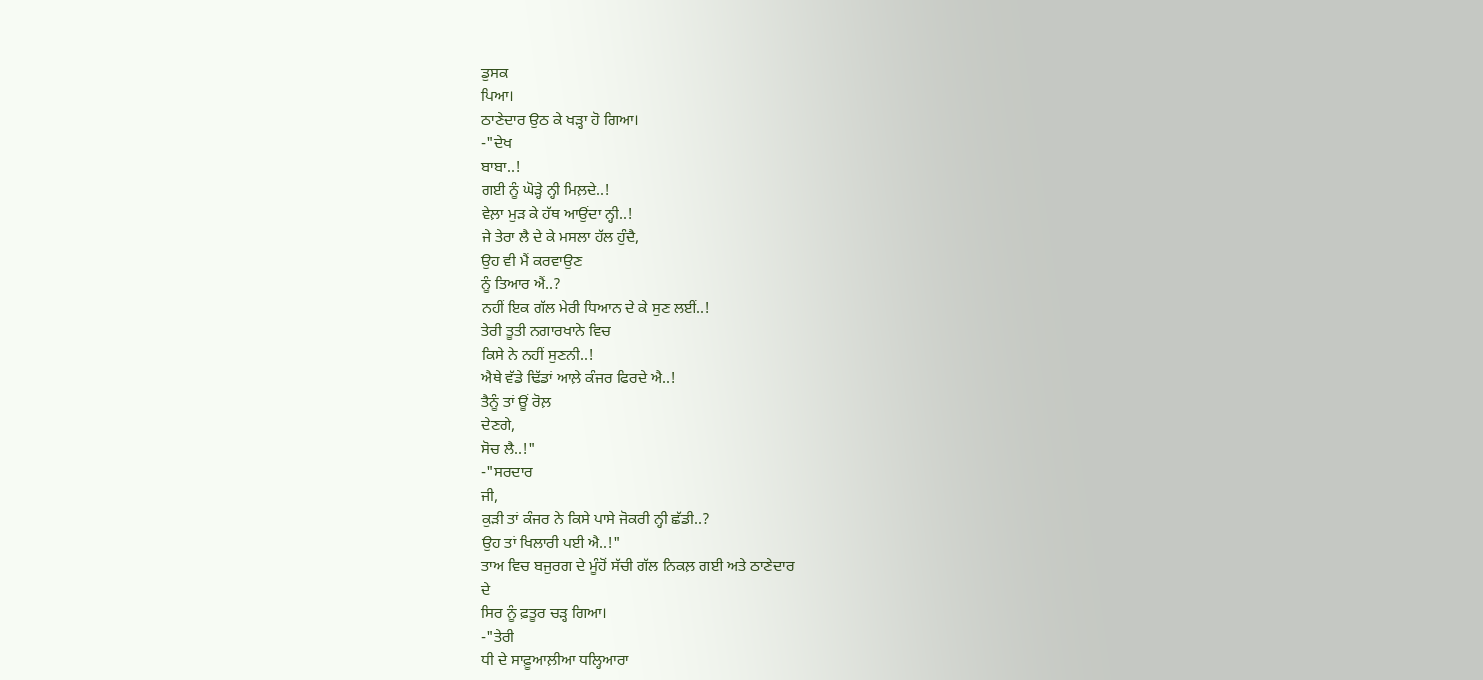ਡੁਸਕ
ਪਿਆ।
ਠਾਣੇਦਾਰ ਉਠ ਕੇ ਖੜ੍ਹਾ ਹੋ ਗਿਆ।
-"ਦੇਖ
ਬਾਬਾ..!
ਗਈ ਨੂੰ ਘੋੜ੍ਹੇ ਨ੍ਹੀ ਮਿਲ਼ਦੇ..!
ਵੇਲ਼ਾ ਮੁੜ ਕੇ ਹੱਥ ਆਉਂਦਾ ਨ੍ਹੀ..!
ਜੇ ਤੇਰਾ ਲੈ ਦੇ ਕੇ ਮਸਲਾ ਹੱਲ ਹੁੰਦੈ,
ਉਹ ਵੀ ਮੈਂ ਕਰਵਾਉਣ
ਨੂੰ ਤਿਆਰ ਐਂ..?
ਨਹੀਂ ਇਕ ਗੱਲ ਮੇਰੀ ਧਿਆਨ ਦੇ ਕੇ ਸੁਣ ਲਈਂ..!
ਤੇਰੀ ਤੂਤੀ ਨਗਾਰਖਾਨੇ ਵਿਚ
ਕਿਸੇ ਨੇ ਨਹੀਂ ਸੁਣਨੀ..!
ਐਥੇ ਵੱਡੇ ਢਿੱਡਾਂ ਆਲ਼ੇ ਕੰਜਰ ਫਿਰਦੇ ਐ..!
ਤੈਨੂੰ ਤਾਂ ਊਂ ਰੋਲ਼
ਦੇਣਗੇ,
ਸੋਚ ਲੈ..!"
-"ਸਰਦਾਰ
ਜੀ,
ਕੁੜੀ ਤਾਂ ਕੰਜਰ ਨੇ ਕਿਸੇ ਪਾਸੇ ਜੋਕਰੀ ਨ੍ਹੀ ਛੱਡੀ..?
ਉਹ ਤਾਂ ਖਿਲਾਰੀ ਪਈ ਐ..!"
ਤਾਅ ਵਿਚ ਬਜੁਰਗ ਦੇ ਮੂੰਹੋਂ ਸੱਚੀ ਗੱਲ ਨਿਕਲ਼ ਗਈ ਅਤੇ ਠਾਣੇਦਾਰ
ਦੇ
ਸਿਰ ਨੂੰ ਫ਼ਤੂਰ ਚੜ੍ਹ ਗਿਆ।
-"ਤੇਰੀ
ਧੀ ਦੇ ਸਾਫ਼ੂਆਲ਼ੀਆ ਧਲ੍ਹਿਆਰਾ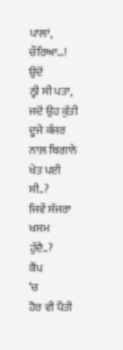ਪਾਲਾਂ,
ਚੌਰਿਆ…!
ਉਦੋਂ
ਨ੍ਹੀ ਸੀ ਪਤਾ,
ਜਦੋਂ ਉਹ ਕੁੱਤੀ ਦੂਜੇ ਕੰਜਰ ਨਾਲ਼ ਬਿਗਾਨੇ ਖੇਤ ਪਈ ਸੀ..?
ਜਿਵੇਂ ਸੱਜਰਾ ਖਸਮ
ਹੁੰਦੈ..?
ਕੈਂਪ
‘ਚ
ਹੋਰ ਵੀ ਪੈਂਤੀ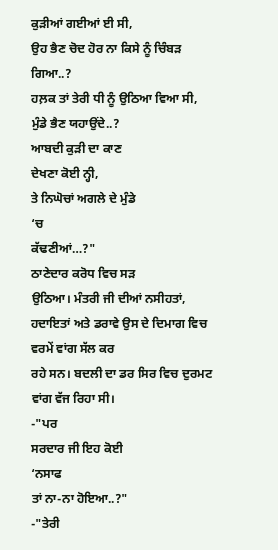ਕੁੜੀਆਂ ਗਈਆਂ ਈ ਸੀ,
ਉਹ ਭੈਣ ਚੋਦ ਹੋਰ ਨਾ ਕਿਸੇ ਨੂੰ ਚਿੰਬੜ
ਗਿਆ..?
ਹਲ਼ਕ ਤਾਂ ਤੇਰੀ ਧੀ ਨੂੰ ਉਠਿਆ ਵਿਆ ਸੀ,
ਮੁੰਡੇ ਭੈਣ ਯਹਾਉਂਦੇ..?
ਆਬਦੀ ਕੁੜੀ ਦਾ ਕਾਣ
ਦੇਖਣਾ ਕੋਈ ਨ੍ਹੀ,
ਤੇ ਨਿਘੋਚਾਂ ਅਗਲੇ ਦੇ ਮੁੰਡੇ
‘ਚ
ਕੱਢਣੀਆਂ…?"
ਠਾਣੇਦਾਰ ਕਰੋਧ ਵਿਚ ਸੜ
ਉਠਿਆ। ਮੰਤਰੀ ਜੀ ਦੀਆਂ ਨਸੀਹਤਾਂ,
ਹਦਾਇਤਾਂ ਅਤੇ ਡਰਾਵੇ ਉਸ ਦੇ ਦਿਮਾਗ ਵਿਚ ਵਰਮੇਂ ਵਾਂਗ ਸੱਲ ਕਰ
ਰਹੇ ਸਨ। ਬਦਲੀ ਦਾ ਡਰ ਸਿਰ ਵਿਚ ਦੁਰਮਟ ਵਾਂਗ ਵੱਜ ਰਿਹਾ ਸੀ।
-"ਪਰ
ਸਰਦਾਰ ਜੀ ਇਹ ਕੋਈ
‘ਨਸਾਫ
ਤਾਂ ਨਾ-ਨਾ ਹੋਇਆ..?"
-"ਤੇਰੀ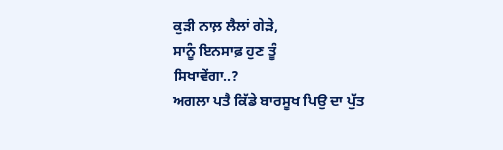ਕੁੜੀ ਨਾਲ਼ ਲੈਲਾਂ ਗੇੜੇ,
ਸਾਨੂੰ ਇਨਸਾਫ਼ ਹੁਣ ਤੂੰ
ਸਿਖਾਵੇਂਗਾ..?
ਅਗਲਾ ਪਤੈ ਕਿੱਡੇ ਬਾਰਸੂਖ ਪਿਉ ਦਾ ਪੁੱਤ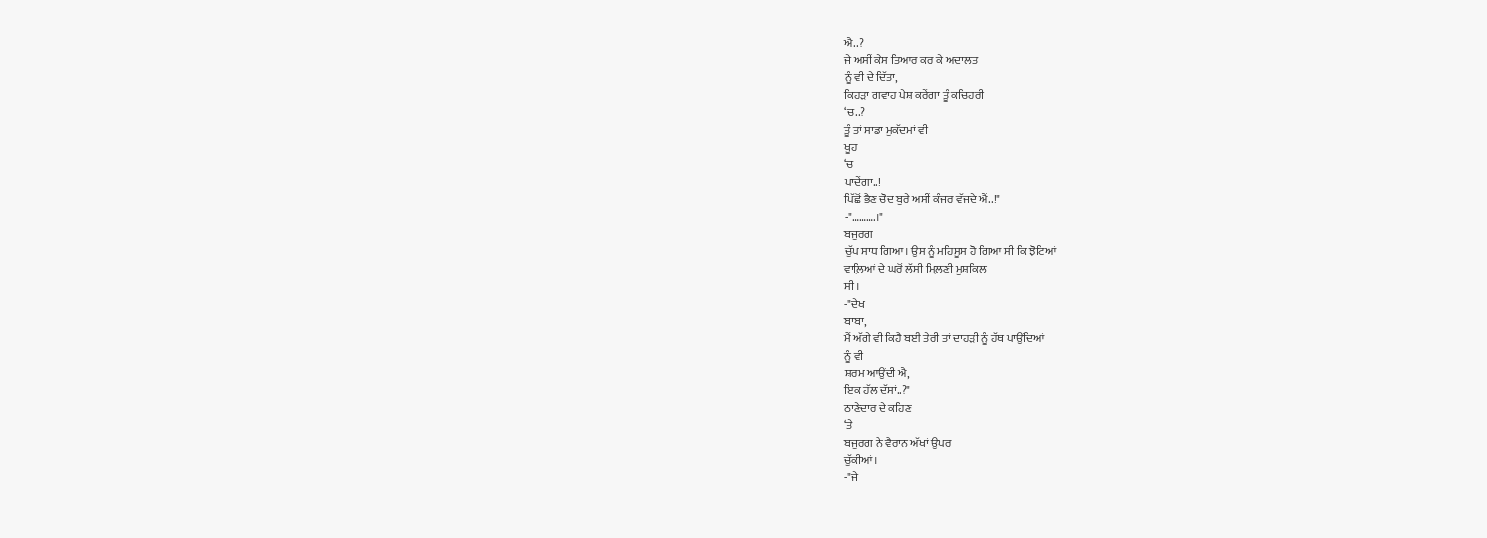ਐ..?
ਜੇ ਅਸੀਂ ਕੇਸ ਤਿਆਰ ਕਰ ਕੇ ਅਦਾਲਤ
ਨੂੰ ਵੀ ਦੇ ਦਿੱਤਾ,
ਕਿਹੜਾ ਗਵਾਹ ਪੇਸ਼ ਕਰੇਂਗਾ ਤੂੰ ਕਚਿਹਰੀ
‘ਚ..?
ਤੂੰ ਤਾਂ ਸਾਡਾ ਮੁਕੱਦਮਾਂ ਵੀ
ਖੂਹ
‘ਚ
ਪਾਦੇਂਗਾ..!
ਪਿੱਛੋਂ ਭੈਣ ਚੋਦ ਬੁਰੇ ਅਸੀਂ ਕੰਜਰ ਵੱਜਦੇ ਐਂ..!"
-"……….।"
ਬਜੁਰਗ
ਚੁੱਪ ਸਾਧ ਗਿਆ। ਉਸ ਨੂੰ ਮਹਿਸੂਸ ਹੋ ਗਿਆ ਸੀ ਕਿ ਝੋਟਿਆਂ
ਵਾਲ਼ਿਆਂ ਦੇ ਘਰੋਂ ਲੱਸੀ ਮਿਲ਼ਣੀ ਮੁਸ਼ਕਿਲ
ਸੀ।
-"ਦੇਖ
ਬਾਬਾ,
ਮੈਂ ਅੱਗੇ ਵੀ ਕਿਹੈ ਬਈ ਤੇਰੀ ਤਾਂ ਦਾਹੜੀ ਨੂੰ ਹੱਥ ਪਾਉਂਦਿਆਂ
ਨੂੰ ਵੀ
ਸ਼ਰਮ ਆਉਂਦੀ ਐ,
ਇਕ ਹੱਲ ਦੱਸਾਂ..?"
ਠਾਣੇਦਾਰ ਦੇ ਕਹਿਣ
‘ਤੇ
ਬਜੁਰਗ ਨੇ ਵੈਰਾਨ ਅੱਖਾਂ ਉਪਰ
ਚੁੱਕੀਆਂ।
-"ਜੇ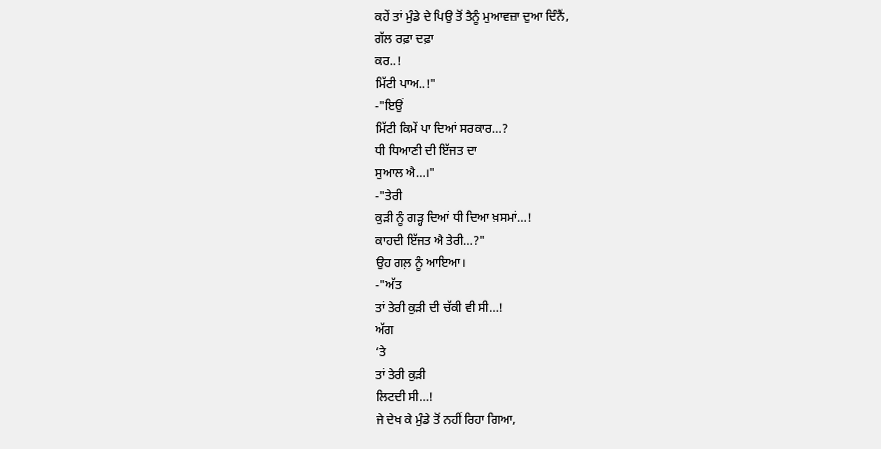ਕਹੇਂ ਤਾਂ ਮੁੰਡੇ ਦੇ ਪਿਉ ਤੋਂ ਤੈਨੂੰ ਮੁਆਵਜ਼ਾ ਦੁਆ ਦਿੰਨੈਂ,
ਗੱਲ ਰਫ਼ਾ ਦਫ਼ਾ
ਕਰ..!
ਮਿੱਟੀ ਪਾਅ..!"
-"ਇਉਂ
ਮਿੱਟੀ ਕਿਮੇਂ ਪਾ ਦਿਆਂ ਸਰਕਾਰ…?
ਧੀ ਧਿਆਣੀ ਦੀ ਇੱਜਤ ਦਾ
ਸੁਆਲ ਐ…।"
-"ਤੇਰੀ
ਕੁੜੀ ਨੂੰ ਗੜ੍ਹ ਦਿਆਂ ਧੀ ਦਿਆ ਖ਼ਸਮਾਂ…!
ਕਾਹਦੀ ਇੱਜਤ ਐ ਤੇਰੀ…?"
ਉਹ ਗਲ਼ ਨੂੰ ਆਇਆ।
-"ਅੱਤ
ਤਾਂ ਤੇਰੀ ਕੁੜੀ ਦੀ ਚੱਕੀ ਵੀ ਸੀ…!
ਅੱਗ
‘ਤੇ
ਤਾਂ ਤੇਰੀ ਕੁੜੀ
ਲਿਟਦੀ ਸੀ…!
ਜੇ ਦੇਖ ਕੇ ਮੁੰਡੇ ਤੋਂ ਨਹੀਂ ਰਿਹਾ ਗਿਆ,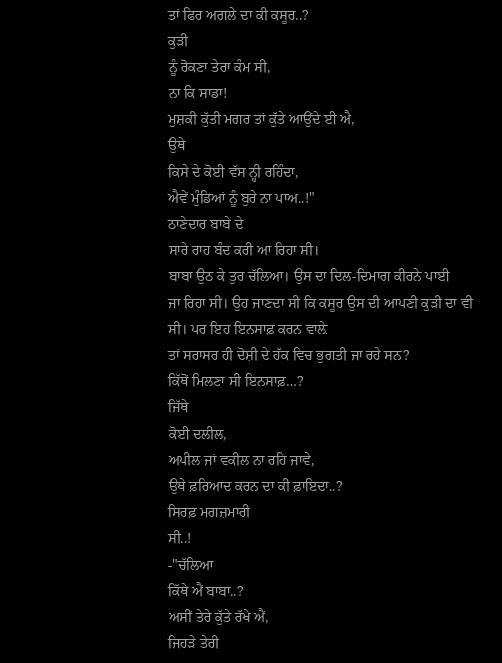ਤਾਂ ਫਿਰ ਅਗਲੇ ਦਾ ਕੀ ਕਸੂਰ..?
ਕੁੜੀ
ਨੂੰ ਰੋਕਣਾ ਤੇਰਾ ਕੰਮ ਸੀ,
ਨਾ ਕਿ ਸਾਡਾ!
ਮੁਸ਼ਕੀ ਕੁੱਤੀ ਮਗਰ ਤਾਂ ਕੁੱਤੇ ਆਉਂਦੇ ਈ ਐ,
ਉਥੇ
ਕਿਸੇ ਦੇ ਕੋਈ ਵੱਸ ਨ੍ਹੀ ਰਹਿੰਦਾ,
ਐਵੇਂ ਮੁੰਡਿਆਂ ਨੂੰ ਬੁਰੇ ਨਾ ਪਾਅ..!"
ਠਾਣੇਦਾਰ ਬਾਬੇ ਦੇ
ਸਾਰੇ ਰਾਹ ਬੰਦ ਕਰੀ ਆ ਰਿਹਾ ਸੀ।
ਬਾਬਾ ਉਠ ਕੇ ਤੁਰ ਚੱਲਿਆ। ਉਸ ਦਾ ਦਿਲ-ਦਿਮਾਗ ਕੀਰਨੇ ਪਾਈ
ਜਾ ਰਿਹਾ ਸੀ। ਉਹ ਜਾਣਦਾ ਸੀ ਕਿ ਕਸੂਰ ਉਸ ਦੀ ਆਪਣੀ ਕੁੜੀ ਦਾ ਵੀ
ਸੀ। ਪਰ ਇਹ ਇਨਸਾਫ਼ ਕਰਨ ਵਾਲ਼ੇ
ਤਾਂ ਸਰਾਸਰ ਹੀ ਦੋਸ਼ੀ ਦੇ ਹੱਕ ਵਿਚ ਭੁਗਤੀ ਜਾ ਰਹੇ ਸਨ?
ਕਿੱਥੋਂ ਮਿਲਣਾ ਸੀ ਇਨਸਾਫ਼…?
ਜਿੱਥੇ
ਕੋਈ ਦਲੀਲ,
ਅਪੀਲ ਜਾਂ ਵਕੀਲ ਨਾ ਰਹਿ ਜਾਵੇ,
ਉਥੇ ਫ਼ਰਿਆਦ ਕਰਨ ਦਾ ਕੀ ਫ਼ਾਇਦਾ..?
ਸਿਰਫ਼ ਮਗਜ਼ਮਾਰੀ
ਸੀ..!
-"ਚੱਲਿਆ
ਕਿੱਥੇ ਐਂ ਬਾਬਾ..?
ਅਸੀਂ ਤੇਰੇ ਕੁੱਤੇ ਰੱਖੇ ਐਂ,
ਜਿਹੜੇ ਤੇਰੀ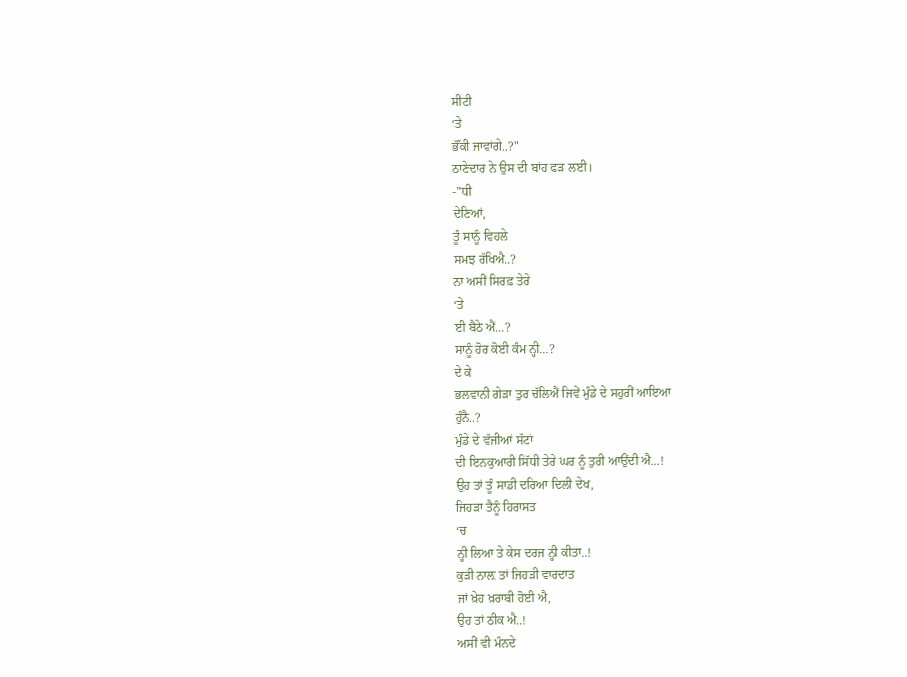ਸੀਟੀ
‘ਤੇ
ਭੌਂਕੀ ਜਾਵਾਂਗੇ..?"
ਠਾਣੇਦਾਰ ਨੇ ਉਸ ਦੀ ਬਾਂਹ ਫੜ ਲਈ।
-"ਧੀ
ਦੇਣਿਆਂ,
ਤੂੰ ਸਾਨੂੰ ਵਿਹਲੇ
ਸਮਝ ਰੱਖਿਐ..?
ਨਾ ਅਸੀਂ ਸਿਰਫ਼ ਤੇਰੇ
‘ਤੇ
ਈ ਬੈਠੇ ਐਂ…?
ਸਾਨੂੰ ਹੋਰ ਕੋਈ ਕੰਮ ਨ੍ਹੀ…?
ਦੇ ਕੇ
ਭਲਵਾਨੀ ਗੇੜਾ ਤੁਰ ਚੱਲਿਐਂ ਜਿਵੇਂ ਮੁੰਡੇ ਦੇ ਸਹੁਰੀਂ ਆਇਆ
ਹੁੰਨੈ..?
ਮੁੰਡੇ ਦੇ ਵੱਜੀਆਂ ਸੱਟਾਂ
ਦੀ ਇਨਕੁਆਰੀ ਸਿੱਧੀ ਤੇਰੇ ਘਰ ਨੂੰ ਤੁਰੀ ਆਉਂਦੀ ਐ…!
ਉਹ ਤਾਂ ਤੂੰ ਸਾਡੀ ਦਰਿਆ ਦਿਲੀ ਦੇਖ,
ਜਿਹੜਾ ਤੈਨੂੰ ਹਿਰਾਸਤ
‘ਚ
ਨ੍ਹੀ ਲਿਆ ਤੇ ਕੇਸ ਦਰਜ ਨ੍ਹੀ ਕੀਤਾ..!
ਕੁੜੀ ਨਾਲ਼ ਤਾਂ ਜਿਹੜੀ ਵਾਰਦਾਤ
ਜਾਂ ਖ਼ੇਹ ਖ਼ਰਾਬੀ ਹੋਈ ਐ,
ਉਹ ਤਾਂ ਠੀਕ ਐ..!
ਅਸੀਂ ਵੀ ਮੰਨਦੇ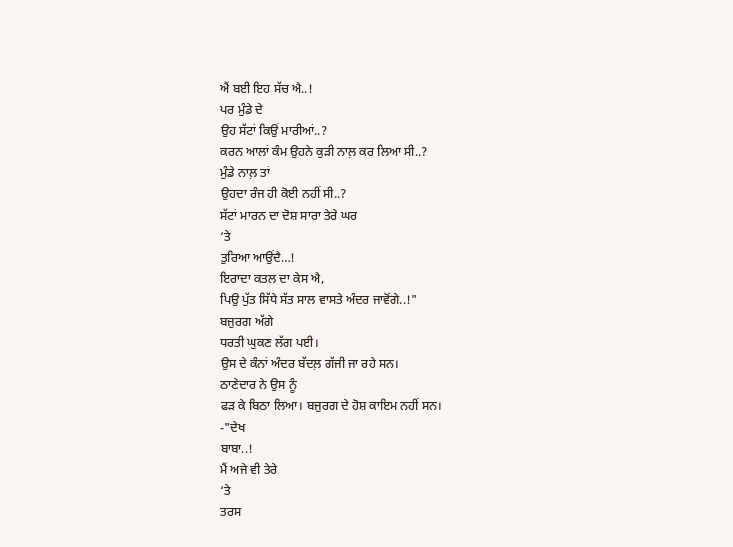ਐਂ ਬਈ ਇਹ ਸੱਚ ਐ..!
ਪਰ ਮੁੰਡੇ ਦੇ
ਉਹ ਸੱਟਾਂ ਕਿਉਂ ਮਾਰੀਆਂ..?
ਕਰਨ ਆਲਾਂ ਕੰਮ ਉਹਨੇ ਕੁੜੀ ਨਾਲ਼ ਕਰ ਲਿਆ ਸੀ..?
ਮੁੰਡੇ ਨਾਲ਼ ਤਾਂ
ਉਹਦਾ ਰੰਜ ਹੀ ਕੋਈ ਨਹੀਂ ਸੀ..?
ਸੱਟਾਂ ਮਾਰਨ ਦਾ ਦੋਸ਼ ਸਾਰਾ ਤੇਰੇ ਘਰ
‘ਤੇ
ਤੁਰਿਆ ਆਉਂਦੈ…!
ਇਰਾਦਾ ਕਤਲ ਦਾ ਕੇਸ ਐ,
ਪਿਉ ਪੁੱਤ ਸਿੱਧੇ ਸੱਤ ਸਾਲ ਵਾਸਤੇ ਅੰਦਰ ਜਾਵੋਂਗੇ..!"
ਬਜੁਰਗ ਅੱਗੇ
ਧਰਤੀ ਘੁਕਣ ਲੱਗ ਪਈ।
ਉਸ ਦੇ ਕੰਨਾਂ ਅੰਦਰ ਬੱਦਲ਼ ਗੱਜੀ ਜਾ ਰਹੇ ਸਨ।
ਠਾਣੇਦਾਰ ਨੇ ਉਸ ਨੂੰ
ਫੜ ਕੇ ਬਿਠਾ ਲਿਆ। ਬਜੁਰਗ ਦੇ ਹੋਸ਼ ਕਾਇਮ ਨਹੀਂ ਸਨ।
-"ਦੇਖ
ਬਾਬਾ..!
ਮੈਂ ਅਜੇ ਵੀ ਤੇਰੇ
‘ਤੇ
ਤਰਸ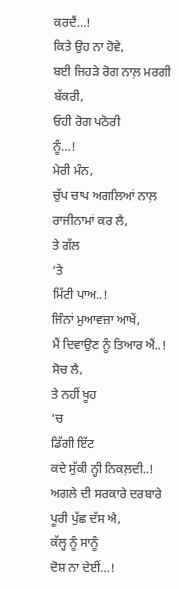ਕਰਦੈਂ…!
ਕਿਤੇ ਉਹ ਨਾ ਹੋਵੇ,
ਬਈ ਜਿਹੜੇ ਰੋਗ ਨਾਲ਼ ਮਰਗੀ ਬੱਕਰੀ,
ਓਹੀ ਰੋਗ ਪਠੋਰੀ
ਨੂੰ…!
ਮੇਰੀ ਮੰਨ,
ਚੁੱਪ ਚਾਪ ਅਗਲਿਆਂ ਨਾਲ਼ ਰਾਜੀਨਾਮਾਂ ਕਰ ਲੈ,
ਤੇ ਗੱਲ
‘ਤੇ
ਮਿੱਟੀ ਪਾਅ..!
ਜਿੰਨਾਂ ਮੁਆਵਜ਼ਾ ਆਖੇਂ,
ਮੈਂ ਦਿਵਾਉਣ ਨੂੰ ਤਿਆਰ ਐਂ..!
ਸੋਚ ਲੈ,
ਤੇ ਨਹੀਂ ਖੂਹ
‘ਚ
ਡਿੱਗੀ ਇੱਟ
ਕਦੇ ਸੁੱਕੀ ਨ੍ਹੀ ਨਿਕਲ਼ਦੀ..!
ਅਗਲੇ ਦੀ ਸਰਕਾਰੇ ਦਰਬਾਰੇ ਪੂਰੀ ਪੁੱਛ ਦੱਸ ਐ,
ਕੱਲ੍ਹ ਨੂੰ ਸਾਨੂੰ
ਦੋਸ਼ ਨਾ ਦੇਈਂ…!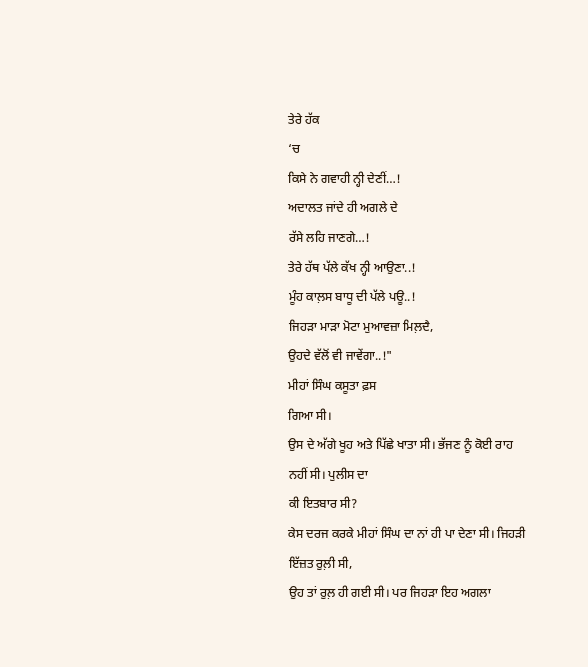ਤੇਰੇ ਹੱਕ
‘ਚ
ਕਿਸੇ ਨੇ ਗਵਾਹੀ ਨ੍ਹੀ ਦੇਣੀਂ…!
ਅਦਾਲਤ ਜਾਂਦੇ ਹੀ ਅਗਲੇ ਦੇ
ਰੱਸੇ ਲਹਿ ਜਾਣਗੇ…!
ਤੇਰੇ ਹੱਥ ਪੱਲੇ ਕੱਖ ਨ੍ਹੀ ਆਉਣਾ..!
ਮੂੰਹ ਕਾਲ਼ਸ ਬਾਧੂ ਦੀ ਪੱਲੇ ਪਊ..!
ਜਿਹੜਾ ਮਾੜਾ ਮੋਟਾ ਮੁਆਵਜ਼ਾ ਮਿਲ਼ਦੈ,
ਉਹਦੇ ਵੱਲੋਂ ਵੀ ਜਾਵੇਂਗਾ..!"
ਮੀਹਾਂ ਸਿੰਘ ਕਸੂਤਾ ਫ਼ਸ
ਗਿਆ ਸੀ।
ਉਸ ਦੇ ਅੱਗੇ ਖੂਹ ਅਤੇ ਪਿੱਛੇ ਖਾਤਾ ਸੀ। ਭੱਜਣ ਨੂੰ ਕੋਈ ਰਾਹ
ਨਹੀਂ ਸੀ। ਪੁਲੀਸ ਦਾ
ਕੀ ਇਤਬਾਰ ਸੀ?
ਕੇਸ ਦਰਜ ਕਰਕੇ ਮੀਹਾਂ ਸਿੰਘ ਦਾ ਨਾਂ ਹੀ ਪਾ ਦੇਣਾ ਸੀ। ਜਿਹੜੀ
ਇੱਜ਼ਤ ਰੁਲ਼ੀ ਸੀ,
ਉਹ ਤਾਂ ਰੁਲ਼ ਹੀ ਗਈ ਸੀ। ਪਰ ਜਿਹੜਾ ਇਹ ਅਗਲਾ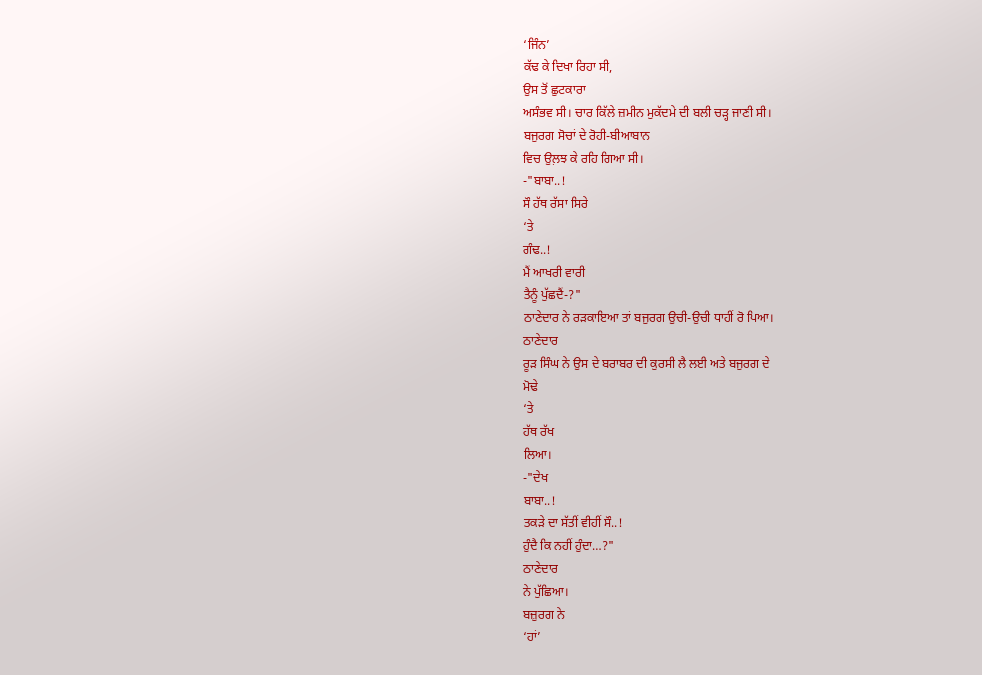‘ਜਿੰਨ’
ਕੱਢ ਕੇ ਦਿਖਾ ਰਿਹਾ ਸੀ,
ਉਸ ਤੋਂ ਛੁਟਕਾਰਾ
ਅਸੰਭਵ ਸੀ। ਚਾਰ ਕਿੱਲੇ ਜ਼ਮੀਨ ਮੁਕੱਦਮੇ ਦੀ ਬਲੀ ਚੜ੍ਹ ਜਾਣੀ ਸੀ।
ਬਜੁਰਗ ਸੋਚਾਂ ਦੇ ਰੋਹੀ-ਬੀਆਬਾਨ
ਵਿਚ ਉਲ਼ਝ ਕੇ ਰਹਿ ਗਿਆ ਸੀ।
-"ਬਾਬਾ..!
ਸੌ ਹੱਥ ਰੱਸਾ ਸਿਰੇ
‘ਤੇ
ਗੰਢ..!
ਮੈਂ ਆਖਰੀ ਵਾਰੀ
ਤੈਨੂੰ ਪੁੱਛਦੈਂ-?"
ਠਾਣੇਦਾਰ ਨੇ ਰੜਕਾਇਆ ਤਾਂ ਬਜੁਰਗ ਉਚੀ-ਉਚੀ ਧਾਹੀਂ ਰੋ ਪਿਆ।
ਠਾਣੇਦਾਰ
ਰੂੜ ਸਿੰਘ ਨੇ ਉਸ ਦੇ ਬਰਾਬਰ ਦੀ ਕੁਰਸੀ ਲੈ ਲਈ ਅਤੇ ਬਜੁਰਗ ਦੇ
ਮੋਢੇ
‘ਤੇ
ਹੱਥ ਰੱਖ
ਲਿਆ।
-"ਦੇਖ
ਬਾਬਾ..!
ਤਕੜੇ ਦਾ ਸੱਤੀਂ ਵੀਹੀਂ ਸੌ..!
ਹੁੰਦੈ ਕਿ ਨਹੀਂ ਹੁੰਦਾ…?"
ਠਾਣੇਦਾਰ
ਨੇ ਪੁੱਛਿਆ।
ਬਜ਼ੁਰਗ ਨੇ
‘ਹਾਂ’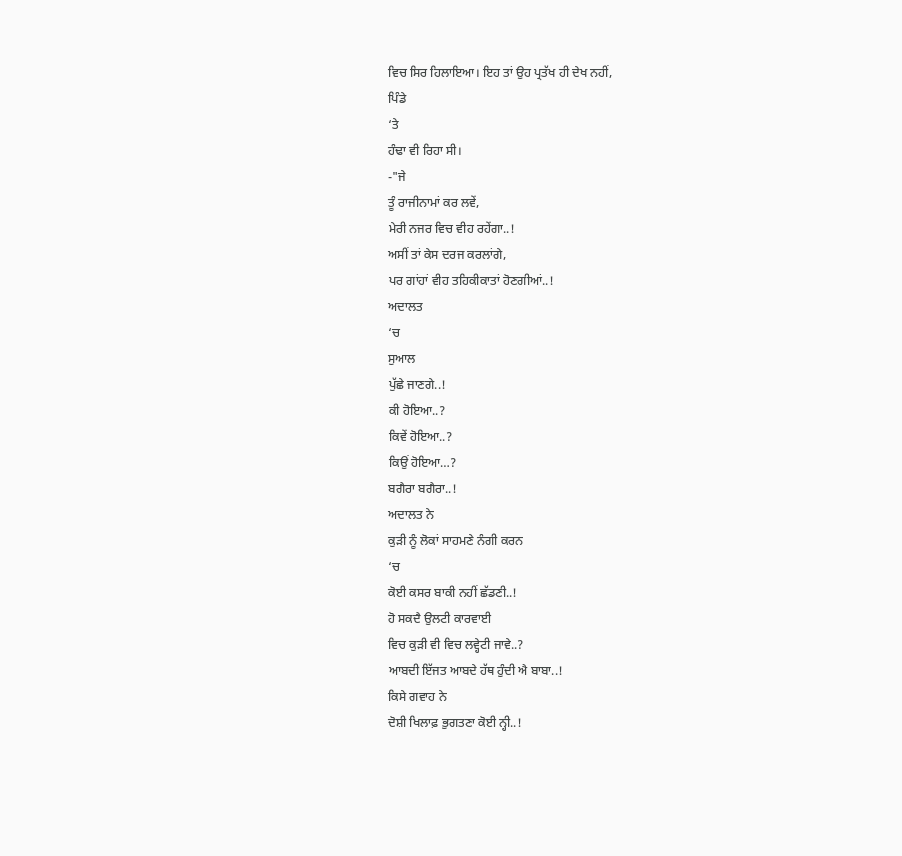ਵਿਚ ਸਿਰ ਹਿਲਾਇਆ। ਇਹ ਤਾਂ ਉਹ ਪ੍ਰਤੱਖ ਹੀ ਦੇਖ ਨਹੀਂ,
ਪਿੰਡੇ
‘ਤੇ
ਹੰਢਾ ਵੀ ਰਿਹਾ ਸੀ।
-"ਜੇ
ਤੂੰ ਰਾਜੀਨਾਮਾਂ ਕਰ ਲਵੇਂ,
ਮੇਰੀ ਨਜਰ ਵਿਚ ਵੀਹ ਰਹੇਂਗਾ..!
ਅਸੀਂ ਤਾਂ ਕੇਸ ਦਰਜ ਕਰਲਾਂਗੇ,
ਪਰ ਗਾਂਹਾਂ ਵੀਹ ਤਹਿਕੀਕਾਤਾਂ ਹੋਣਗੀਆਂ..!
ਅਦਾਲਤ
‘ਚ
ਸੁਆਲ
ਪੁੱਛੇ ਜਾਣਗੇ..!
ਕੀ ਹੋਇਆ..?
ਕਿਵੇਂ ਹੋਇਆ..?
ਕਿਉਂ ਹੋਇਆ…?
ਬਗੈਰਾ ਬਗੈਰਾ..!
ਅਦਾਲਤ ਨੇ
ਕੁੜੀ ਨੂੰ ਲੋਕਾਂ ਸਾਹਮਣੇ ਨੰਗੀ ਕਰਨ
‘ਚ
ਕੋਈ ਕਸਰ ਬਾਕੀ ਨਹੀਂ ਛੱਡਣੀ..!
ਹੋ ਸਕਦੈ ਉਲਟੀ ਕਾਰਵਾਈ
ਵਿਚ ਕੁੜੀ ਵੀ ਵਿਚ ਲਵ੍ਹੇਟੀ ਜਾਵੇ..?
ਆਬਦੀ ਇੱਜਤ ਆਬਦੇ ਹੱਥ ਹੁੰਦੀ ਐ ਬਾਬਾ..!
ਕਿਸੇ ਗਵਾਹ ਨੇ
ਦੋਸ਼ੀ ਖਿਲਾਫ਼ ਭੁਗਤਣਾ ਕੋਈ ਨ੍ਹੀ..!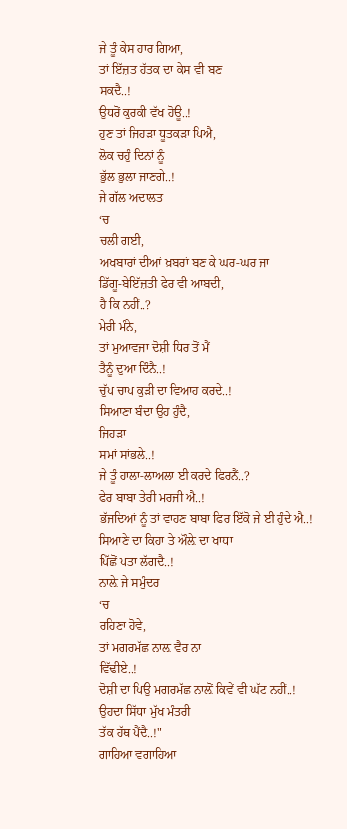ਜੇ ਤੂੰ ਕੇਸ ਹਾਰ ਗਿਆ,
ਤਾਂ ਇੱਜ਼ਤ ਹੱਤਕ ਦਾ ਕੇਸ ਵੀ ਬਣ
ਸਕਦੈ..!
ਉਧਰੋਂ ਕੁਰਕੀ ਵੱਖ ਹੋਊ..!
ਹੁਣ ਤਾਂ ਜਿਹੜਾ ਧੂਤਕੜਾ ਪਿਐ,
ਲੋਕ ਚਹੁੰ ਦਿਨਾਂ ਨੂੰ
ਭੁੱਲ ਭੁਲਾ ਜਾਣਗੇ..!
ਜੇ ਗੱਲ ਅਦਾਲਤ
‘ਚ
ਚਲੀ ਗਈ,
ਅਖਬਾਰਾਂ ਦੀਆਂ ਖ਼ਬਰਾਂ ਬਣ ਕੇ ਘਰ-ਘਰ ਜਾ
ਡਿੱਗੂ-ਬੇਇੱਜ਼ਤੀ ਫੇਰ ਵੀ ਆਬਦੀ,
ਹੈ ਕਿ ਨਹੀਂ..?
ਮੇਰੀ ਮੰਨੇ,
ਤਾਂ ਮੁਆਵਜਾ ਦੋਸ਼ੀ ਧਿਰ ਤੋਂ ਮੈਂ
ਤੈਨੂੰ ਦੁਆ ਦਿੰਨੈ..!
ਚੁੱਪ ਚਾਪ ਕੁੜੀ ਦਾ ਵਿਆਹ ਕਰਦੇ..!
ਸਿਆਣਾ ਬੰਦਾ ਉਹ ਹੁੰਦੈ,
ਜਿਹੜਾ
ਸਮਾਂ ਸਾਂਭਲੇ..!
ਜੇ ਤੂੰ ਹਾਲਾ-ਲਾਅਲਾ ਈ ਕਰਦੇ ਫਿਰਨੈਂ..?
ਫੇਰ ਬਾਬਾ ਤੇਰੀ ਮਰਜੀ ਐ..!
ਭੱਜਦਿਆਂ ਨੂੰ ਤਾਂ ਵਾਹਣ ਬਾਬਾ ਫਿਰ ਇੱਕੋ ਜੇ ਈ ਹੁੰਦੇ ਐ..!
ਸਿਆਣੇ ਦਾ ਕਿਹਾ ਤੇ ਔਲ਼ੇ ਦਾ ਖਾਧਾ
ਪਿੱਛੋਂ ਪਤਾ ਲੱਗਦੈ..!
ਨਾਲ਼ੇ ਜੇ ਸਮੁੰਦਰ
‘ਚ
ਰਹਿਣਾ ਹੋਵੇ,
ਤਾਂ ਮਗਰਮੱਛ ਨਾਲ਼ ਵੈਰ ਨਾ
ਵਿੱਢੀਏ..!
ਦੋਸ਼ੀ ਦਾ ਪਿਉ ਮਗਰਮੱਛ ਨਾਲ਼ੋਂ ਕਿਵੇਂ ਵੀ ਘੱਟ ਨਹੀਂ..!
ਉਹਦਾ ਸਿੱਧਾ ਮੁੱਖ ਮੰਤਰੀ
ਤੱਕ ਹੱਥ ਪੈਂਦੈ..!"
ਗਾਹਿਆ ਵਗਾਹਿਆ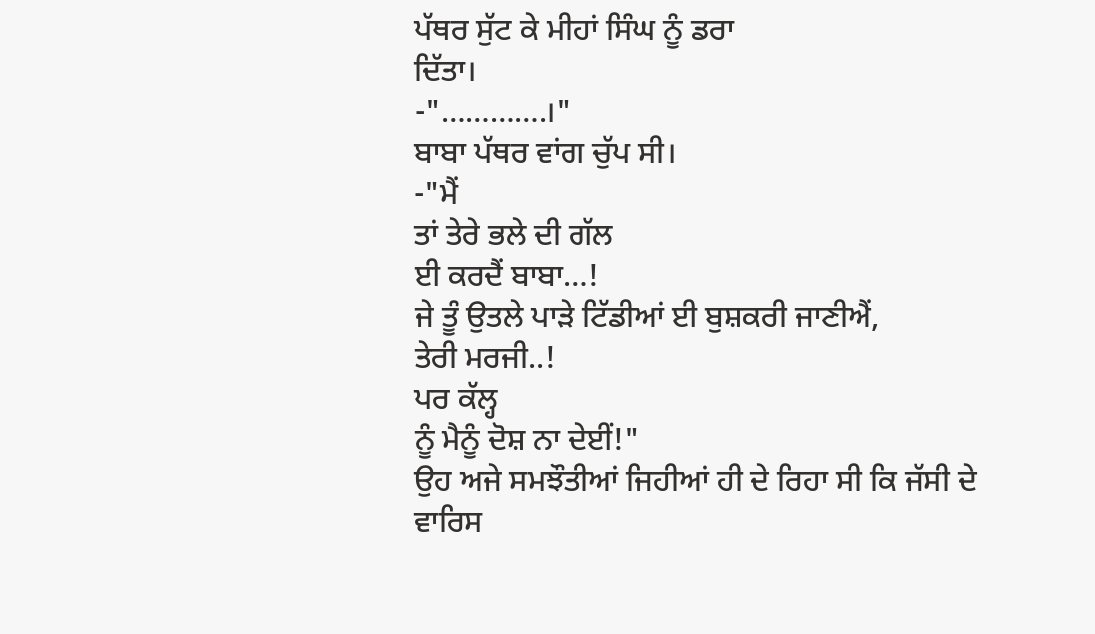ਪੱਥਰ ਸੁੱਟ ਕੇ ਮੀਹਾਂ ਸਿੰਘ ਨੂੰ ਡਰਾ
ਦਿੱਤਾ।
-"………….।"
ਬਾਬਾ ਪੱਥਰ ਵਾਂਗ ਚੁੱਪ ਸੀ।
-"ਮੈਂ
ਤਾਂ ਤੇਰੇ ਭਲੇ ਦੀ ਗੱਲ
ਈ ਕਰਦੈਂ ਬਾਬਾ…!
ਜੇ ਤੂੰ ਉਤਲੇ ਪਾੜੇ ਟਿੱਡੀਆਂ ਈ ਬੁਸ਼ਕਰੀ ਜਾਣੀਐਂ,
ਤੇਰੀ ਮਰਜੀ..!
ਪਰ ਕੱਲ੍ਹ
ਨੂੰ ਮੈਨੂੰ ਦੋਸ਼ ਨਾ ਦੇਈਂ!"
ਉਹ ਅਜੇ ਸਮਝੌਤੀਆਂ ਜਿਹੀਆਂ ਹੀ ਦੇ ਰਿਹਾ ਸੀ ਕਿ ਜੱਸੀ ਦੇ ਵਾਰਿਸ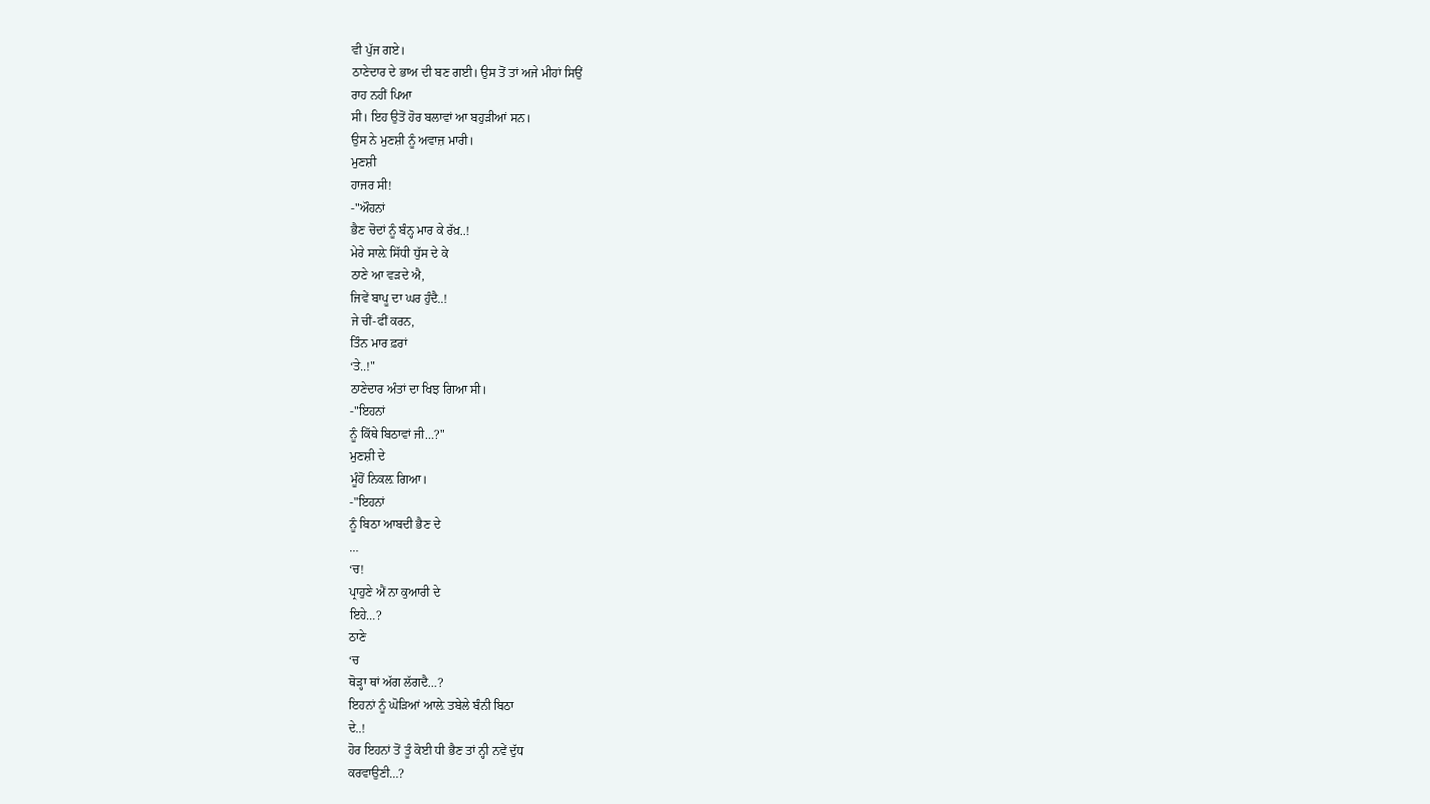ਵੀ ਪੁੱਜ ਗਏ।
ਠਾਣੇਦਾਰ ਦੇ ਭਾਅ ਦੀ ਬਣ ਗਈ। ਉਸ ਤੋਂ ਤਾਂ ਅਜੇ ਮੀਹਾਂ ਸਿਉਂ
ਰਾਹ ਨਹੀਂ ਪਿਆ
ਸੀ। ਇਹ ਉਤੋਂ ਹੋਰ ਬਲਾਵਾਂ ਆ ਬਹੁੜੀਆਂ ਸਨ।
ਉਸ ਨੇ ਮੁਣਸ਼ੀ ਨੂੰ ਅਵਾਜ਼ ਮਾਰੀ।
ਮੁਣਸ਼ੀ
ਹਾਜਰ ਸੀ!
-"ਔਹਨਾਂ
ਭੈਣ ਚੋਦਾਂ ਨੂੰ ਬੰਨ੍ਹ ਮਾਰ ਕੇ ਰੱਖ਼..!
ਮੇਰੇ ਸਾਲ਼ੇ ਸਿੱਧੀ ਧੁੱਸ ਦੇ ਕੇ
ਠਾਣੇ ਆ ਵੜਦੇ ਐ,
ਜਿਵੇਂ ਬਾਪੂ ਦਾ ਘਰ ਹੁੰਦੈ..!
ਜੇ ਚੀਂ-ਫੀਂ ਕਰਨ,
ਤਿੰਨ ਮਾਰ ਫ਼ਰਾਂ
‘ਤੇ..!"
ਠਾਣੇਦਾਰ ਅੰਤਾਂ ਦਾ ਖਿਝ ਗਿਆ ਸੀ।
-"ਇਹਨਾਂ
ਨੂੰ ਕਿੱਥੇ ਬਿਠਾਵਾਂ ਜੀ…?"
ਮੁਣਸ਼ੀ ਦੇ
ਮੂੰਹੋਂ ਨਿਕਲ਼ ਗਿਆ।
-"ਇਹਨਾਂ
ਨੂੰ ਬਿਠਾ ਆਬਦੀ ਭੈਣ ਦੇ
…
‘ਚ!
ਪ੍ਰਾਹੁਣੇ ਐਂ ਨਾ ਕੁਆਰੀ ਦੇ
ਇਹੇ…?
ਠਾਣੇ
‘ਚ
ਥੋੜ੍ਹਾ ਥਾਂ ਅੱਗ ਲੱਗਦੈ…?
ਇਹਨਾਂ ਨੂੰ ਘੋੜਿਆਂ ਆਲ਼ੇ ਤਬੇਲੇ ਬੰਨੀ ਬਿਠਾ
ਦੇ..!
ਹੋਰ ਇਹਨਾਂ ਤੋਂ ਤੂੰ ਕੋਈ ਧੀ ਭੈਣ ਤਾਂ ਨ੍ਹੀ ਨਵੇਂ ਦੁੱਧ
ਕਰਵਾਉਣੀ…?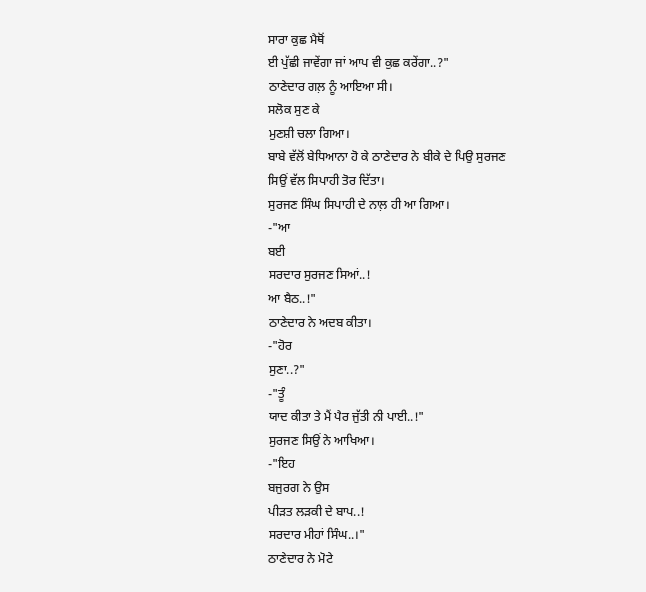ਸਾਰਾ ਕੁਛ ਮੈਥੋਂ
ਈ ਪੁੱਛੀ ਜਾਵੇਂਗਾ ਜਾਂ ਆਪ ਵੀ ਕੁਛ ਕਰੇਂਗਾ..?"
ਠਾਣੇਦਾਰ ਗਲ਼ ਨੂੰ ਆਇਆ ਸੀ।
ਸਲੋਕ ਸੁਣ ਕੇ
ਮੁਣਸ਼ੀ ਚਲਾ ਗਿਆ।
ਬਾਬੇ ਵੱਲੋਂ ਬੇਧਿਆਨਾ ਹੋ ਕੇ ਠਾਣੇਦਾਰ ਨੇ ਬੀਕੇ ਦੇ ਪਿਉ ਸੁਰਜਣ
ਸਿਉਂ ਵੱਲ ਸਿਪਾਹੀ ਤੋਰ ਦਿੱਤਾ।
ਸੁਰਜਣ ਸਿੰਘ ਸਿਪਾਹੀ ਦੇ ਨਾਲ਼ ਹੀ ਆ ਗਿਆ।
-"ਆ
ਬਈ
ਸਰਦਾਰ ਸੁਰਜਣ ਸਿਆਂ..!
ਆ ਬੈਠ..!"
ਠਾਣੇਦਾਰ ਨੇ ਅਦਬ ਕੀਤਾ।
-"ਹੋਰ
ਸੁਣਾ..?"
-"ਤੂੰ
ਯਾਦ ਕੀਤਾ ਤੇ ਮੈਂ ਪੈਰ ਜੁੱਤੀ ਨੀ ਪਾਈ..!"
ਸੁਰਜਣ ਸਿਉਂ ਨੇ ਆਖਿਆ।
-"ਇਹ
ਬਜੁਰਗ ਨੇ ਉਸ
ਪੀੜਤ ਲੜਕੀ ਦੇ ਬਾਪ..!
ਸਰਦਾਰ ਮੀਹਾਂ ਸਿੰਘ..।"
ਠਾਣੇਦਾਰ ਨੇ ਮੋਟੇ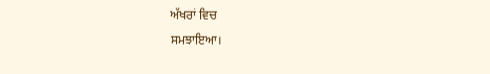ਅੱਖਰਾਂ ਵਿਚ
ਸਮਝਾਇਆ।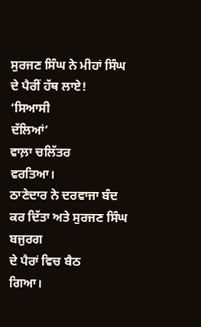ਸੁਰਜਣ ਸਿੰਘ ਨੇ ਮੀਹਾਂ ਸਿੰਘ ਦੇ ਪੈਰੀਂ ਹੱਥ ਲਾਏ!
‘ਸਿਆਸੀ
ਦੱਲਿਆਂ’
ਵਾਲ਼ਾ ਚਲਿੱਤਰ
ਵਰਤਿਆ।
ਠਾਣੇਦਾਰ ਨੇ ਦਰਵਾਜਾ ਬੰਦ ਕਰ ਦਿੱਤਾ ਅਤੇ ਸੁਰਜਣ ਸਿੰਘ ਬਜੁਰਗ
ਦੇ ਪੈਰਾਂ ਵਿਚ ਬੈਠ
ਗਿਆ।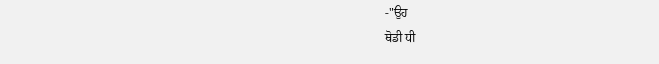-"ਉਹ
ਥੋਡੀ ਧੀ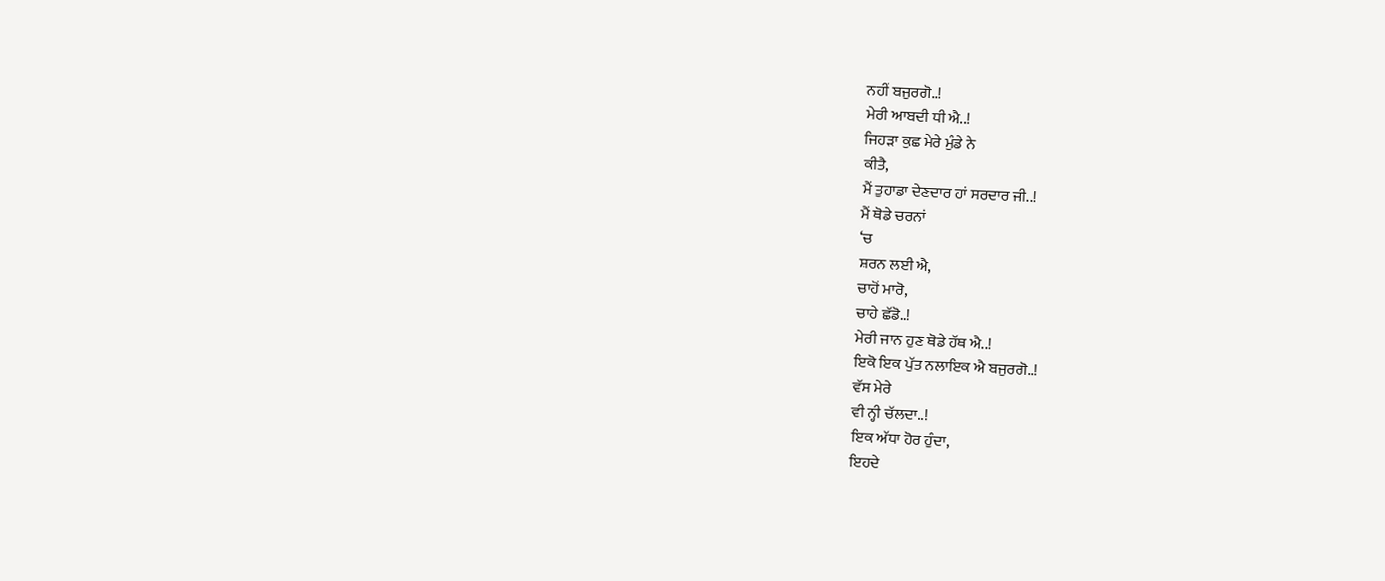ਨਹੀਂ ਬਜੁਰਗੋ..!
ਮੇਰੀ ਆਬਦੀ ਧੀ ਐ..!
ਜਿਹੜਾ ਕੁਛ ਮੇਰੇ ਮੁੰਡੇ ਨੇ
ਕੀਤੈ,
ਮੈਂ ਤੁਹਾਡਾ ਦੇਣਦਾਰ ਹਾਂ ਸਰਦਾਰ ਜੀ..!
ਮੈਂ ਥੋਡੇ ਚਰਨਾਂ
‘ਚ
ਸ਼ਰਨ ਲਈ ਐ,
ਚਾਹੋਂ ਮਾਰੋ,
ਚਾਹੇ ਛੱਡੋ..!
ਮੇਰੀ ਜਾਨ ਹੁਣ ਥੋਡੇ ਹੱਥ ਐ..!
ਇਕੋ ਇਕ ਪੁੱਤ ਨਲਾਇਕ ਐ ਬਜੁਰਗੋ..!
ਵੱਸ ਮੇਰੇ
ਵੀ ਨ੍ਹੀ ਚੱਲਦਾ..!
ਇਕ ਅੱਧਾ ਹੋਰ ਹੁੰਦਾ,
ਇਹਦੇ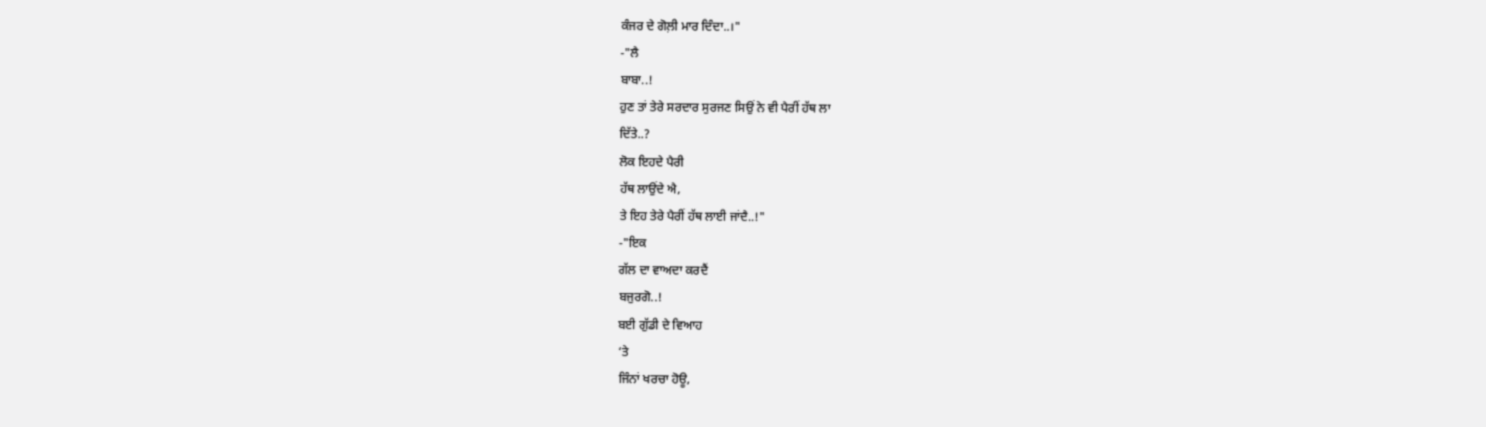ਕੰਜਰ ਦੇ ਗੋਲ਼ੀ ਮਾਰ ਦਿੰਦਾ..।"
-"ਲੈ
ਬਾਬਾ..!
ਹੁਣ ਤਾਂ ਤੇਰੇ ਸਰਦਾਰ ਸੁਰਜਣ ਸਿਉਂ ਨੇ ਵੀ ਪੈਰੀਂ ਹੱਥ ਲਾ
ਦਿੱਤੇ..?
ਲੋਕ ਇਹਦੇ ਪੈਰੀ
ਹੱਥ ਲਾਉਂਦੇ ਐ,
ਤੇ ਇਹ ਤੇਰੇ ਪੈਰੀਂ ਹੱਥ ਲਾਈ ਜਾਂਦੈ..!"
-"ਇਕ
ਗੱਲ ਦਾ ਵਾਅਦਾ ਕਰਦੈਂ
ਬਜੁਰਗੋ..!
ਬਈ ਗੁੱਡੀ ਦੇ ਵਿਆਹ
‘ਤੇ
ਜਿੰਨਾਂ ਖਰਚਾ ਹੋਊ,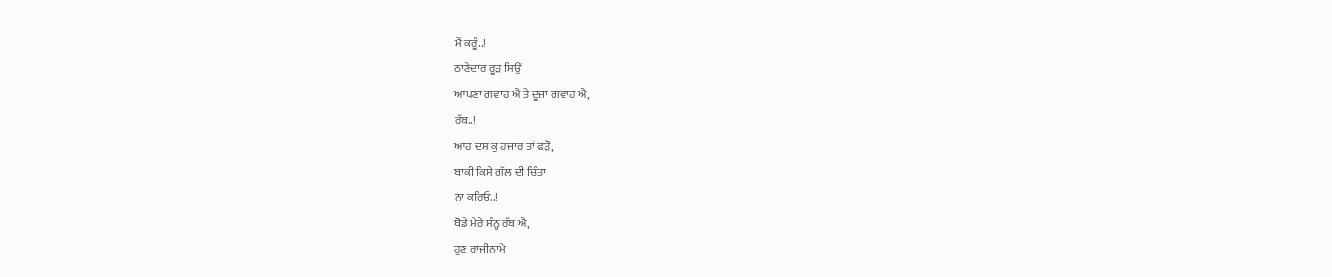ਮੈਂ ਕਰੂੰ..!
ਠਾਣੇਦਾਰ ਰੂੜ ਸਿਉਂ
ਆਪਣਾ ਗਵਾਹ ਐ ਤੇ ਦੂਜਾ ਗਵਾਹ ਐ,
ਰੱਬ..!
ਆਹ ਦਸ ਕੁ ਹਜਾਰ ਤਾਂ ਫੜੋ,
ਬਾਕੀ ਕਿਸੇ ਗੱਲ ਦੀ ਚਿੰਤਾ
ਨਾ ਕਰਿਓ..!
ਥੋਡੇ ਮੇਰੇ ਸੰਨ੍ਹ ਰੱਬ ਐ,
ਹੁਣ ਰਾਜੀਨਾਮੇ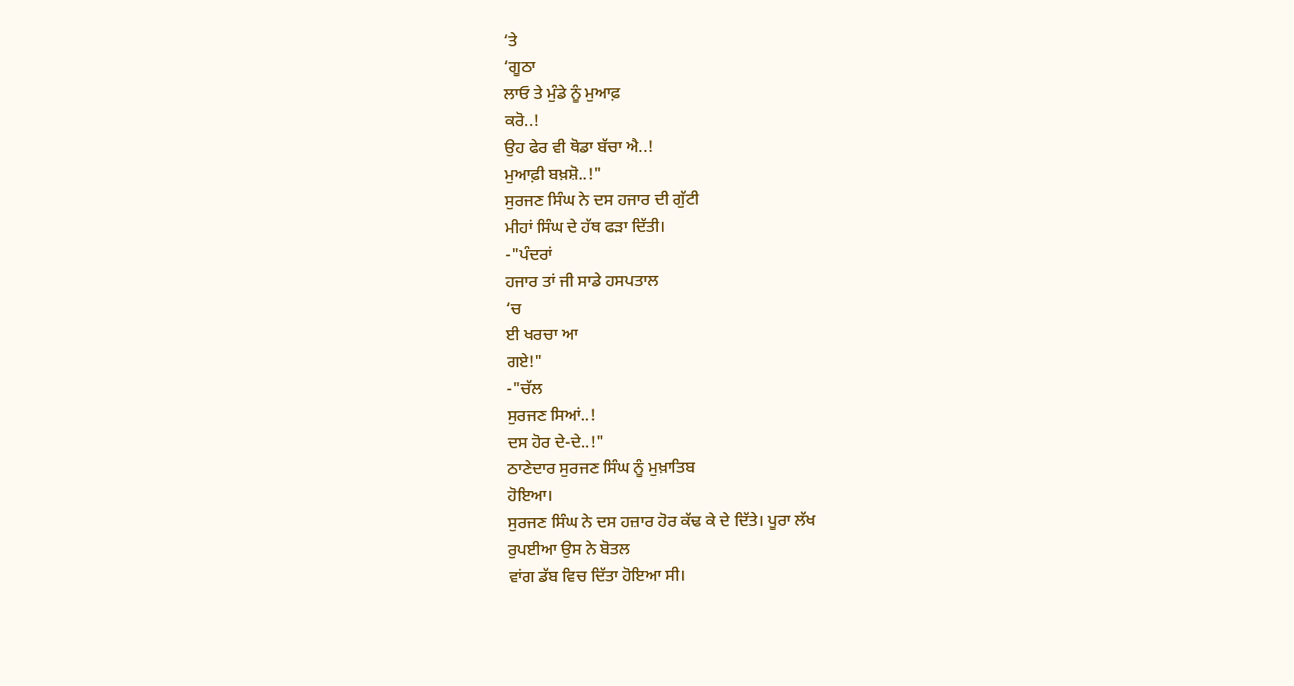‘ਤੇ
‘ਗੂਠਾ
ਲਾਓ ਤੇ ਮੁੰਡੇ ਨੂੰ ਮੁਆਫ਼
ਕਰੋ..!
ਉਹ ਫੇਰ ਵੀ ਥੋਡਾ ਬੱਚਾ ਐ..!
ਮੁਆਫ਼ੀ ਬਖ਼ਸ਼ੋ..!"
ਸੁਰਜਣ ਸਿੰਘ ਨੇ ਦਸ ਹਜਾਰ ਦੀ ਗੁੱਟੀ
ਮੀਹਾਂ ਸਿੰਘ ਦੇ ਹੱਥ ਫੜਾ ਦਿੱਤੀ।
-"ਪੰਦਰਾਂ
ਹਜਾਰ ਤਾਂ ਜੀ ਸਾਡੇ ਹਸਪਤਾਲ
‘ਚ
ਈ ਖਰਚਾ ਆ
ਗਏ!"
-"ਚੱਲ
ਸੁਰਜਣ ਸਿਆਂ..!
ਦਸ ਹੋਰ ਦੇ-ਦੇ..!"
ਠਾਣੇਦਾਰ ਸੁਰਜਣ ਸਿੰਘ ਨੂੰ ਮੁਖ਼ਾਤਿਬ
ਹੋਇਆ।
ਸੁਰਜਣ ਸਿੰਘ ਨੇ ਦਸ ਹਜ਼ਾਰ ਹੋਰ ਕੱਢ ਕੇ ਦੇ ਦਿੱਤੇ। ਪੂਰਾ ਲੱਖ
ਰੁਪਈਆ ਉਸ ਨੇ ਬੋਤਲ
ਵਾਂਗ ਡੱਬ ਵਿਚ ਦਿੱਤਾ ਹੋਇਆ ਸੀ।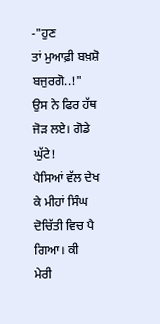-"ਹੁਣ
ਤਾਂ ਮੁਆਫ਼ੀ ਬਖ਼ਸ਼ੋ ਬਜੁਰਗੋ..!"
ਉਸ ਨੇ ਫਿਰ ਹੱਥ
ਜੋੜ ਲਏ। ਗੋਡੇ ਘੁੱਟੇ!
ਪੈਸਿਆਂ ਵੱਲ ਦੇਖ ਕੇ ਮੀਹਾਂ ਸਿੰਘ ਦੋਚਿੱਤੀ ਵਿਚ ਪੈ ਗਿਆ। ਕੀ
ਮੇਰੀ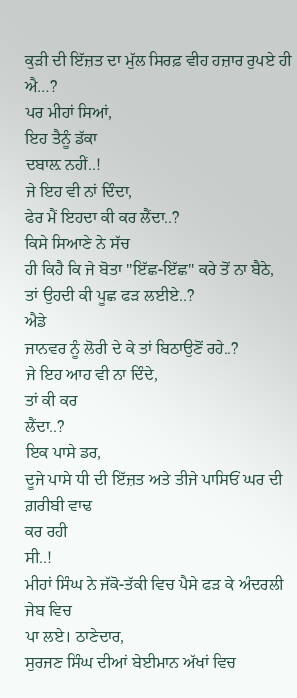ਕੁੜੀ ਦੀ ਇੱਜ਼ਤ ਦਾ ਮੁੱਲ ਸਿਰਫ਼ ਵੀਹ ਹਜ਼ਾਰ ਰੁਪਏ ਹੀ ਐ…?
ਪਰ ਮੀਹਾਂ ਸਿਆਂ,
ਇਹ ਤੈਨੂੰ ਡੱਕਾ
ਦਬਾਲ਼ ਨਹੀਂ..!
ਜੇ ਇਹ ਵੀ ਨਾਂ ਦਿੰਦਾ,
ਫੇਰ ਮੈਂ ਇਹਦਾ ਕੀ ਕਰ ਲੈਂਦਾ..?
ਕਿਸੇ ਸਿਆਣੇ ਨੇ ਸੱਚ
ਹੀ ਕਿਹੈ ਕਿ ਜੇ ਬੋਤਾ "ਇੱਛ-ਇੱਛ" ਕਰੇ ਤੋਂ ਨਾ ਬੈਠੇ,
ਤਾਂ ਉਹਦੀ ਕੀ ਪੂਛ ਫੜ ਲਈਏ..?
ਐਡੇ
ਜਾਨਵਰ ਨੂੰ ਲੋਰੀ ਦੇ ਕੇ ਤਾਂ ਬਿਠਾਉਣੋਂ ਰਹੇ..?
ਜੇ ਇਹ ਆਹ ਵੀ ਨਾ ਦਿੰਦੇ,
ਤਾਂ ਕੀ ਕਰ
ਲੈਂਦਾ..?
ਇਕ ਪਾਸੇ ਡਰ,
ਦੂਜੇ ਪਾਸੇ ਧੀ ਦੀ ਇੱਜ਼ਤ ਅਤੇ ਤੀਜੇ ਪਾਸਿਓਂ ਘਰ ਦੀ ਗ਼ਰੀਬੀ ਵਾਢ
ਕਰ ਰਹੀ
ਸੀ..!
ਮੀਹਾਂ ਸਿੰਘ ਨੇ ਜੱਕੋ-ਤੱਕੀ ਵਿਚ ਪੈਸੇ ਫੜ ਕੇ ਅੰਦਰਲੀ ਜੇਬ ਵਿਚ
ਪਾ ਲਏ। ਠਾਣੇਦਾਰ,
ਸੁਰਜਣ ਸਿੰਘ ਦੀਆਂ ਬੇਈਮਾਨ ਅੱਖਾਂ ਵਿਚ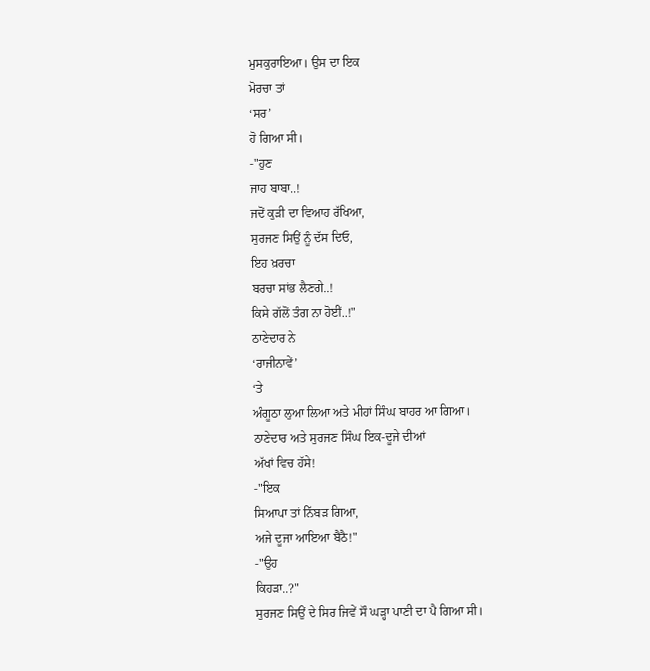ਮੁਸਕੁਰਾਇਆ। ਉਸ ਦਾ ਇਕ
ਮੋਰਚਾ ਤਾਂ
‘ਸਰ’
ਹੋ ਗਿਆ ਸੀ।
-"ਹੁਣ
ਜਾਹ ਬਾਬਾ..!
ਜਦੋਂ ਕੁੜੀ ਦਾ ਵਿਆਹ ਰੱਖਿਆ,
ਸੁਰਜਣ ਸਿਉਂ ਨੂੰ ਦੱਸ ਦਿਓ,
ਇਹ ਖ਼ਰਚਾ
ਬਰਚਾ ਸਾਂਭ ਲੈਣਗੇ..!
ਕਿਸੇ ਗੱਲੋਂ ਤੰਗ ਨਾ ਹੋਈਂ..!"
ਠਾਣੇਦਾਰ ਨੇ
‘ਰਾਜੀਨਾਵੇਂ’
‘ਤੇ
ਅੰਗੂਠਾ ਲੁਆ ਲਿਆ ਅਤੇ ਮੀਹਾਂ ਸਿੰਘ ਬਾਹਰ ਆ ਗਿਆ।
ਠਾਣੇਦਾਰ ਅਤੇ ਸੁਰਜਣ ਸਿੰਘ ਇਕ-ਦੂਜੇ ਦੀਆਂ
ਅੱਖਾਂ ਵਿਚ ਹੱਸੇ!
-"ਇਕ
ਸਿਆਪਾ ਤਾਂ ਨਿੱਬੜ ਗਿਆ,
ਅਜੇ ਦੂਜਾ ਆਇਆ ਬੈਠੈ!"
-"ਉਹ
ਕਿਹੜਾ..?"
ਸੁਰਜਣ ਸਿਉਂ ਦੇ ਸਿਰ ਜਿਵੇਂ ਸੌ ਘੜ੍ਹਾ ਪਾਣੀ ਦਾ ਪੈ ਗਿਆ ਸੀ।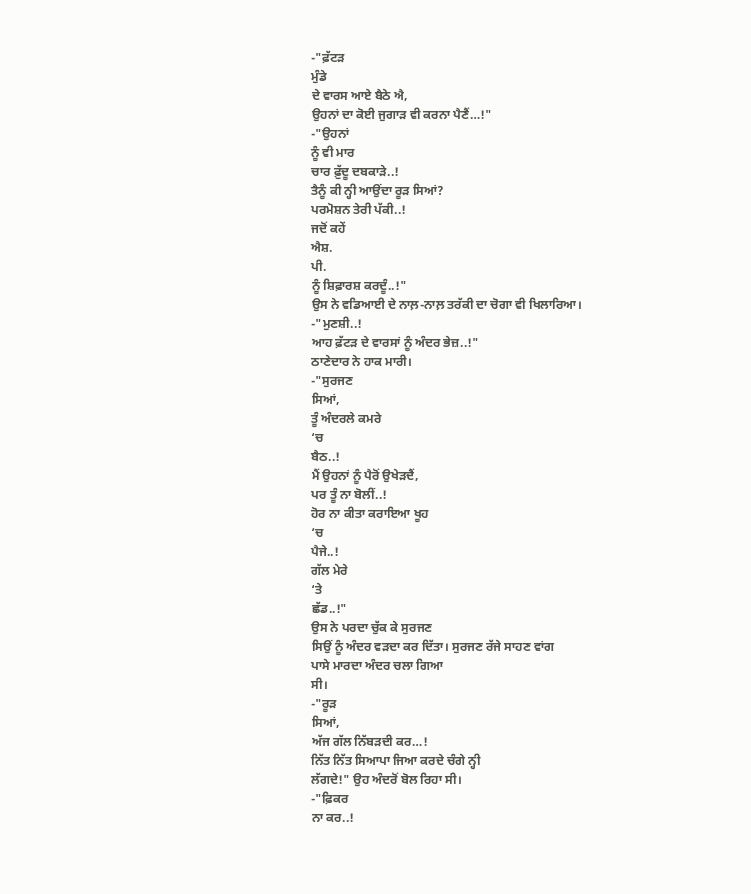-"ਫ਼ੱਟੜ
ਮੁੰਡੇ
ਦੇ ਵਾਰਸ ਆਏ ਬੈਠੇ ਐ,
ਉਹਨਾਂ ਦਾ ਕੋਈ ਜੁਗਾੜ ਵੀ ਕਰਨਾ ਪੈਣੈਂ…!"
-"ਉਹਨਾਂ
ਨੂੰ ਵੀ ਮਾਰ
ਚਾਰ ਫ਼ੁੱਦੂ ਦਬਕਾੜੇ..!
ਤੈਨੂੰ ਕੀ ਨ੍ਹੀ ਆਉਂਦਾ ਰੂੜ ਸਿਆਂ?
ਪਰਮੋਸ਼ਨ ਤੇਰੀ ਪੱਕੀ..!
ਜਦੋਂ ਕਹੇਂ
ਐਸ਼.
ਪੀ.
ਨੂੰ ਸ਼ਿਫ਼ਾਰਸ਼ ਕਰਦੂੰ..!"
ਉਸ ਨੇ ਵਡਿਆਈ ਦੇ ਨਾਲ਼-ਨਾਲ਼ ਤਰੱਕੀ ਦਾ ਚੋਗਾ ਵੀ ਖਿਲਾਰਿਆ।
-"ਮੁਣਸ਼ੀ..!
ਆਹ ਫ਼ੱਟੜ ਦੇ ਵਾਰਸਾਂ ਨੂੰ ਅੰਦਰ ਭੇਜ਼..!"
ਠਾਣੇਦਾਰ ਨੇ ਹਾਕ ਮਾਰੀ।
-"ਸੁਰਜਣ
ਸਿਆਂ,
ਤੂੰ ਅੰਦਰਲੇ ਕਮਰੇ
‘ਚ
ਬੈਠ..!
ਮੈਂ ਉਹਨਾਂ ਨੂੰ ਪੈਰੋਂ ਉਖੇੜਦੈਂ,
ਪਰ ਤੂੰ ਨਾ ਬੋਲੀਂ..!
ਹੋਰ ਨਾ ਕੀਤਾ ਕਰਾਇਆ ਖੂਹ
‘ਚ
ਪੈਜੇ..!
ਗੱਲ ਮੇਰੇ
‘ਤੇ
ਛੱਡ..!"
ਉਸ ਨੇ ਪਰਦਾ ਚੁੱਕ ਕੇ ਸੁਰਜਣ
ਸਿਉਂ ਨੂੰ ਅੰਦਰ ਵੜਦਾ ਕਰ ਦਿੱਤਾ। ਸੁਰਜਣ ਰੱਜੇ ਸਾਹਣ ਵਾਂਗ
ਪਾਸੇ ਮਾਰਦਾ ਅੰਦਰ ਚਲਾ ਗਿਆ
ਸੀ।
-"ਰੂੜ
ਸਿਆਂ,
ਅੱਜ ਗੱਲ ਨਿੱਬੜਦੀ ਕਰ…!
ਨਿੱਤ ਨਿੱਤ ਸਿਆਪਾ ਜਿਆ ਕਰਦੇ ਚੰਗੇ ਨ੍ਹੀ
ਲੱਗਦੇ!" ਉਹ ਅੰਦਰੋਂ ਬੋਲ ਰਿਹਾ ਸੀ।
-"ਫ਼ਿਕਰ
ਨਾ ਕਰ..!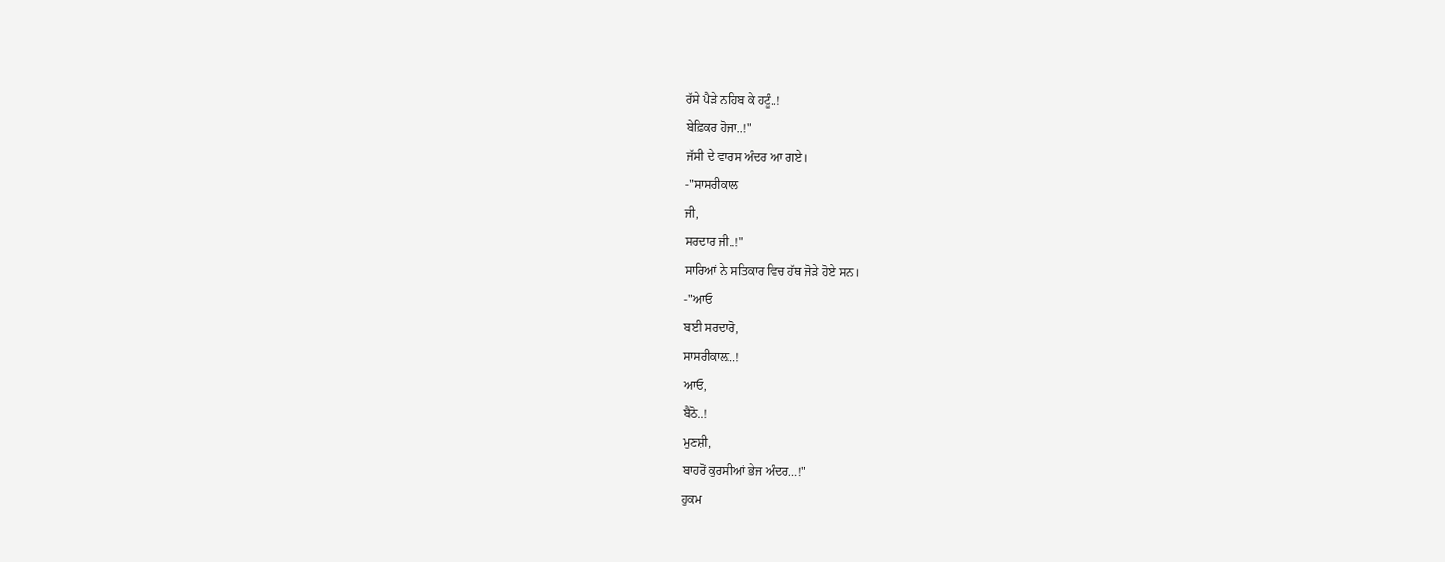ਰੱਸੇ ਪੈੜੇ ਨਹਿਬ ਕੇ ਹਟੂੰ..!
ਬੇਫ਼ਿਕਰ ਹੋਜਾ..!"
ਜੱਸੀ ਦੇ ਵਾਰਸ ਅੰਦਰ ਆ ਗਏ।
-"ਸਾਸਰੀਕਾਲ
ਜੀ,
ਸਰਦਾਰ ਜੀ..!"
ਸਾਰਿਆਂ ਨੇ ਸਤਿਕਾਰ ਵਿਚ ਹੱਥ ਜੋੜੇ ਹੋਏ ਸਨ।
-"ਆਓ
ਬਈ ਸਰਦਾਰੋ,
ਸਾਸਰੀਕਾਲ਼..!
ਆਓ,
ਬੈਠੋ..!
ਮੁਣਸ਼ੀ,
ਬਾਹਰੋਂ ਕੁਰਸੀਆਂ ਭੇਜ ਅੰਦਰ…!"
ਹੁਕਮ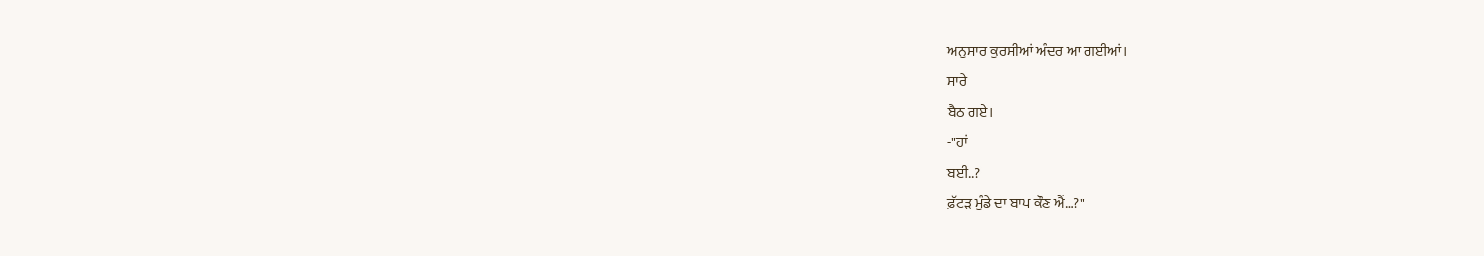ਅਨੁਸਾਰ ਕੁਰਸੀਆਂ ਅੰਦਰ ਆ ਗਈਆਂ।
ਸਾਰੇ
ਬੈਠ ਗਏ।
-"ਹਾਂ
ਬਈ..?
ਫ਼ੱਟੜ ਮੁੰਡੇ ਦਾ ਬਾਪ ਕੌਣ ਐਂ…?"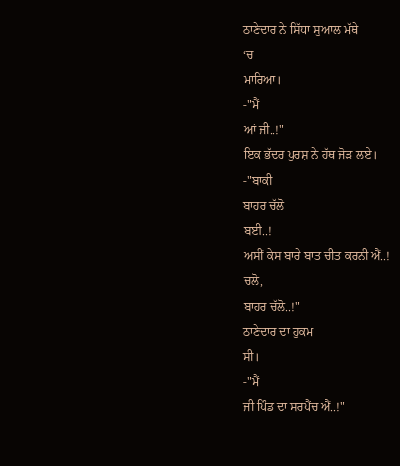ਠਾਣੇਦਾਰ ਨੇ ਸਿੱਧਾ ਸੁਆਲ ਮੱਥੇ
‘ਚ
ਮਾਰਿਆ।
-"ਮੈਂ
ਆਂ ਜੀ..!"
ਇਕ ਭੱਦਰ ਪੁਰਸ਼ ਨੇ ਹੱਥ ਜੋੜ ਲਏ।
-"ਬਾਕੀ
ਬਾਹਰ ਚੱਲੋ
ਬਈ..!
ਅਸੀਂ ਕੇਸ ਬਾਰੇ ਬਾਤ ਚੀਤ ਕਰਨੀ ਐਂ..!
ਚਲੋ,
ਬਾਹਰ ਚੱਲੋ..!"
ਠਾਣੇਦਾਰ ਦਾ ਹੁਕਮ
ਸੀ।
-"ਮੈਂ
ਜੀ ਪਿੰਡ ਦਾ ਸਰਪੈਂਚ ਐਂ..!"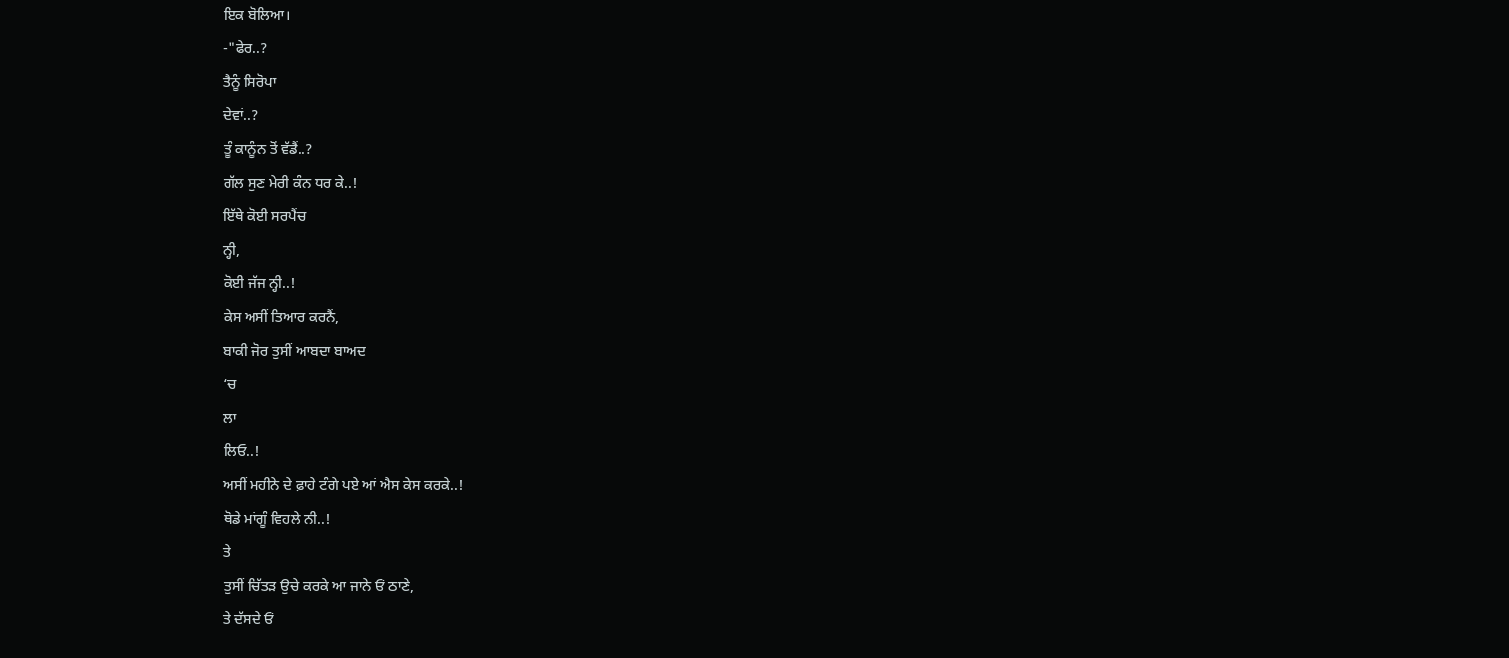ਇਕ ਬੋਲਿਆ।
-"ਫੇਰ..?
ਤੈਨੂੰ ਸਿਰੋਪਾ
ਦੇਵਾਂ..?
ਤੂੰ ਕਾਨੂੰਨ ਤੋਂ ਵੱਡੈਂ..?
ਗੱਲ ਸੁਣ ਮੇਰੀ ਕੰਨ ਧਰ ਕੇ..!
ਇੱਥੇ ਕੋਈ ਸਰਪੈਂਚ
ਨ੍ਹੀ,
ਕੋਈ ਜੱਜ ਨ੍ਹੀ..!
ਕੇਸ ਅਸੀਂ ਤਿਆਰ ਕਰਨੈਂ,
ਬਾਕੀ ਜੋਰ ਤੁਸੀਂ ਆਬਦਾ ਬਾਅਦ
‘ਚ
ਲਾ
ਲਿਓ..!
ਅਸੀਂ ਮਹੀਨੇ ਦੇ ਫ਼ਾਹੇ ਟੰਗੇ ਪਏ ਆਂ ਐਸ ਕੇਸ ਕਰਕੇ..!
ਥੋਡੇ ਮਾਂਗੂੰ ਵਿਹਲੇ ਨੀ..!
ਤੇ
ਤੁਸੀਂ ਚਿੱਤੜ ਉਚੇ ਕਰਕੇ ਆ ਜਾਨੇ ਓਂ ਠਾਣੇ,
ਤੇ ਦੱਸਦੇ ਓਂ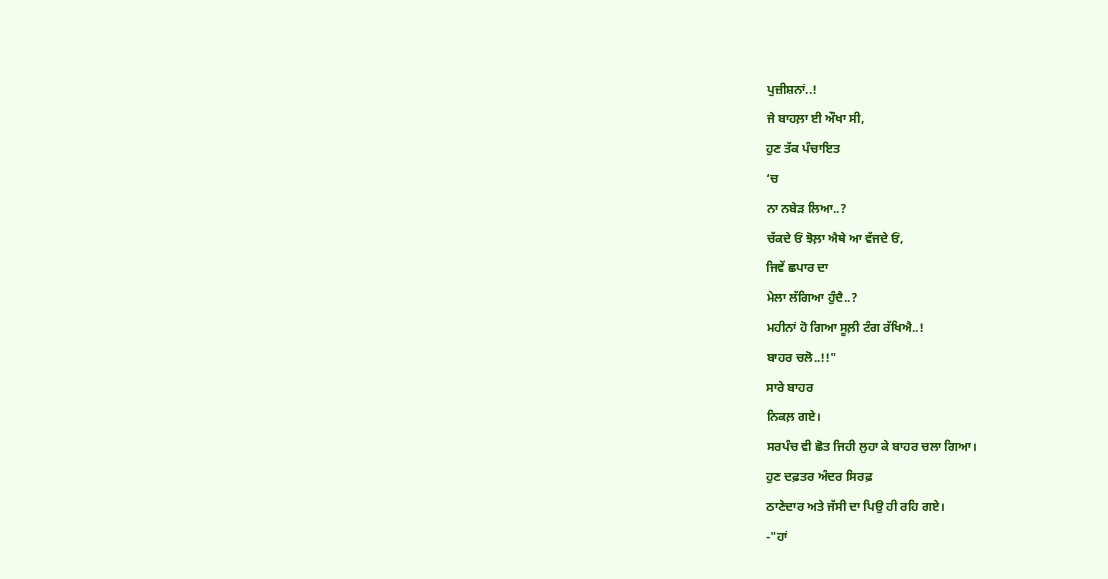ਪੁਜ਼ੀਸ਼ਨਾਂ..!
ਜੇ ਬਾਹਲ਼ਾ ਈ ਔਖਾ ਸੀ,
ਹੁਣ ਤੱਕ ਪੰਚਾਇਤ
‘ਚ
ਨਾ ਨਬੇੜ ਲਿਆ..?
ਚੱਕਦੇ ਓਂ ਝੋਲ਼ਾ ਐਥੇ ਆ ਵੱਜਦੇ ਓਂ,
ਜਿਵੇਂ ਛਪਾਰ ਦਾ
ਮੇਲਾ ਲੱਗਿਆ ਹੁੰਦੈ..?
ਮਹੀਨਾਂ ਹੋ ਗਿਆ ਸੂਲ਼ੀ ਟੰਗ ਰੱਖਿਐ..!
ਬਾਹਰ ਚਲੋ..!!"
ਸਾਰੇ ਬਾਹਰ
ਨਿਕਲ਼ ਗਏ।
ਸਰਪੰਚ ਵੀ ਛੋਤ ਜਿਹੀ ਲੁਹਾ ਕੇ ਬਾਹਰ ਚਲਾ ਗਿਆ।
ਹੁਣ ਦਫ਼ਤਰ ਅੰਦਰ ਸਿਰਫ਼
ਠਾਣੇਦਾਰ ਅਤੇ ਜੱਸੀ ਦਾ ਪਿਉ ਹੀ ਰਹਿ ਗਏ।
-"ਹਾਂ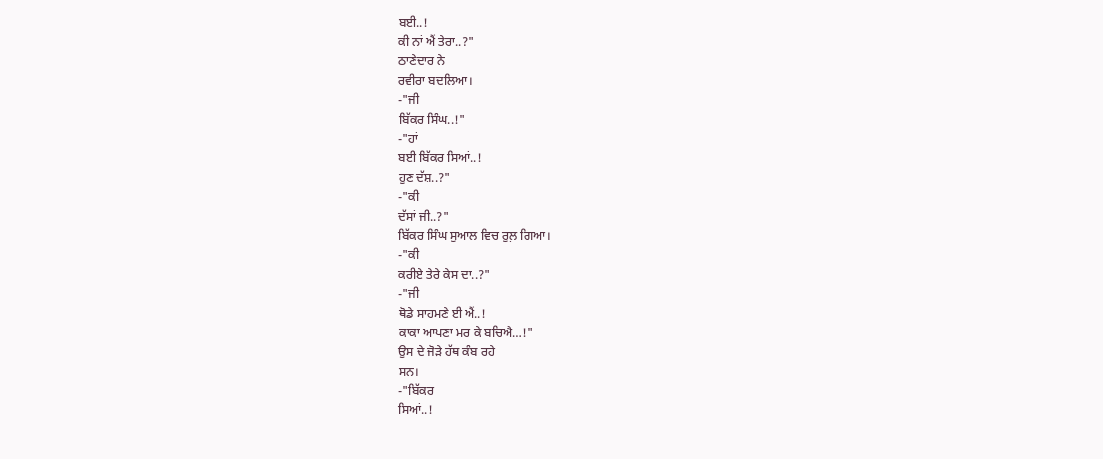ਬਈ..!
ਕੀ ਨਾਂ ਐਂ ਤੇਰਾ..?"
ਠਾਣੇਦਾਰ ਨੇ
ਰਵੀਰਾ ਬਦਲਿਆ।
-"ਜੀ
ਬਿੱਕਰ ਸਿੰਘ..!"
-"ਹਾਂ
ਬਈ ਬਿੱਕਰ ਸਿਆਂ..!
ਹੁਣ ਦੱਸ਼..?"
-"ਕੀ
ਦੱਸਾਂ ਜੀ..?"
ਬਿੱਕਰ ਸਿੰਘ ਸੁਆਲ ਵਿਚ ਰੁਲ਼ ਗਿਆ।
-"ਕੀ
ਕਰੀਏ ਤੇਰੇ ਕੇਸ ਦਾ..?"
-"ਜੀ
ਥੋਡੇ ਸਾਹਮਣੇ ਈ ਐਂ..!
ਕਾਕਾ ਆਪਣਾ ਮਰ ਕੇ ਬਚਿਐ…!"
ਉਸ ਦੇ ਜੋੜੇ ਹੱਥ ਕੰਬ ਰਹੇ
ਸਨ।
-"ਬਿੱਕਰ
ਸਿਆਂ..!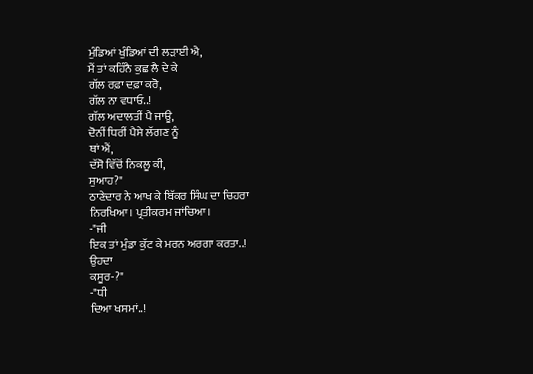ਮੁੰਡਿਆਂ ਖੁੰਡਿਆਂ ਦੀ ਲੜਾਈ ਐ,
ਮੈਂ ਤਾਂ ਕਹਿੰਨੈ ਕੁਛ ਲੈ ਦੇ ਕੇ
ਗੱਲ ਰਫ਼ਾ ਦਫ਼ਾ ਕਰੋ,
ਗੱਲ ਨਾ ਵਧਾਓ..!
ਗੱਲ ਅਦਾਲਤੀਂ ਪੈ ਜਾਊ,
ਦੋਨੀਂ ਧਿਰੀਂ ਪੈਸੇ ਲੱਗਣ ਨੂੰ
ਥਾਂ ਐਂ,
ਦੱਸੋ ਵਿੱਚੋਂ ਨਿਕਲੂ ਕੀ,
ਸੁਆਹ?"
ਠਾਣੇਦਾਰ ਨੇ ਆਖ ਕੇ ਬਿੱਕਰ ਸਿੰਘ ਦਾ ਚਿਹਰਾ
ਨਿਰਖਿਆ। ਪ੍ਰਤੀਕਰਮ ਜਾਂਚਿਆ।
-"ਜੀ
ਇਕ ਤਾਂ ਮੁੰਡਾ ਕੁੱਟ ਕੇ ਮਰਨ ਅਰਗਾ ਕਰਤਾ..!
ਉਹਦਾ
ਕਸੂਰ-?"
-"ਧੀ
ਦਿਆ ਖਸਮਾਂ..!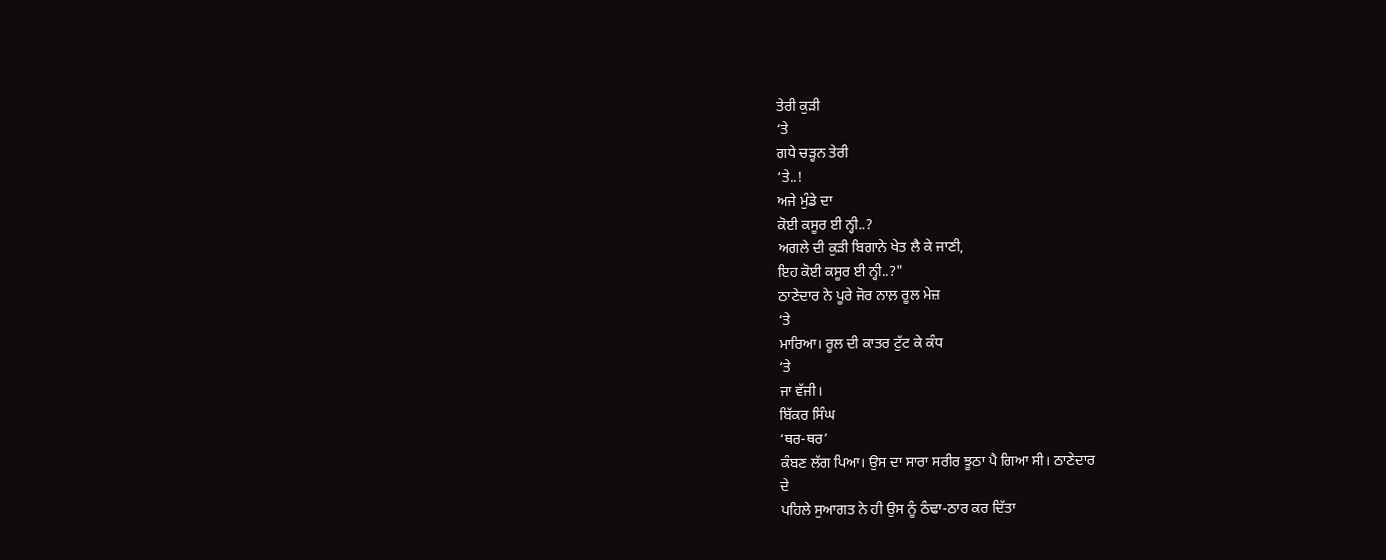ਤੇਰੀ ਕੁੜੀ
‘ਤੇ
ਗਧੇ ਚੜ੍ਹਨ ਤੇਰੀ
‘ਤੇ..!
ਅਜੇ ਮੁੰਡੇ ਦਾ
ਕੋਈ ਕਸੂਰ ਈ ਨ੍ਹੀ..?
ਅਗਲੇ ਦੀ ਕੁੜੀ ਬਿਗਾਨੇ ਖੇਤ ਲੈ ਕੇ ਜਾਣੀ,
ਇਹ ਕੋਈ ਕਸੂਰ ਈ ਨ੍ਹੀ..?"
ਠਾਣੇਦਾਰ ਨੇ ਪੂਰੇ ਜੋਰ ਨਾਲ਼ ਰੂਲ ਮੇਜ਼
‘ਤੇ
ਮਾਰਿਆ। ਰੂਲ ਦੀ ਕਾਤਰ ਟੁੱਟ ਕੇ ਕੰਧ
‘ਤੇ
ਜਾ ਵੱਜੀ।
ਬਿੱਕਰ ਸਿੰਘ
‘ਥਰ-ਥਰ’
ਕੰਬਣ ਲੱਗ ਪਿਆ। ਉਸ ਦਾ ਸਾਰਾ ਸਰੀਰ ਝੂਠਾ ਪੈ ਗਿਆ ਸੀ। ਠਾਣੇਦਾਰ
ਦੇ
ਪਹਿਲੇ ਸੁਆਗਤ ਨੇ ਹੀ ਉਸ ਨੂੰ ਠੰਢਾ-ਠਾਰ ਕਰ ਦਿੱਤਾ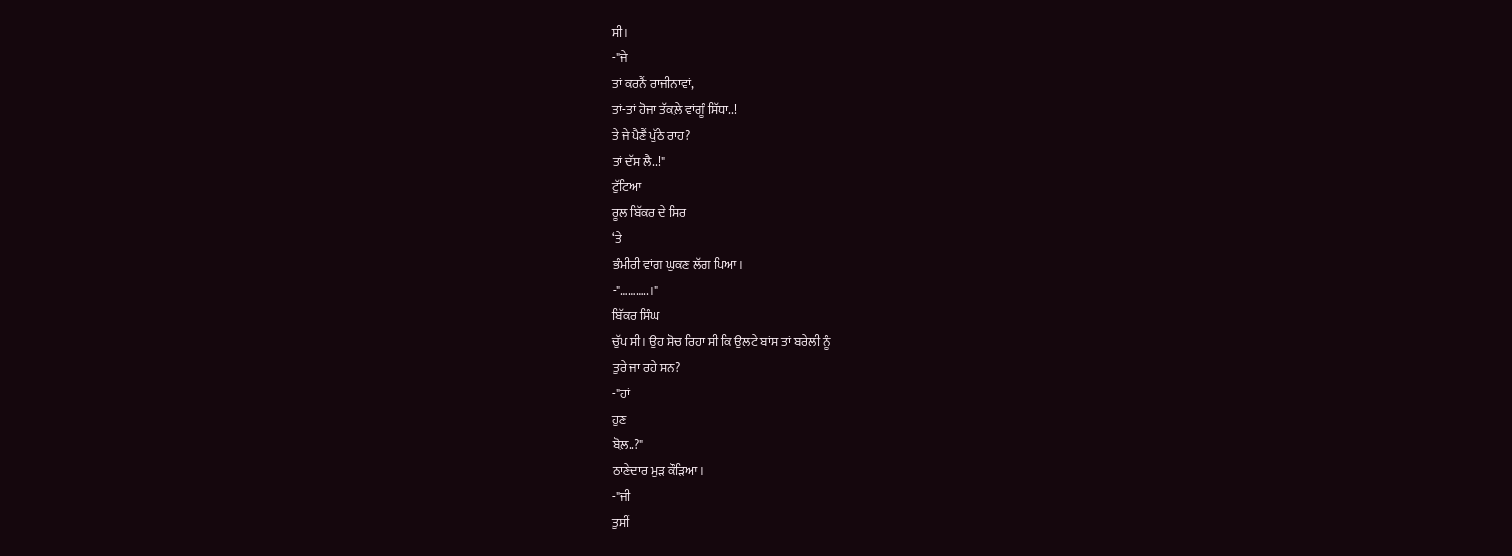ਸੀ।
-"ਜੇ
ਤਾਂ ਕਰਨੈਂ ਰਾਜੀਨਾਵਾਂ,
ਤਾਂ-ਤਾਂ ਹੋਜਾ ਤੱਕਲ਼ੇ ਵਾਂਗੂੰ ਸਿੱਧਾ..!
ਤੇ ਜੇ ਪੈਣੈਂ ਪੁੱਠੇ ਰਾਹ?
ਤਾਂ ਦੱਸ ਲੈ..!"
ਟੁੱਟਿਆ
ਰੂਲ ਬਿੱਕਰ ਦੇ ਸਿਰ
‘ਤੇ
ਭੰਮੀਰੀ ਵਾਂਗ ਘੁਕਣ ਲੱਗ ਪਿਆ।
-"………..।"
ਬਿੱਕਰ ਸਿੰਘ
ਚੁੱਪ ਸੀ। ਉਹ ਸੋਚ ਰਿਹਾ ਸੀ ਕਿ ਉਲਟੇ ਬਾਂਸ ਤਾਂ ਬਰੇਲੀ ਨੂੰ
ਤੁਰੇ ਜਾ ਰਹੇ ਸਨ?
-"ਹਾਂ
ਹੁਣ
ਬੋਲ਼..?"
ਠਾਣੇਦਾਰ ਮੁੜ ਕੌੜਿਆ।
-"ਜੀ
ਤੁਸੀਂ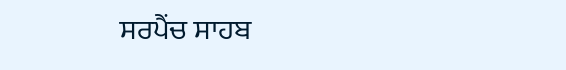ਸਰਪੈਂਚ ਸਾਹਬ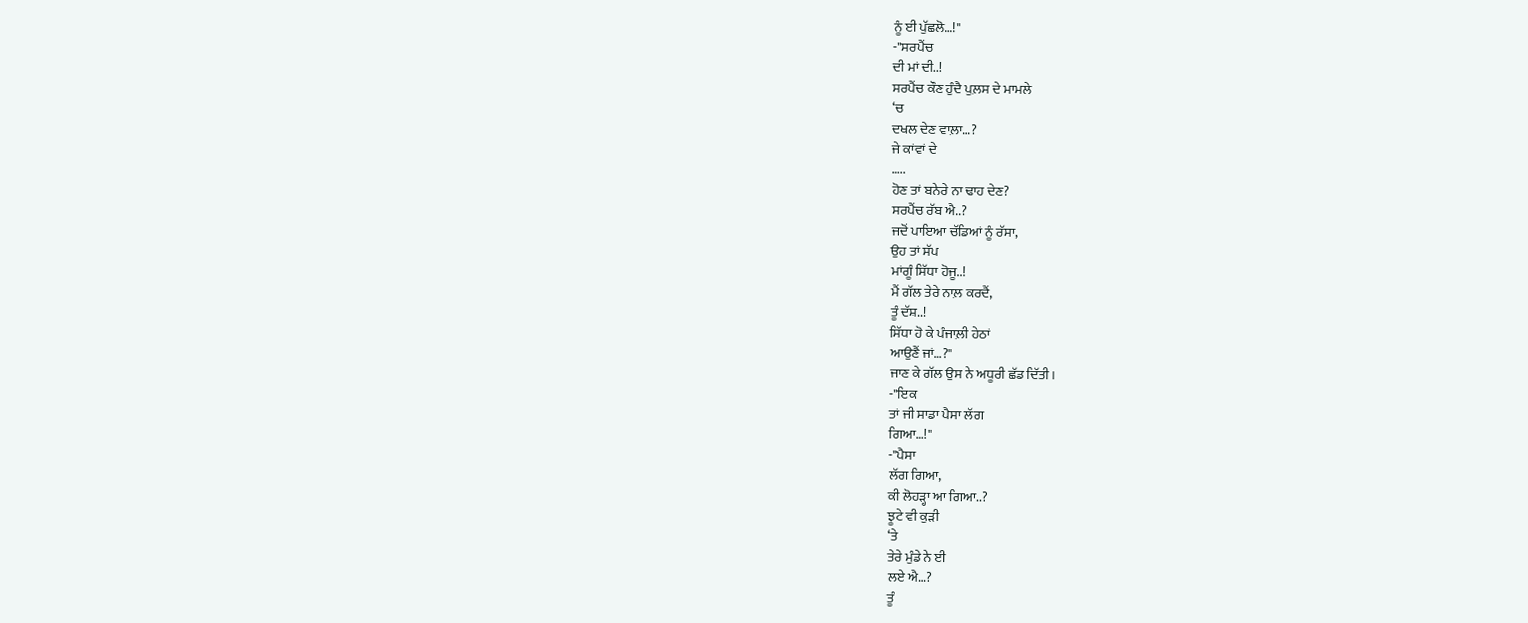ਨੂੰ ਈ ਪੁੱਛਲੋ…!"
-"ਸਰਪੈਂਚ
ਦੀ ਮਾਂ ਦੀ..!
ਸਰਪੈਂਚ ਕੌਣ ਹੁੰਦੈ ਪੁਲ਼ਸ ਦੇ ਮਾਮਲੇ
‘ਚ
ਦਖਲ ਦੇਣ ਵਾਲ਼ਾ…?
ਜੇ ਕਾਂਵਾਂ ਦੇ
…..
ਹੋਣ ਤਾਂ ਬਨੇਰੇ ਨਾ ਢਾਹ ਦੇਣ?
ਸਰਪੈਂਚ ਰੱਬ ਐ..?
ਜਦੋਂ ਪਾਇਆ ਚੱਡਿਆਂ ਨੂੰ ਰੱਸਾ,
ਉਹ ਤਾਂ ਸੱਪ
ਮਾਂਗੂੰ ਸਿੱਧਾ ਹੋਜੂ..!
ਮੈਂ ਗੱਲ ਤੇਰੇ ਨਾਲ਼ ਕਰਦੈਂ,
ਤੂੰ ਦੱਸ਼..!
ਸਿੱਧਾ ਹੋ ਕੇ ਪੰਜਾਲ਼ੀ ਹੇਠਾਂ
ਆਉਣੈਂ ਜਾਂ…?"
ਜਾਣ ਕੇ ਗੱਲ ਉਸ ਨੇ ਅਧੂਰੀ ਛੱਡ ਦਿੱਤੀ।
-"ਇਕ
ਤਾਂ ਜੀ ਸਾਡਾ ਪੈਸਾ ਲੱਗ
ਗਿਆ…!"
-"ਪੈਸਾ
ਲੱਗ ਗਿਆ,
ਕੀ ਲੋਹੜ੍ਹਾ ਆ ਗਿਆ..?
ਝੂਟੇ ਵੀ ਕੁੜੀ
‘ਤੇ
ਤੇਰੇ ਮੁੰਡੇ ਨੇ ਈ
ਲਏ ਐ…?
ਤੂੰ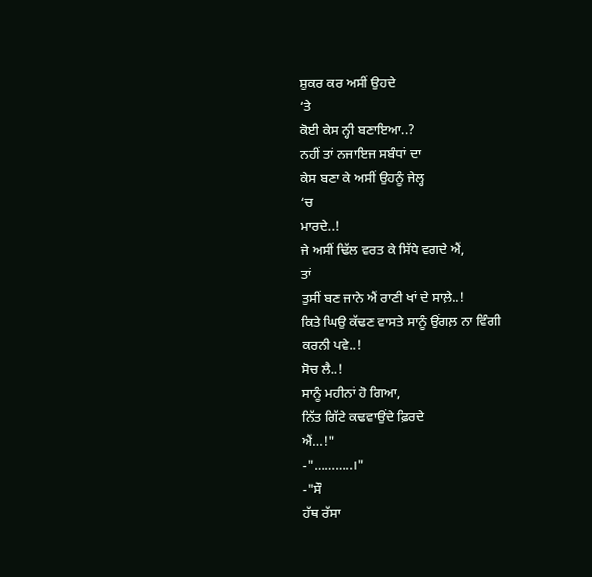ਸ਼ੁਕਰ ਕਰ ਅਸੀਂ ਉਹਦੇ
‘ਤੇ
ਕੋਈ ਕੇਸ ਨ੍ਹੀ ਬਣਾਇਆ..?
ਨਹੀਂ ਤਾਂ ਨਜਾਇਜ ਸਬੰਧਾਂ ਦਾ
ਕੇਸ ਬਣਾ ਕੇ ਅਸੀਂ ਉਹਨੂੰ ਜੇਲ੍ਹ
‘ਚ
ਮਾਰਦੇ..!
ਜੇ ਅਸੀਂ ਢਿੱਲ ਵਰਤ ਕੇ ਸਿੱਧੇ ਵਗਦੇ ਐਂ,
ਤਾਂ
ਤੁਸੀਂ ਬਣ ਜਾਨੇ ਐਂ ਰਾਣੀ ਖਾਂ ਦੇ ਸਾਲ਼ੇ..!
ਕਿਤੇ ਘਿਉ ਕੱਢਣ ਵਾਸਤੇ ਸਾਨੂੰ ਉਂਗਲ਼ ਨਾ ਵਿੰਗੀ
ਕਰਨੀ ਪਵੇ..!
ਸੋਚ ਲੈ..!
ਸਾਨੂੰ ਮਹੀਨਾਂ ਹੋ ਗਿਆ,
ਨਿੱਤ ਗਿੱਟੇ ਕਢਵਾਉਂਦੇ ਫ਼ਿਰਦੇ
ਐਂ…!"
-"………..।"
-"ਸੌ
ਹੱਥ ਰੱਸਾ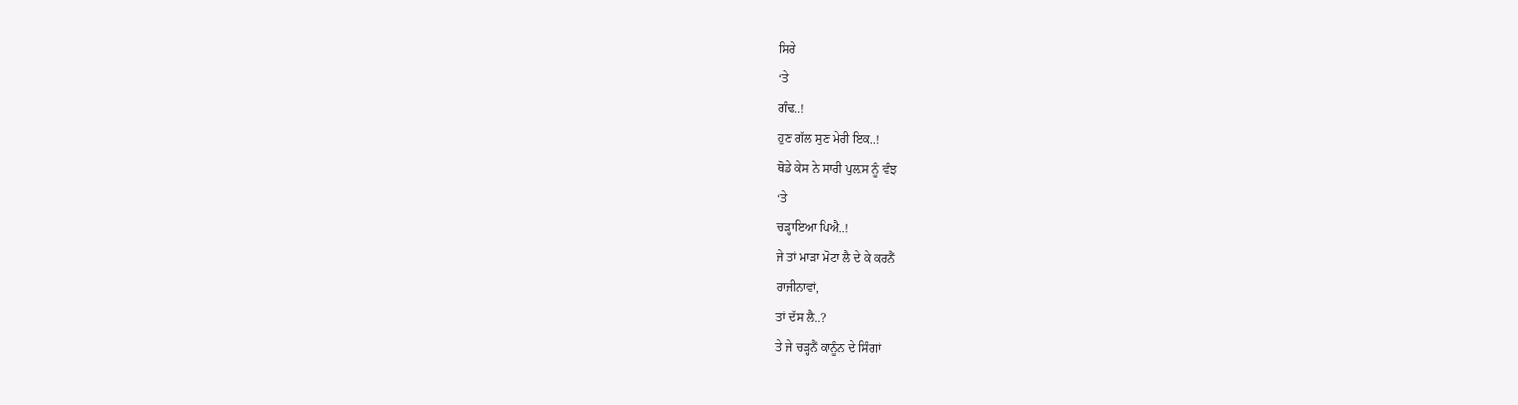ਸਿਰੇ
‘ਤੇ
ਗੰਢ..!
ਹੁਣ ਗੱਲ ਸੁਣ ਮੇਰੀ ਇਕ..!
ਥੋਡੇ ਕੇਸ ਨੇ ਸਾਰੀ ਪੁਲ਼ਸ ਨੂੰ ਵੰਝ
‘ਤੇ
ਚੜ੍ਹਾਇਆ ਪਿਐ..!
ਜੇ ਤਾਂ ਮਾੜਾ ਮੋਟਾ ਲੈ ਦੇ ਕੇ ਕਰਨੈਂ
ਰਾਜੀਨਾਵਾਂ,
ਤਾਂ ਦੱਸ ਲੈ..?
ਤੇ ਜੇ ਚੜ੍ਹਨੈਂ ਕਾਨੂੰਨ ਦੇ ਸਿੰਗਾਂ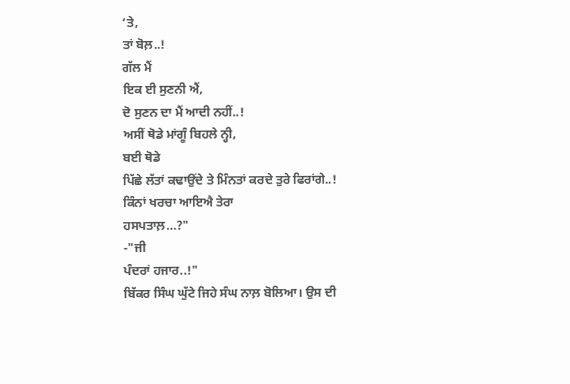‘ਤੇ,
ਤਾਂ ਬੋਲ਼..!
ਗੱਲ ਮੈਂ
ਇਕ ਈ ਸੁਣਨੀ ਐਂ,
ਦੋ ਸੁਣਨ ਦਾ ਮੈਂ ਆਦੀ ਨਹੀਂ..!
ਅਸੀਂ ਥੋਡੇ ਮਾਂਗੂੰ ਬਿਹਲੇ ਨ੍ਹੀ,
ਬਈ ਥੋਡੇ
ਪਿੱਛੇ ਲੱਤਾਂ ਕਢਾਉਂਦੇ ਤੇ ਮਿੰਨਤਾਂ ਕਰਦੇ ਤੁਰੇ ਫਿਰਾਂਗੇ..!
ਕਿੰਨਾਂ ਖਰਚਾ ਆਇਐ ਤੇਰਾ
ਹਸਪਤਾਲ਼…?"
-"ਜੀ
ਪੰਦਰਾਂ ਹਜਾਰ..!"
ਬਿੱਕਰ ਸਿੰਘ ਘੁੱਟੇ ਜਿਹੇ ਸੰਘ ਨਾਲ਼ ਬੋਲਿਆ। ਉਸ ਦੀ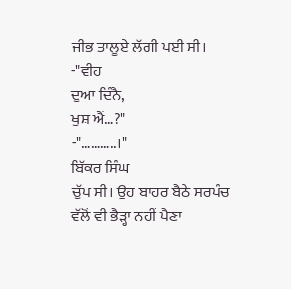ਜੀਭ ਤਾਲੂਏ ਲੱਗੀ ਪਈ ਸੀ।
-"ਵੀਹ
ਦੁਆ ਦਿੰਨੈ,
ਖੁਸ਼ ਐਂ…?"
-"………..।"
ਬਿੱਕਰ ਸਿੰਘ
ਚੁੱਪ ਸੀ। ਉਹ ਬਾਹਰ ਬੈਠੇ ਸਰਪੰਚ ਵੱਲੋਂ ਵੀ ਭੈੜ੍ਹਾ ਨਹੀਂ ਪੈਣਾ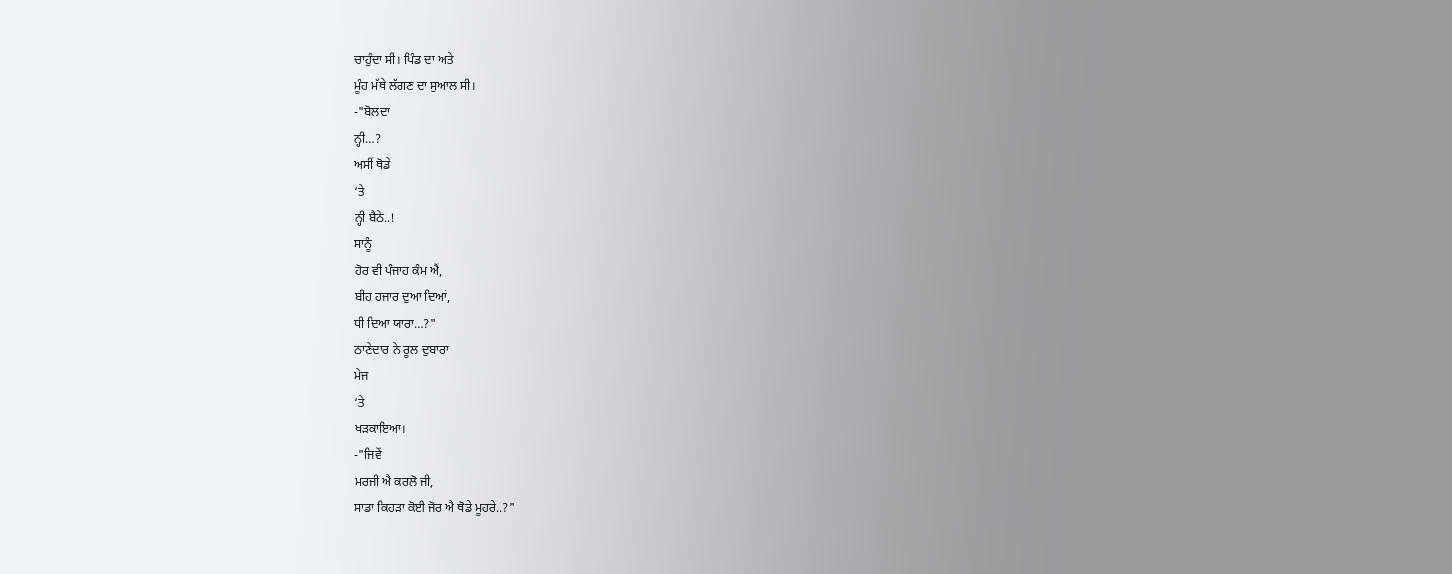ਚਾਹੁੰਦਾ ਸੀ। ਪਿੰਡ ਦਾ ਅਤੇ
ਮੂੰਹ ਮੱਥੇ ਲੱਗਣ ਦਾ ਸੁਆਲ ਸੀ।
-"ਬੋਲਦਾ
ਨ੍ਹੀ…?
ਅਸੀਂ ਥੋਡੇ
‘ਤੇ
ਨ੍ਹੀ ਬੈਠੇ..!
ਸਾਨੂੰ
ਹੋਰ ਵੀ ਪੰਜਾਹ ਕੰਮ ਐਂ,
ਬੀਹ ਹਜਾਰ ਦੁਆ ਦਿਆਂ,
ਧੀ ਦਿਆ ਯਾਰਾ…?"
ਠਾਣੇਦਾਰ ਨੇ ਰੂਲ ਦੁਬਾਰਾ
ਮੇਜ
‘ਤੇ
ਖੜਕਾਇਆ।
-"ਜਿਵੇਂ
ਮਰਜੀ ਐ ਕਰਲੋ ਜੀ,
ਸਾਡਾ ਕਿਹੜਾ ਕੋਈ ਜੋਰ ਐ ਥੋਡੇ ਮੂਹਰੇ..?"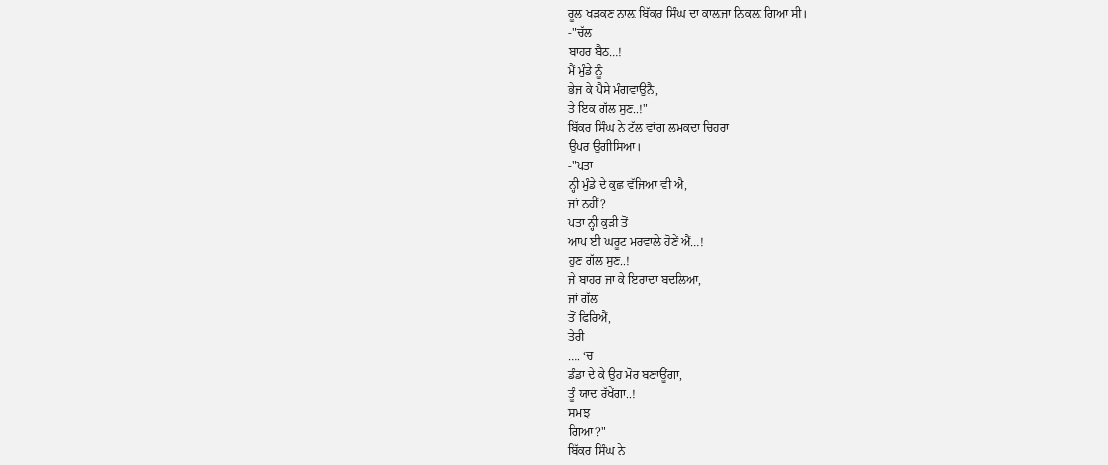ਰੂਲ ਖੜਕਣ ਨਾਲ਼ ਬਿੱਕਰ ਸਿੰਘ ਦਾ ਕਾਲ਼ਜਾ ਨਿਕਲ਼ ਗਿਆ ਸੀ।
-"ਚੱਲ
ਬਾਹਰ ਬੈਠ…!
ਮੈਂ ਮੁੰਡੇ ਨੂੰ
ਭੇਜ ਕੇ ਪੈਸੇ ਮੰਗਵਾਉਨੈ,
ਤੇ ਇਕ ਗੱਲ ਸੁਣ..!"
ਬਿੱਕਰ ਸਿੰਘ ਨੇ ਟੱਲ ਵਾਂਗ ਲਮਕਦਾ ਚਿਹਰਾ
ਉਪਰ ਉਗੀਸਿਆ।
-"ਪਤਾ
ਨ੍ਹੀ ਮੁੰਡੇ ਦੇ ਕੁਛ ਵੱਜਿਆ ਵੀ ਐ,
ਜਾਂ ਨਹੀਂ?
ਪਤਾ ਨ੍ਹੀ ਕੁੜੀ ਤੋਂ
ਆਪ ਈ ਘਰੂਟ ਮਰਵਾਲੇ ਹੋਣੇਂ ਐਂ…!
ਹੁਣ ਗੱਲ ਸੁਣ..!
ਜੇ ਬਾਹਰ ਜਾ ਕੇ ਇਰਾਦਾ ਬਦਲਿਆ,
ਜਾਂ ਗੱਲ
ਤੋਂ ਫਿਰਿਐਂ,
ਤੇਰੀ
…. ‘ਚ
ਡੰਡਾ ਦੇ ਕੇ ਉਹ ਮੋਰ ਬਣਾਊਂਗਾ,
ਤੂੰ ਯਾਦ ਰੱਖੇਂਗਾ..!
ਸਮਝ
ਗਿਆ?"
ਬਿੱਕਰ ਸਿੰਘ ਨੇ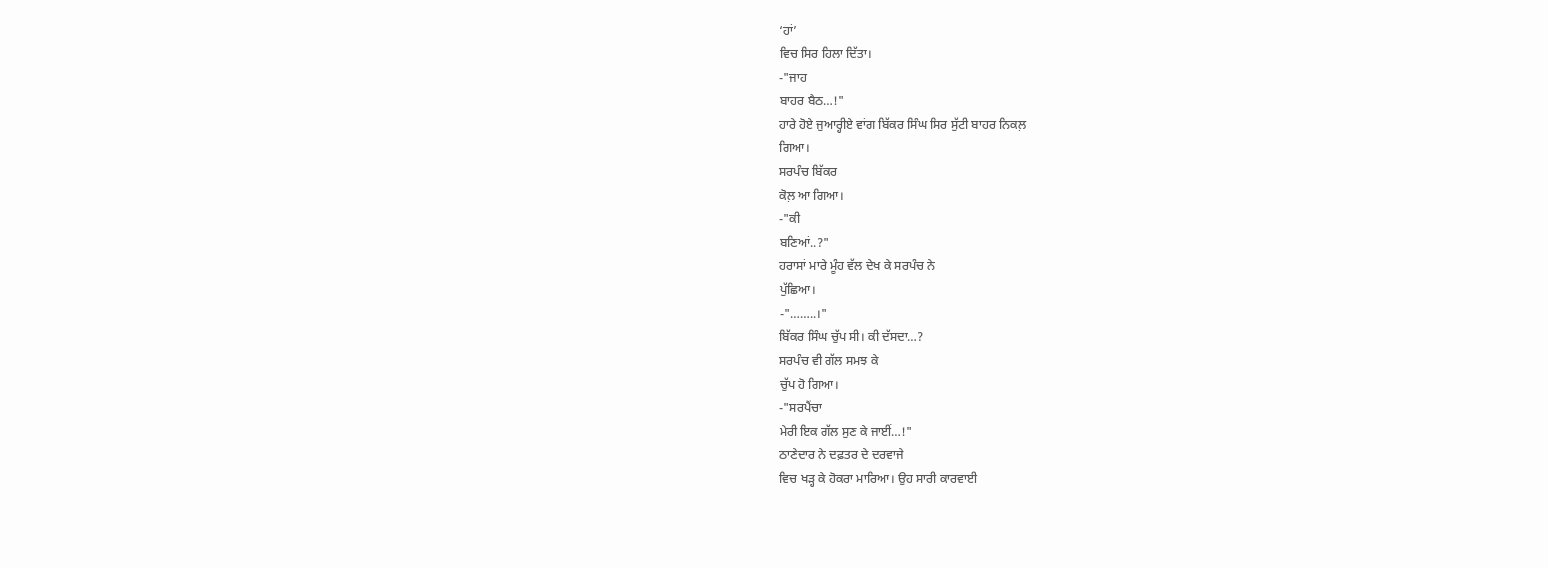‘ਹਾਂ’
ਵਿਚ ਸਿਰ ਹਿਲਾ ਦਿੱਤਾ।
-"ਜਾਹ
ਬਾਹਰ ਬੈਠ…!"
ਹਾਰੇ ਹੋਏ ਜੁਆਰ੍ਹੀਏ ਵਾਂਗ ਬਿੱਕਰ ਸਿੰਘ ਸਿਰ ਸੁੱਟੀ ਬਾਹਰ ਨਿਕਲ਼
ਗਿਆ।
ਸਰਪੰਚ ਬਿੱਕਰ
ਕੋਲ਼ ਆ ਗਿਆ।
-"ਕੀ
ਬਣਿਆਂ..?"
ਹਰਾਸਾਂ ਮਾਰੇ ਮੂੰਹ ਵੱਲ ਦੇਖ ਕੇ ਸਰਪੰਚ ਨੇ
ਪੁੱਛਿਆ।
-"……..।"
ਬਿੱਕਰ ਸਿੰਘ ਚੁੱਪ ਸੀ। ਕੀ ਦੱਸਦਾ…?
ਸਰਪੰਚ ਵੀ ਗੱਲ ਸਮਝ ਕੇ
ਚੁੱਪ ਹੋ ਗਿਆ।
-"ਸਰਪੈਂਚਾ
ਮੇਰੀ ਇਕ ਗੱਲ ਸੁਣ ਕੇ ਜਾਈਂ…!"
ਠਾਣੇਦਾਰ ਨੇ ਦਫ਼ਤਰ ਦੇ ਦਰਵਾਜੇ
ਵਿਚ ਖੜ੍ਹ ਕੇ ਹੋਕਰਾ ਮਾਰਿਆ। ਉਹ ਸਾਰੀ ਕਾਰਵਾਈ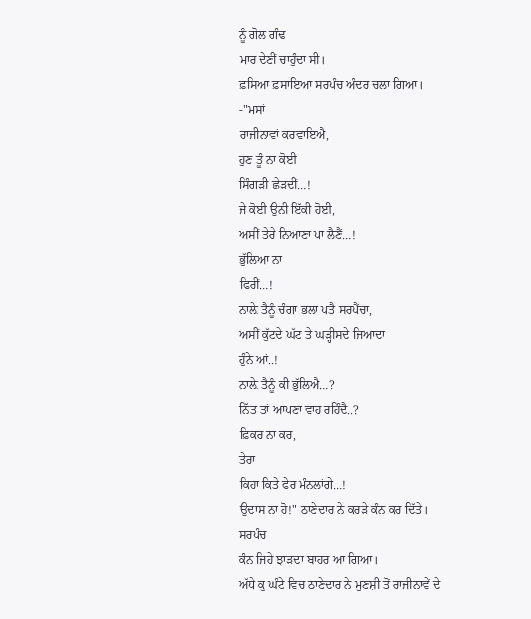ਨੂੰ ਗੋਲ ਗੰਢ
ਮਾਰ ਦੇਣੀਂ ਚਾਹੁੰਦਾ ਸੀ।
ਫ਼ਸਿਆ ਫ਼ਸਾਇਆ ਸਰਪੰਚ ਅੰਦਰ ਚਲਾ ਗਿਆ।
-"ਮਸਾਂ
ਰਾਜੀਨਾਵਾਂ ਕਰਵਾਇਐ,
ਹੁਣ ਤੂੰ ਨਾ ਕੋਈ
ਸਿੰਗੜੀ ਛੇੜਦੀਂ…!
ਜੇ ਕੋਈ ਉਨੀ ਇੱਕੀ ਹੋਈ,
ਅਸੀਂ ਤੇਰੇ ਨਿਆਣਾ ਪਾ ਲੈਣੈਂ…!
ਭੁੱਲਿਆ ਨਾ
ਫਿਰੀਂ…!
ਨਾਲ਼ੇ ਤੈਨੂੰ ਚੰਗਾ ਭਲਾ ਪਤੈ ਸਰਪੈਂਚਾ,
ਅਸੀਂ ਕੁੱਟਦੇ ਘੱਟ ਤੇ ਘੜ੍ਹੀਸਦੇ ਜਿਆਦਾ
ਹੁੰਨੇ ਆਂ..!
ਨਾਲ਼ੇ ਤੈਨੂੰ ਕੀ ਭੁੱਲਿਐ…?
ਨਿੱਤ ਤਾਂ ਆਪਣਾ ਵਾਹ ਰਹਿੰਦੈ..?
ਫ਼ਿਕਰ ਨਾ ਕਰ,
ਤੇਰਾ
ਕਿਹਾ ਕਿਤੇ ਫੇਰ ਮੰਨਲਾਂਗੇ…!
ਉਦਾਸ ਨਾ ਹੋ!" ਠਾਣੇਦਾਰ ਨੇ ਕਰੜੇ ਕੰਨ ਕਰ ਦਿੱਤੇ।
ਸਰਪੰਚ
ਕੰਨ ਜਿਹੇ ਝਾੜਦਾ ਬਾਹਰ ਆ ਗਿਆ।
ਅੱਧੇ ਕੁ ਘੰਟੇ ਵਿਚ ਠਾਣੇਦਾਰ ਨੇ ਮੁਣਸ਼ੀ ਤੋਂ ਰਾਜੀਨਾਵੇਂ ਦੇ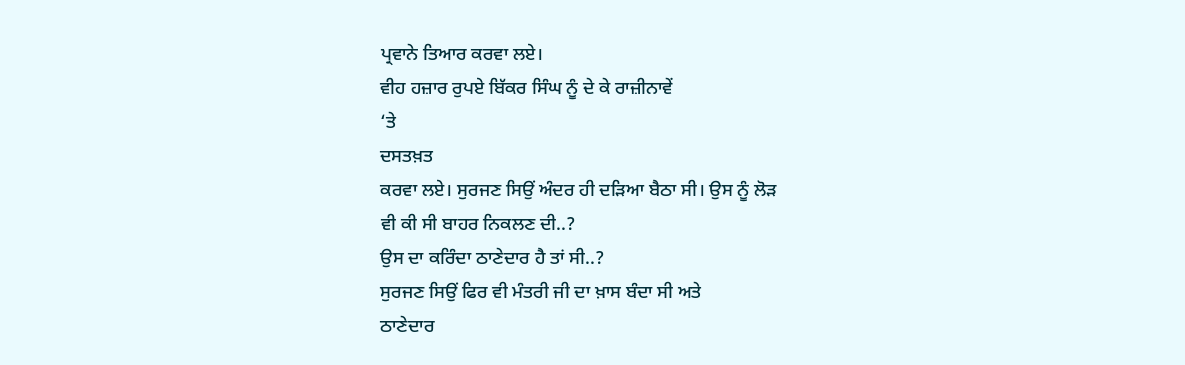ਪ੍ਰਵਾਨੇ ਤਿਆਰ ਕਰਵਾ ਲਏ।
ਵੀਹ ਹਜ਼ਾਰ ਰੁਪਏ ਬਿੱਕਰ ਸਿੰਘ ਨੂੰ ਦੇ ਕੇ ਰਾਜ਼ੀਨਾਵੇਂ
‘ਤੇ
ਦਸਤਖ਼ਤ
ਕਰਵਾ ਲਏ। ਸੁਰਜਣ ਸਿਉਂ ਅੰਦਰ ਹੀ ਦੜਿਆ ਬੈਠਾ ਸੀ। ਉਸ ਨੂੰ ਲੋੜ
ਵੀ ਕੀ ਸੀ ਬਾਹਰ ਨਿਕਲਣ ਦੀ..?
ਉਸ ਦਾ ਕਰਿੰਦਾ ਠਾਣੇਦਾਰ ਹੈ ਤਾਂ ਸੀ..?
ਸੁਰਜਣ ਸਿਉਂ ਫਿਰ ਵੀ ਮੰਤਰੀ ਜੀ ਦਾ ਖ਼ਾਸ ਬੰਦਾ ਸੀ ਅਤੇ
ਠਾਣੇਦਾਰ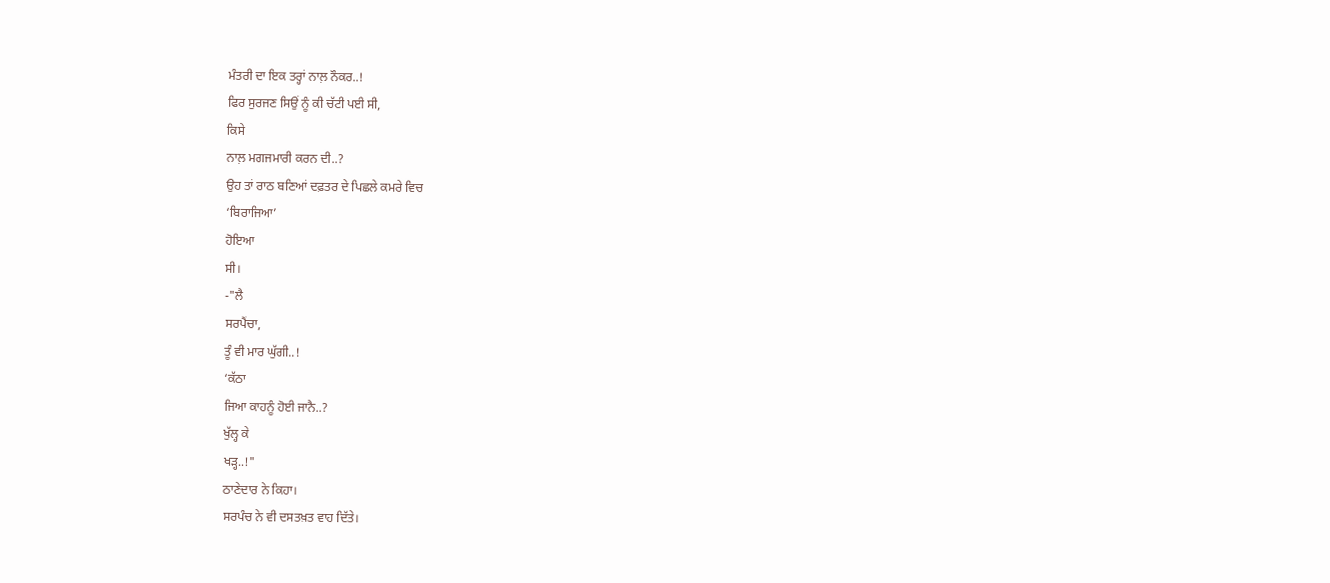ਮੰਤਰੀ ਦਾ ਇਕ ਤਰ੍ਹਾਂ ਨਾਲ਼ ਨੌਕਰ..!
ਫਿਰ ਸੁਰਜਣ ਸਿਉਂ ਨੂੰ ਕੀ ਚੱਟੀ ਪਈ ਸੀ,
ਕਿਸੇ
ਨਾਲ਼ ਮਗਜਮਾਰੀ ਕਰਨ ਦੀ..?
ਉਹ ਤਾਂ ਰਾਠ ਬਣਿਆਂ ਦਫ਼ਤਰ ਦੇ ਪਿਛਲੇ ਕਮਰੇ ਵਿਚ
‘ਬਿਰਾਜਿਆ’
ਹੋਇਆ
ਸੀ।
-"ਲੈ
ਸਰਪੈਂਚਾ,
ਤੂੰ ਵੀ ਮਾਰ ਘੁੱਗੀ..!
‘ਕੱਠਾ
ਜਿਆ ਕਾਹਨੂੰ ਹੋਈ ਜਾਨੈ..?
ਖੁੱਲ੍ਹ ਕੇ
ਖੜ੍ਹ..!"
ਠਾਣੇਦਾਰ ਨੇ ਕਿਹਾ।
ਸਰਪੰਚ ਨੇ ਵੀ ਦਸਤਖ਼ਤ ਵਾਹ ਦਿੱਤੇ।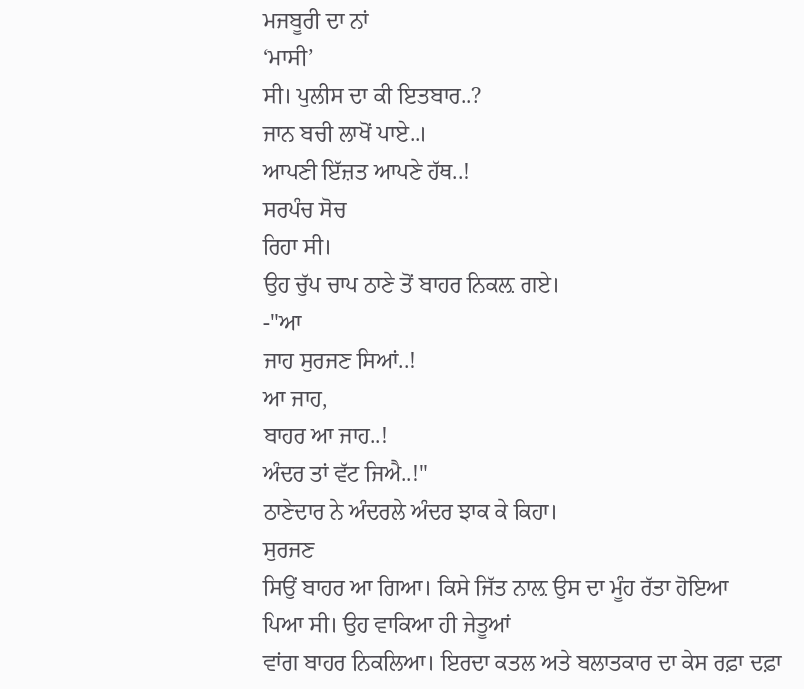ਮਜਬੂਰੀ ਦਾ ਨਾਂ
‘ਮਾਸੀ’
ਸੀ। ਪੁਲੀਸ ਦਾ ਕੀ ਇਤਬਾਰ..?
ਜਾਨ ਬਚੀ ਲਾਖੋਂ ਪਾਏ..।
ਆਪਣੀ ਇੱਜ਼ਤ ਆਪਣੇ ਹੱਥ..!
ਸਰਪੰਚ ਸੋਚ
ਰਿਹਾ ਸੀ।
ਉਹ ਚੁੱਪ ਚਾਪ ਠਾਣੇ ਤੋਂ ਬਾਹਰ ਨਿਕਲ਼ ਗਏ।
-"ਆ
ਜਾਹ ਸੁਰਜਣ ਸਿਆਂ..!
ਆ ਜਾਹ,
ਬਾਹਰ ਆ ਜਾਹ..!
ਅੰਦਰ ਤਾਂ ਵੱਟ ਜਿਐ..!"
ਠਾਣੇਦਾਰ ਨੇ ਅੰਦਰਲੇ ਅੰਦਰ ਝਾਕ ਕੇ ਕਿਹਾ।
ਸੁਰਜਣ
ਸਿਉਂ ਬਾਹਰ ਆ ਗਿਆ। ਕਿਸੇ ਜਿੱਤ ਨਾਲ਼ ਉਸ ਦਾ ਮੂੰਹ ਰੱਤਾ ਹੋਇਆ
ਪਿਆ ਸੀ। ਉਹ ਵਾਕਿਆ ਹੀ ਜੇਤੂਆਂ
ਵਾਂਗ ਬਾਹਰ ਨਿਕਲਿਆ। ਇਰਦਾ ਕਤਲ ਅਤੇ ਬਲਾਤਕਾਰ ਦਾ ਕੇਸ ਰਫ਼ਾ ਦਫ਼ਾ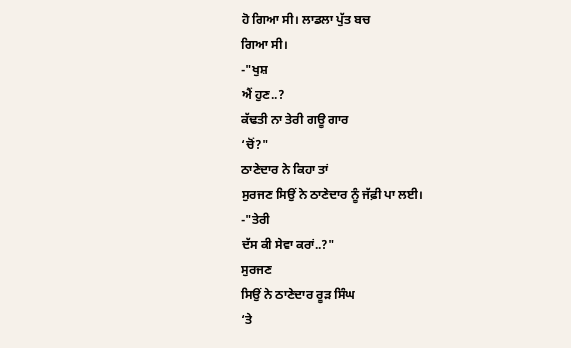ਹੋ ਗਿਆ ਸੀ। ਲਾਡਲਾ ਪੁੱਤ ਬਚ
ਗਿਆ ਸੀ।
-"ਖੁਸ਼
ਐਂ ਹੁਣ..?
ਕੱਢਤੀ ਨਾ ਤੇਰੀ ਗਊ ਗਾਰ
‘ਚੋਂ?"
ਠਾਣੇਦਾਰ ਨੇ ਕਿਹਾ ਤਾਂ
ਸੁਰਜਣ ਸਿਉਂ ਨੇ ਠਾਣੇਦਾਰ ਨੂੰ ਜੱਫ਼ੀ ਪਾ ਲਈ।
-"ਤੇਰੀ
ਦੱਸ ਕੀ ਸੇਵਾ ਕਰਾਂ..?"
ਸੁਰਜਣ
ਸਿਉਂ ਨੇ ਠਾਣੇਦਾਰ ਰੂੜ ਸਿੰਘ
‘ਤੇ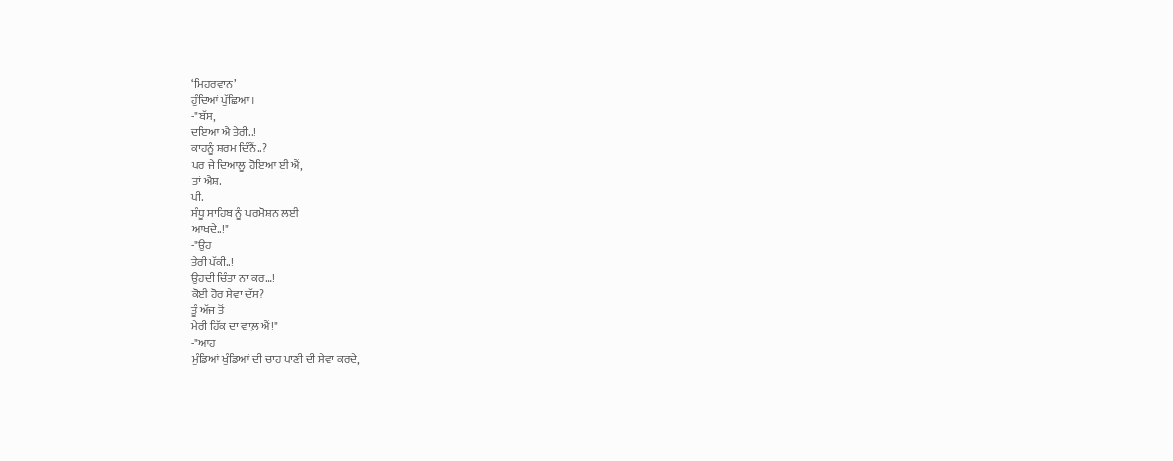‘ਮਿਹਰਵਾਨ’
ਹੁੰਦਿਆਂ ਪੁੱਛਿਆ।
-"ਬੱਸ,
ਦਇਆ ਐ ਤੇਰੀ..!
ਕਾਹਨੂੰ ਸ਼ਰਮ ਦਿੰਨੈਂ..?
ਪਰ ਜੇ ਦਿਆਲੂ ਹੋਇਆ ਈ ਐਂ,
ਤਾਂ ਐਸ਼.
ਪੀ.
ਸੰਧੂ ਸਾਹਿਬ ਨੂੰ ਪਰਮੋਸ਼ਨ ਲਈ
ਆਖਦੇ..!"
-"ਉਹ
ਤੇਰੀ ਪੱਕੀ..!
ਉਹਦੀ ਚਿੰਤਾ ਨਾ ਕਰ…!
ਕੋਈ ਹੋਰ ਸੇਵਾ ਦੱਸ?
ਤੂੰ ਅੱਜ ਤੋਂ
ਮੇਰੀ ਹਿੱਕ ਦਾ ਵਾਲ਼ ਐਂ!"
-"ਆਹ
ਮੁੰਡਿਆਂ ਖੁੰਡਿਆਂ ਦੀ ਚਾਹ ਪਾਣੀ ਦੀ ਸੇਵਾ ਕਰਦੇ,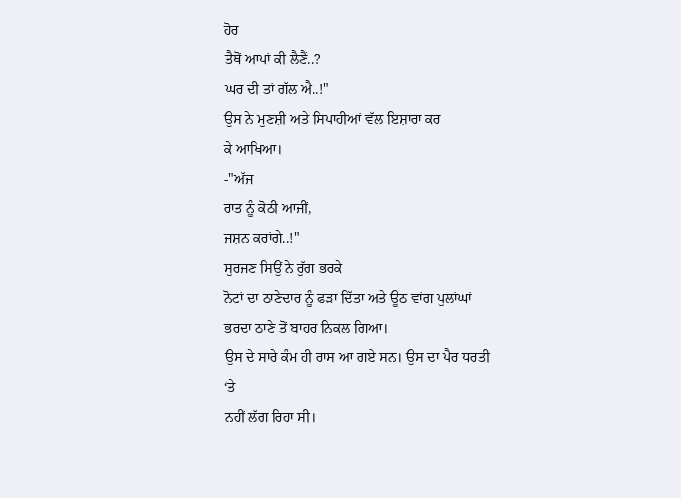ਹੋਰ
ਤੈਥੋਂ ਆਪਾਂ ਕੀ ਲੈਣੈਂ..?
ਘਰ ਦੀ ਤਾਂ ਗੱਲ ਐ..!"
ਉਸ ਨੇ ਮੁਣਸ਼ੀ ਅਤੇ ਸਿਪਾਹੀਆਂ ਵੱਲ ਇਸ਼ਾਰਾ ਕਰ
ਕੇ ਆਖਿਆ।
-"ਅੱਜ
ਰਾਤ ਨੂੰ ਕੋਠੀ ਆਜੀਂ,
ਜਸ਼ਨ ਕਰਾਂਗੇ..!"
ਸੁਰਜਣ ਸਿਉਂ ਨੇ ਰੁੱਗ ਭਰਕੇ
ਨੋਟਾਂ ਦਾ ਠਾਣੇਦਾਰ ਨੂੰ ਫੜਾ ਦਿੱਤਾ ਅਤੇ ਊਠ ਵਾਂਗ ਪੁਲਾਂਘਾਂ
ਭਰਦਾ ਠਾਣੇ ਤੋਂ ਬਾਹਰ ਨਿਕਲ ਗਿਆ।
ਉਸ ਦੇ ਸਾਰੇ ਕੰਮ ਹੀ ਰਾਸ ਆ ਗਏ ਸਨ। ਉਸ ਦਾ ਪੈਰ ਧਰਤੀ
‘ਤੇ
ਨਹੀਂ ਲੱਗ ਰਿਹਾ ਸੀ।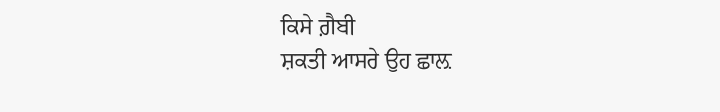ਕਿਸੇ ਗ਼ੈਬੀ
ਸ਼ਕਤੀ ਆਸਰੇ ਉਹ ਛਾਲ਼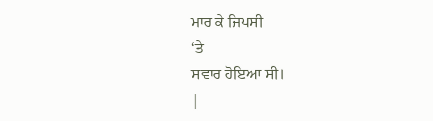ਮਾਰ ਕੇ ਜਿਪਸੀ
‘ਤੇ
ਸਵਾਰ ਹੋਇਆ ਸੀ।
|